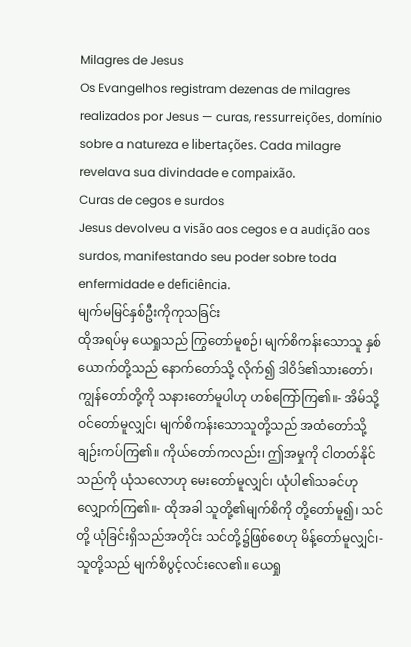Milagres de Jesus
Os Evangelhos registram dezenas de milagres realizados por Jesus — curas, ressurreições, domínio sobre a natureza e libertações. Cada milagre revelava sua divindade e compaixão.
Curas de cegos e surdos
Jesus devolveu a visão aos cegos e a audição aos surdos, manifestando seu poder sobre toda enfermidade e deficiência.
မျက်မမြင်နှစ်ဦးကိုကုသခြင်း
ထိုအရပ်မှ ယေရှုသည် ကြွတော်မူစဉ်၊ မျက်စိကန်းသောသူ နှစ်ယောက်တို့သည် နောက်တော်သို့ လိုက်၍ ဒါဝိဒ်၏သားတော်၊ ကျွန်တော်တို့ကို သနားတော်မူပါဟု ဟစ်ကြော်ကြ၏။- အိမ်သို့ ဝင်တော်မူလျှင်၊ မျက်စိကန်းသောသူတို့သည် အထံတော်သို့ ချဉ်းကပ်ကြ၏။ ကိုယ်တော်ကလည်း၊ ဤအမှုကို ငါတတ်နိုင်သည်ကို ယုံသလောဟု မေးတော်မူလျှင်၊ ယုံပါ၏သခင်ဟု လျှောက်ကြ၏။- ထိုအခါ သူတို့၏မျက်စိကို တို့တော်မူ၍၊ သင်တို့ ယုံခြင်းရှိသည်အတိုင်း သင်တို့၌ဖြစ်စေဟု မိန့်တော်မူလျှင်၊- သူတို့သည် မျက်စိပွင့်လင်းလေ၏။ ယေရှု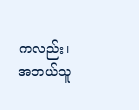ကလည်း၊ အဘယ်သူ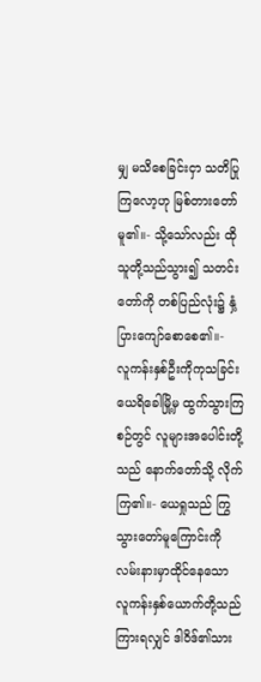မျှ မသိစေခြင်းငှာ သတိပြုကြလော့ဟု မြစ်တားတော်မူ၏။- သို့သော်လည်း ထိုသူတို့သည်သွား၍ သတင်းတော်ကို တစ်ပြည်လုံး၌ နှံ့ပြားကျော်စောစေ၏။-
လူကန်းနှစ်ဦးကိုကုသခြင်း
ယေရိခေါမြို့မှ ထွက်သွားကြစဉ်တွင် လူများအပေါင်းတို့သည် နောက်တော်သို့ လိုက်ကြ၏။- ယေရှုသည် ကြွသွားတော်မူကြောင်းကို လမ်းနားမှာထိုင်နေသော လူကန်းနှစ်ယောက်တို့သည် ကြားရလျှင် ဒါဝိဒ်၏သား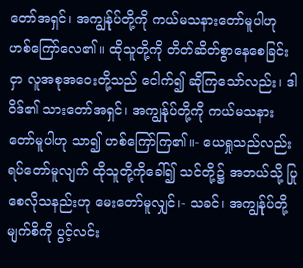တော်အရှင်၊ အကျွန်ုပ်တို့ကို ကယ်မသနားတော်မူပါဟု ဟစ်ကြော်လေ၏။ ထိုသူတို့ကို တိတ်ဆိတ်စွာနေစေခြင်းငှာ လူအစုအဝေးတို့သည် ငေါက်၍ ဆိုကြသော်လည်း၊ ဒါဝိဒ်၏ သားတော်အရှင်၊ အကျွန်ုပ်တို့ကို ကယ်မသနားတော်မူပါဟု သာ၍ ဟစ်ကြော်ကြ၏။- ယေရှုသည်လည်း ရပ်တော်မူလျက် ထိုသူတို့ကိုခေါ်၍ သင်တို့၌ အဘယ်သို့ ပြုစေလိုသနည်းဟု မေးတော်မူလျှင်၊- သခင်၊ အကျွန်ုပ်တို့ မျက်စိကို ပွင့်လင်း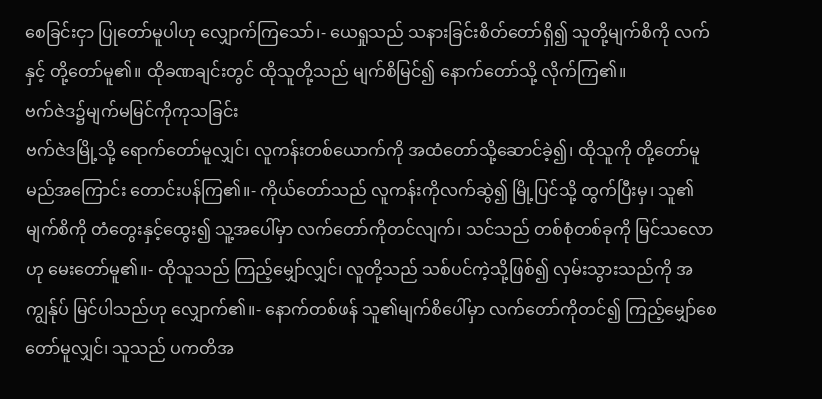စေခြင်းငှာ ပြုတော်မူပါဟု လျှောက်ကြသော်၊- ယေရှုသည် သနားခြင်းစိတ်တော်ရှိ၍ သူတို့မျက်စိကို လက်နှင့် တို့တော်မူ၏။ ထိုခဏချင်းတွင် ထိုသူတို့သည် မျက်စိမြင်၍ နောက်တော်သို့ လိုက်ကြ၏။
ဗက်ဇဲဒ၌မျက်မမြင်ကိုကုသခြင်း
ဗက်ဇဲဒမြို့သို့ ရောက်တော်မူလျှင်၊ လူကန်းတစ်ယောက်ကို အထံတော်သို့ဆောင်ခဲ့၍၊ ထိုသူကို တို့တော်မူမည်အကြောင်း တောင်းပန်ကြ၏။- ကိုယ်တော်သည် လူကန်းကိုလက်ဆွဲ၍ မြို့ပြင်သို့ ထွက်ပြီးမှ၊ သူ၏မျက်စိကို တံတွေးနှင့်ထွေး၍ သူ့အပေါ်မှာ လက်တော်ကိုတင်လျက်၊ သင်သည် တစ်စုံတစ်ခုကို မြင်သလောဟု မေးတော်မူ၏။- ထိုသူသည် ကြည့်မျှော်လျှင်၊ လူတို့သည် သစ်ပင်ကဲ့သို့ဖြစ်၍ လှမ်းသွားသည်ကို အကျွန်ုပ် မြင်ပါသည်ဟု လျှောက်၏။- နောက်တစ်ဖန် သူ၏မျက်စိပေါ်မှာ လက်တော်ကိုတင်၍ ကြည့်မျှော်စေတော်မူလျှင်၊ သူသည် ပကတိအ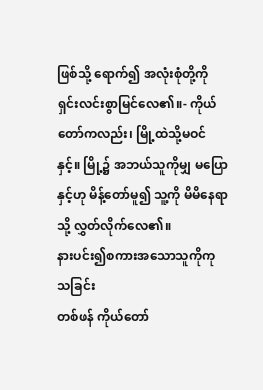ဖြစ်သို့ ရောက်၍ အလုံးစုံတို့ကို ရှင်းလင်းစွာမြင်လေ၏။- ကိုယ်တော်ကလည်း၊ မြို့ထဲသို့မဝင်နှင့်။ မြို့၌ အဘယ်သူကိုမျှ မပြောနှင့်ဟု မိန့်တော်မူ၍ သူ့ကို မိမိနေရာသို့ လွှတ်လိုက်လေ၏။
နားပင်း၍စကားအသောသူကိုကုသခြင်း
တစ်ဖန် ကိုယ်တော်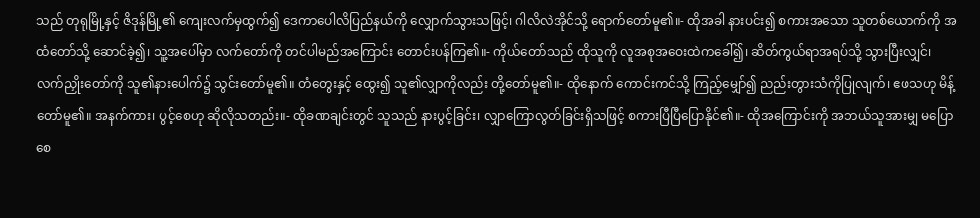သည် တုရုမြို့နှင့် ဇိဒုန်မြို့၏ ကျေးလက်မှထွက်၍ ဒေကာပေါလိပြည်နယ်ကို လျှောက်သွားသဖြင့်၊ ဂါလိလဲအိုင်သို့ ရောက်တော်မူ၏။- ထိုအခါ နားပင်း၍ စကားအသော သူတစ်ယောက်ကို အထံတော်သို့ ဆောင်ခဲ့၍၊ သူ့အပေါ်မှာ လက်တော်ကို တင်ပါမည်အကြောင်း တောင်းပန်ကြ၏။- ကိုယ်တော်သည် ထိုသူကို လူအစုအဝေးထဲကခေါ်၍၊ ဆိတ်ကွယ်ရာအရပ်သို့ သွားပြီးလျှင်၊ လက်ညှိုးတော်ကို သူ၏နားပေါက်၌ သွင်းတော်မူ၏။ တံတွေးနှင့် ထွေး၍ သူ၏လျှာကိုလည်း တို့တော်မူ၏။- ထိုနောက် ကောင်းကင်သို့ ကြည့်မျှော်၍ ညည်းတွားသံကိုပြုလျက်၊ ဧဖသဟု မိန့်တော်မူ၏။ အနက်ကား၊ ပွင့်စေဟု ဆိုလိုသတည်း။- ထိုခဏချင်းတွင် သူသည် နားပွင့်ခြင်း၊ လျှာကြောလွတ်ခြင်းရှိသဖြင့် စကားပြီပြီပြောနိုင်၏။- ထိုအကြောင်းကို အဘယ်သူအားမျှ မပြောစေ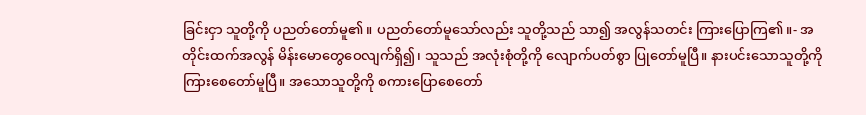ခြင်းငှာ သူတို့ကို ပညတ်တော်မူ၏။ ပညတ်တော်မူသော်လည်း သူတို့သည် သာ၍ အလွန်သတင်း ကြားပြောကြ၏။- အတိုင်းထက်အလွန် မိန်းမောတွေဝေလျက်ရှိ၍၊ သူသည် အလုံးစုံတို့ကို လျောက်ပတ်စွာ ပြုတော်မူပြီ။ နားပင်းသောသူတို့ကို ကြားစေတော်မူပြီ။ အသောသူတို့ကို စကားပြောစေတော်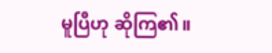မူပြီဟု ဆိုကြ၏။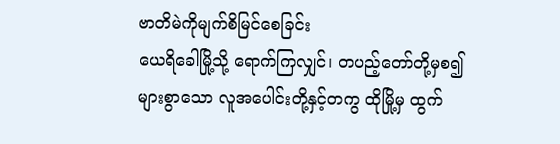ဗာတိမဲကိုမျက်စိမြင်စေခြင်း
ယေရိခေါမြို့သို့ ရောက်ကြလျှင်၊ တပည့်တော်တို့မှစ၍ များစွာသော လူအပေါင်းတို့နှင့်တကွ ထိုမြို့မှ ထွက်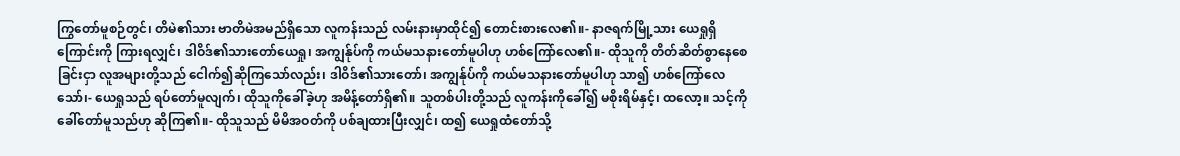ကြွတော်မူစဉ်တွင်၊ တိမဲ၏သား ဗာတိမဲအမည်ရှိသော လူကန်းသည် လမ်းနားမှာထိုင်၍ တောင်းစားလေ၏။- နာဇရက်မြို့သား ယေရှုရှိကြောင်းကို ကြားရလျှင်၊ ဒါဝိဒ်၏သားတော်ယေရှု၊ အကျွန်ုပ်ကို ကယ်မသနားတော်မူပါဟု ဟစ်ကြော်လေ၏။- ထိုသူကို တိတ်ဆိတ်စွာနေစေခြင်းငှာ လူအများတို့သည် ငေါက်၍ဆိုကြသော်လည်း၊ ဒါဝိဒ်၏သားတော်၊ အကျွန်ုပ်ကို ကယ်မသနားတော်မူပါဟု သာ၍ ဟစ်ကြော်လေသော်၊- ယေရှုသည် ရပ်တော်မူလျက်၊ ထိုသူကိုခေါ်ခဲ့ဟု အမိန့်တော်ရှိ၏။ သူတစ်ပါးတို့သည် လူကန်းကိုခေါ်၍ မစိုးရိမ်နှင့်၊ ထလော့။ သင့်ကို ခေါ်တော်မူသည်ဟု ဆိုကြ၏။- ထိုသူသည် မိမိအဝတ်ကို ပစ်ချထားပြီးလျှင်၊ ထ၍ ယေရှုထံတော်သို့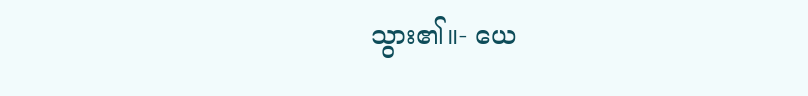သွား၏။- ယေ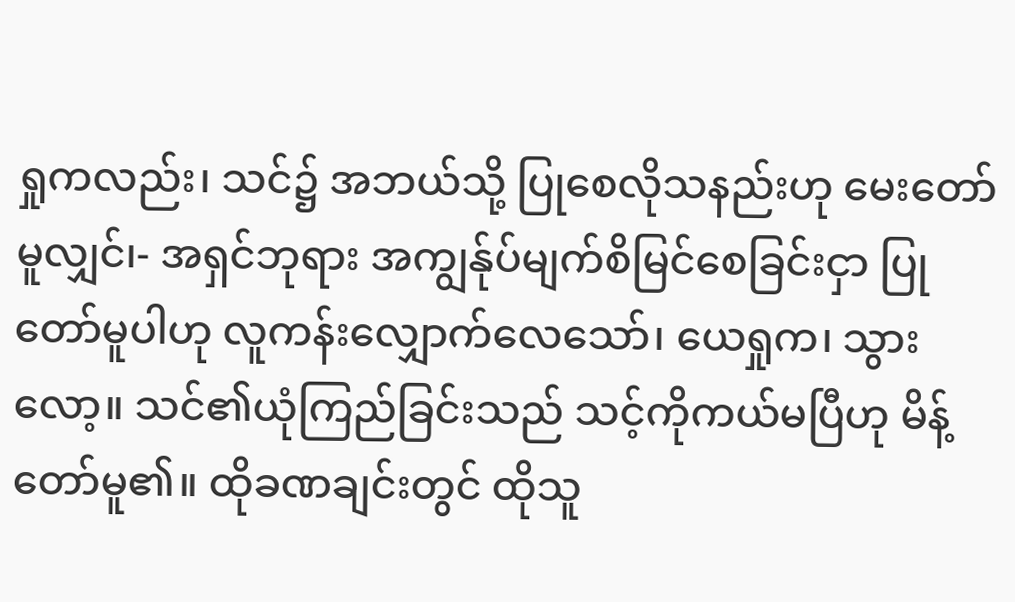ရှုကလည်း၊ သင်၌ အဘယ်သို့ ပြုစေလိုသနည်းဟု မေးတော်မူလျှင်၊- အရှင်ဘုရား အကျွန်ုပ်မျက်စိမြင်စေခြင်းငှာ ပြုတော်မူပါဟု လူကန်းလျှောက်လေသော်၊ ယေရှုက၊ သွားလော့။ သင်၏ယုံကြည်ခြင်းသည် သင့်ကိုကယ်မပြီဟု မိန့်တော်မူ၏။ ထိုခဏချင်းတွင် ထိုသူ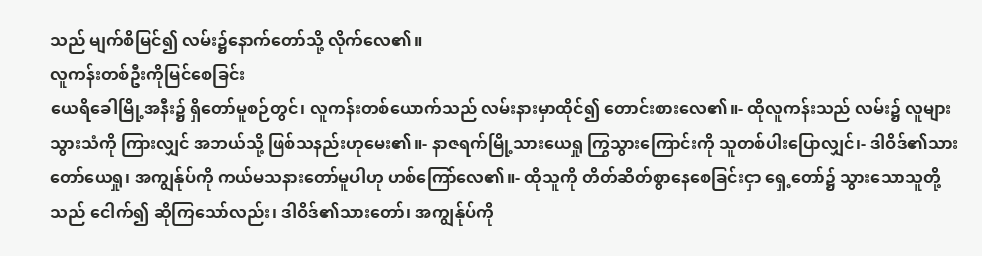သည် မျက်စိမြင်၍ လမ်း၌နောက်တော်သို့ လိုက်လေ၏။
လူကန်းတစ်ဦးကိုမြင်စေခြင်း
ယေရိခေါမြို့အနီး၌ ရှိတော်မူစဉ်တွင်၊ လူကန်းတစ်ယောက်သည် လမ်းနားမှာထိုင်၍ တောင်းစားလေ၏။- ထိုလူကန်းသည် လမ်း၌ လူများသွားသံကို ကြားလျှင် အဘယ်သို့ ဖြစ်သနည်းဟုမေး၏။- နာဇရက်မြို့သားယေရှု ကြွသွားကြောင်းကို သူတစ်ပါးပြောလျှင်၊- ဒါဝိဒ်၏သားတော်ယေရှု၊ အကျွန်ုပ်ကို ကယ်မသနားတော်မူပါဟု ဟစ်ကြော်လေ၏။- ထိုသူကို တိတ်ဆိတ်စွာနေစေခြင်းငှာ ရှေ့တော်၌ သွားသောသူတို့သည် ငေါက်၍ ဆိုကြသော်လည်း၊ ဒါဝိဒ်၏သားတော်၊ အကျွန်ုပ်ကို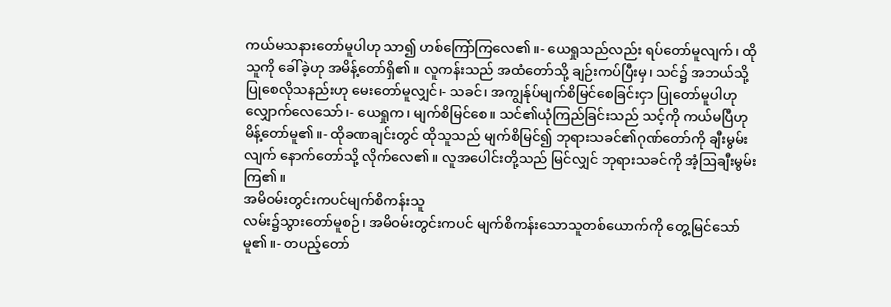ကယ်မသနားတော်မူပါဟု သာ၍ ဟစ်ကြော်ကြလေ၏။- ယေရှုသည်လည်း ရပ်တော်မူလျက်၊ ထိုသူကို ခေါ်ခဲ့ဟု အမိန့်တော်ရှိ၏။ လူကန်းသည် အထံတော်သို့ ချဉ်းကပ်ပြီးမှ၊ သင်၌ အဘယ်သို့ ပြုစေလိုသနည်းဟု မေးတော်မူလျှင်၊- သခင်၊ အကျွန်ုပ်မျက်စိမြင်စေခြင်းငှာ ပြုတော်မူပါဟု လျှောက်လေသော်၊- ယေရှုက၊ မျက်စိမြင်စေ။ သင်၏ယုံကြည်ခြင်းသည် သင့်ကို ကယ်မပြီဟု မိန့်တော်မူ၏။- ထိုခဏချင်းတွင် ထိုသူသည် မျက်စိမြင်၍ ဘုရားသခင်၏ဂုဏ်တော်ကို ချီးမွမ်းလျက် နောက်တော်သို့ လိုက်လေ၏။ လူအပေါင်းတို့သည် မြင်လျှင် ဘုရားသခင်ကို အံ့ဩချီးမွမ်းကြ၏။
အမိဝမ်းတွင်းကပင်မျက်စိကန်းသူ
လမ်း၌သွားတော်မူစဉ်၊ အမိဝမ်းတွင်းကပင် မျက်စိကန်းသောသူတစ်ယောက်ကို တွေ့မြင်သော်မူ၏။- တပည့်တော်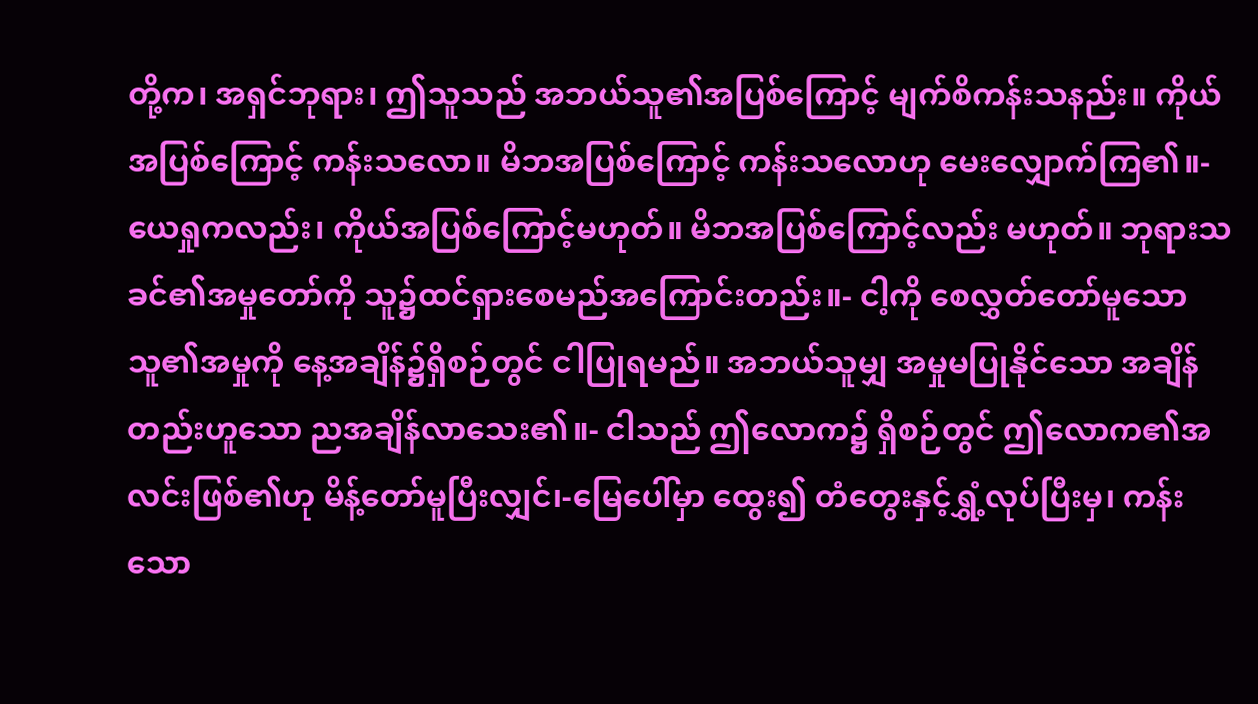တို့က၊ အရှင်ဘုရား၊ ဤသူသည် အဘယ်သူ၏အပြစ်ကြောင့် မျက်စိကန်းသနည်း။ ကိုယ်အပြစ်ကြောင့် ကန်းသလော။ မိဘအပြစ်ကြောင့် ကန်းသလောဟု မေးလျှောက်ကြ၏။- ယေရှုကလည်း၊ ကိုယ်အပြစ်ကြောင့်မဟုတ်။ မိဘအပြစ်ကြောင့်လည်း မဟုတ်။ ဘုရားသခင်၏အမှုတော်ကို သူ၌ထင်ရှားစေမည်အကြောင်းတည်း။- ငါ့ကို စေလွှတ်တော်မူသောသူ၏အမှုကို နေ့အချိန်၌ရှိစဉ်တွင် ငါပြုရမည်။ အဘယ်သူမျှ အမှုမပြုနိုင်သော အချိန်တည်းဟူသော ညအချိန်လာသေး၏။- ငါသည် ဤလောက၌ ရှိစဉ်တွင် ဤလောက၏အလင်းဖြစ်၏ဟု မိန့်တော်မူပြီးလျှင်၊-မြေပေါ်မှာ ထွေး၍ တံတွေးနှင့်ရွှံ့လုပ်ပြီးမှ၊ ကန်းသော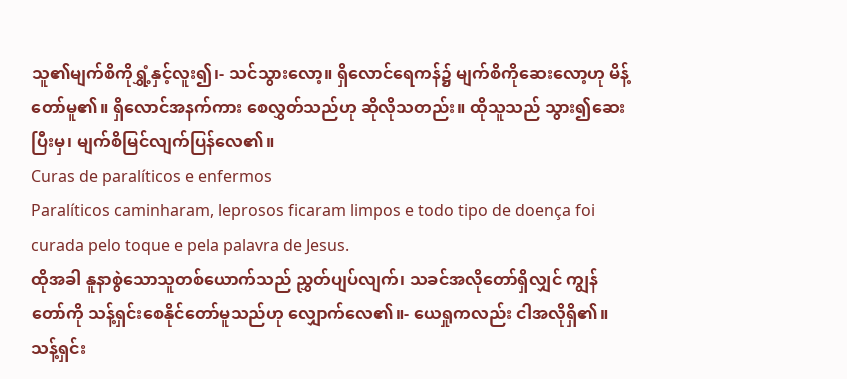သူ၏မျက်စိကိုရွှံ့နှင့်လူး၍၊- သင်သွားလော့။ ရှိလောင်ရေကန်၌ မျက်စိကိုဆေးလော့ဟု မိန့်တော်မူ၏။ ရှိလောင်အနက်ကား စေလွှတ်သည်ဟု ဆိုလိုသတည်း။ ထိုသူသည် သွား၍ဆေးပြီးမှ၊ မျက်စိမြင်လျက်ပြန်လေ၏။
Curas de paralíticos e enfermos
Paralíticos caminharam, leprosos ficaram limpos e todo tipo de doença foi curada pelo toque e pela palavra de Jesus.
ထိုအခါ နူနာစွဲသောသူတစ်ယောက်သည် ညွှတ်ပျပ်လျက်၊ သခင်အလိုတော်ရှိလျှင် ကျွန်တော်ကို သန့်ရှင်းစေနိုင်တော်မူသည်ဟု လျှောက်လေ၏။- ယေရှုကလည်း ငါအလိုရှိ၏။ သန့်ရှင်း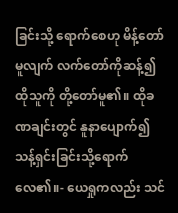ခြင်းသို့ ရောက်စေဟု မိန့်တော်မူလျက် လက်တော်ကိုဆန့်၍ ထိုသူကို တို့တော်မူ၏။ ထိုခဏချင်းတွင် နူနာပျောက်၍ သန့်ရှင်းခြင်းသို့ရောက်လေ၏။- ယေရှုကလည်း သင်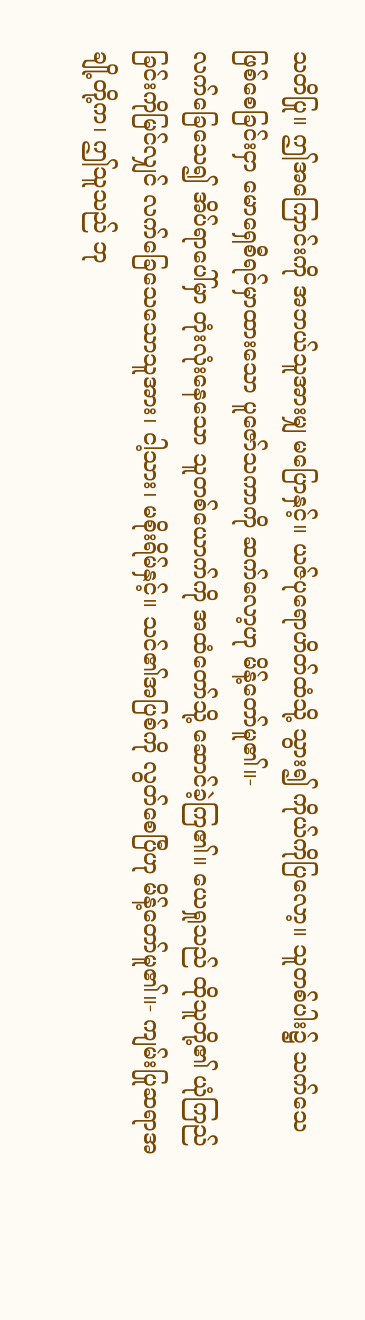သတိပြု။ ဤအကြောင်းကို အဘယ်သူအားမျှ မပြောနှင့်။ ယဇ်ပုရောဟိတ်ထံသို့ သွား၍ ကိုယ်ကိုပြလော့။ သူတစ်ပါး၌ သက်သေဖြစ်စေခြင်းငှာ မောရှေစီရင်မှာထားသော ပူဇော်သကာကို ဆက်လော့ဟု မိန့်တော်မူ၏။-
လက်ခြေသေ၍ အိပ်ရာပေါ်မှာ တုံးလုံးနေသော သူတစ်ယောက်ကို အထံတော်သို့ ဆောင်ခဲ့ကြ၏။ ယေရှုသည် ထိုသူတို့၏ ယုံကြည်ခြင်းကိုမြင်လျှင် လက်ခြေသေသောသူအား၊ ငါ့သား၊ မစိုးရိမ်နှင့်။ သင်၏အပြစ်ကို လွတ်စေပြီဟု မိန့်တော်မူ၏။- ကျမ်းပြုဆရာအချို့တို့က၊ ဤသူသည် ဘု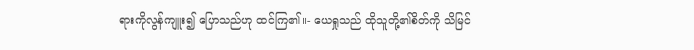ရားကိုလွန်ကျူး၍ ပြောသည်ဟု ထင်ကြ၏။- ယေရှုသည် ထိုသူတို့၏စိတ်ကို သိမြင်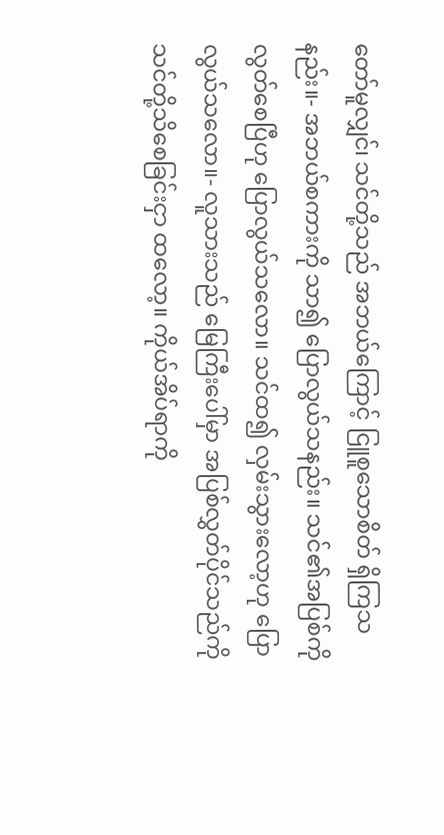တော်မူလျှင်၊ သင်တို့သည် အဘယ်ကြောင့် ငြူစူသောစိတ် ရှိကြသနည်း။- အဘယ်စကားကို သာ၍ ပြောလွယ်သနည်း။ သင်၏အပြစ်ကို လွတ်စေပြီဟု ပြောလွယ်သလော။ သင်ထ၍ လှမ်းသွားလော့ဟု ပြောလွယ်သလော။- လူသားသည် မြေကြီးပေါ်မှာ အပြစ်လွှတ်ပိုင်သည်ကို သင်တို့သိစေခြင်းငှာ ထလော့။ ကိုယ်အိပ်ရာကို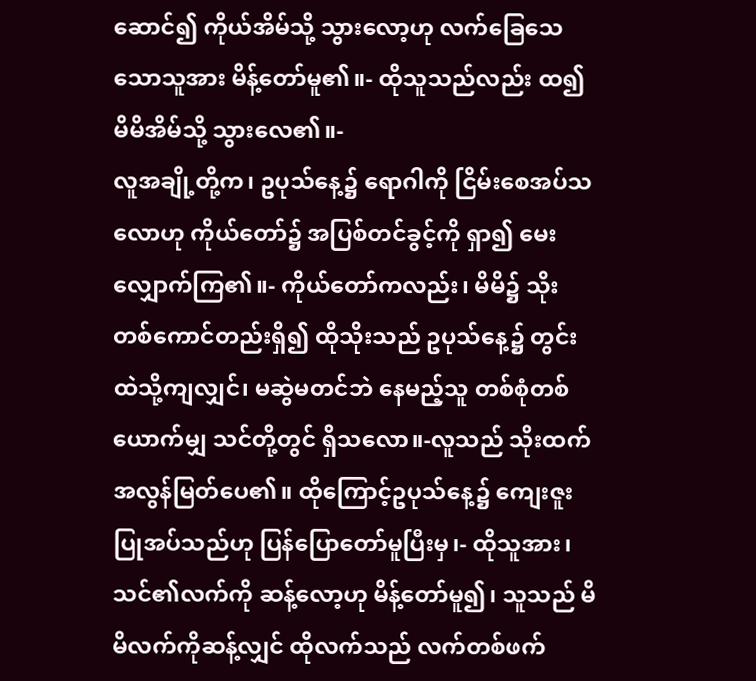ဆောင်၍ ကိုယ်အိမ်သို့ သွားလော့ဟု လက်ခြေသေသောသူအား မိန့်တော်မူ၏။- ထိုသူသည်လည်း ထ၍ မိမိအိမ်သို့ သွားလေ၏။-
လူအချို့တို့က၊ ဥပုသ်နေ့၌ ရောဂါကို ငြိမ်းစေအပ်သလောဟု ကိုယ်တော်၌ အပြစ်တင်ခွင့်ကို ရှာ၍ မေးလျှောက်ကြ၏။- ကိုယ်တော်ကလည်း၊ မိမိ၌ သိုးတစ်ကောင်တည်းရှိ၍ ထိုသိုးသည် ဥပုသ်နေ့၌ တွင်းထဲသို့ကျလျှင်၊ မဆွဲမတင်ဘဲ နေမည့်သူ တစ်စုံတစ်ယောက်မျှ သင်တို့တွင် ရှိသလော။-လူသည် သိုးထက် အလွန်မြတ်ပေ၏။ ထိုကြောင့်ဥပုသ်နေ့၌ ကျေးဇူးပြုအပ်သည်ဟု ပြန်ပြောတော်မူပြီးမှ၊- ထိုသူအား၊ သင်၏လက်ကို ဆန့်လော့ဟု မိန့်တော်မူ၍၊ သူသည် မိမိလက်ကိုဆန့်လျှင် ထိုလက်သည် လက်တစ်ဖက်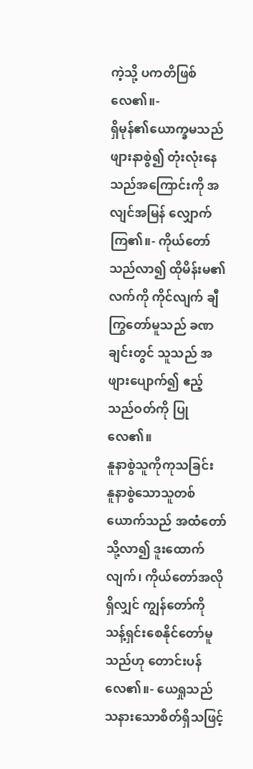ကဲ့သို့ ပကတိဖြစ်လေ၏။-
ရှိမုန်၏ယောက္ခမသည် ဖျားနာစွဲ၍ တုံးလုံးနေသည်အကြောင်းကို အလျင်အမြန် လျှောက်ကြ၏။- ကိုယ်တော်သည်လာ၍ ထိုမိန်းမ၏လက်ကို ကိုင်လျက် ချီကြွတော်မူသည် ခဏချင်းတွင် သူသည် အဖျားပျောက်၍ ဧည့်သည်ဝတ်ကို ပြုလေ၏။
နူနာစွဲသူကိုကုသခြင်း
နူနာစွဲသောသူတစ်ယောက်သည် အထံတော်သို့လာ၍ ဒူးထောက်လျက်၊ ကိုယ်တော်အလိုရှိလျှင် ကျွန်တော်ကို သန့်ရှင်းစေနိုင်တော်မူသည်ဟု တောင်းပန်လေ၏။- ယေရှုသည် သနားသောစိတ်ရှိသဖြင့်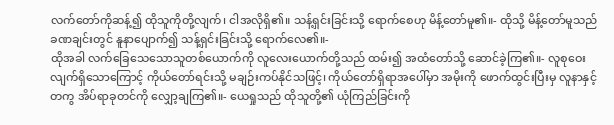လက်တော်ကိုဆန့်၍ ထိုသူကိုတို့လျက်၊ ငါအလိုရှိ၏။ သန့်ရှင်းခြင်းသို့ ရောက်စေဟု မိန့်တော်မူ၏။- ထိုသို့ မိန့်တော်မူသည် ခဏချင်းတွင် နူနာပျောက်၍ သန့်ရှင်းခြင်းသို့ ရောက်လေ၏။-
ထိုအခါ လက်ခြေသေသောသူတစ်ယောက်ကို လူလေးယောက်တို့သည် ထမ်း၍ အထံတော်သို့ ဆောင်ခဲ့ကြ၏။- လူစုဝေးလျက်ရှိသောကြောင့် ကိုယ်တော်ရင်းသို့ မချဉ်းကပ်နိုင်သဖြင့်၊ ကိုယ်တော်ရှိရာအပေါ်မှာ အမိုးကို ဖောက်ထွင်းပြီးမှ လူနာနှင့်တကွ အိပ်ရာခုတင်ကို လျှော့ချကြ၏။- ယေရှုသည် ထိုသူတို့၏ ယုံကြည်ခြင်းကို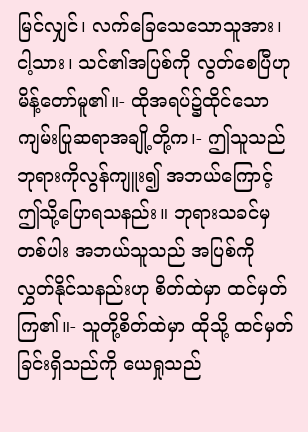မြင်လျှင်၊ လက်ခြေသေသောသူအား၊ ငါ့သား၊ သင်၏အပြစ်ကို လွတ်စေပြီဟု မိန့်တော်မူ၏။- ထိုအရပ်၌ထိုင်သော ကျမ်းပြုဆရာအချို့တို့က၊- ဤသူသည် ဘုရားကိုလွန်ကျူး၍ အဘယ်ကြောင့် ဤသို့ပြောရသနည်း။ ဘုရားသခင်မှတစ်ပါး အဘယ်သူသည် အပြစ်ကို လွှတ်နိုင်သနည်းဟု စိတ်ထဲမှာ ထင်မှတ်ကြ၏။- သူတို့စိတ်ထဲမှာ ထိုသို့ ထင်မှတ်ခြင်းရှိသည်ကို ယေရှုသည်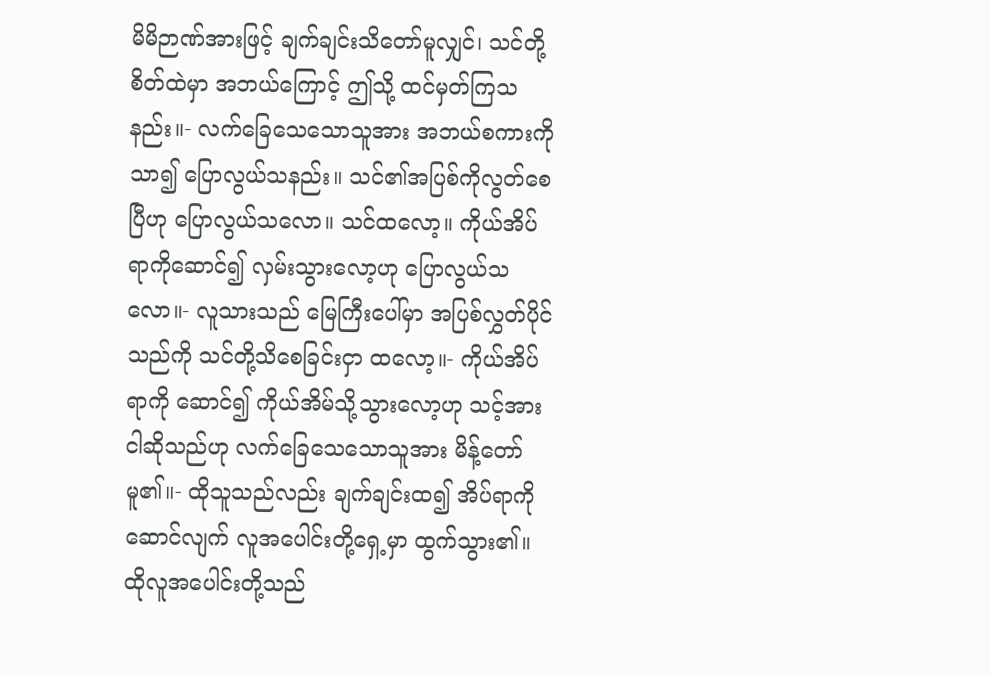မိမိဉာဏ်အားဖြင့် ချက်ချင်းသိတော်မူလျှင်၊ သင်တို့ စိတ်ထဲမှာ အဘယ်ကြောင့် ဤသို့ ထင်မှတ်ကြသနည်း။- လက်ခြေသေသောသူအား အဘယ်စကားကို သာ၍ ပြောလွယ်သနည်း။ သင်၏အပြစ်ကိုလွတ်စေပြီဟု ပြောလွယ်သလော။ သင်ထလော့။ ကိုယ်အိပ်ရာကိုဆောင်၍ လှမ်းသွားလော့ဟု ပြောလွယ်သလော။- လူသားသည် မြေကြီးပေါ်မှာ အပြစ်လွှတ်ပိုင်သည်ကို သင်တို့သိစေခြင်းငှာ ထလော့။- ကိုယ်အိပ်ရာကို ဆောင်၍ ကိုယ်အိမ်သို့သွားလော့ဟု သင့်အား ငါဆိုသည်ဟု လက်ခြေသေသောသူအား မိန့်တော်မူ၏။- ထိုသူသည်လည်း ချက်ချင်းထ၍ အိပ်ရာကိုဆောင်လျက် လူအပေါင်းတို့ရှေ့မှာ ထွက်သွား၏။ ထိုလူအပေါင်းတို့သည်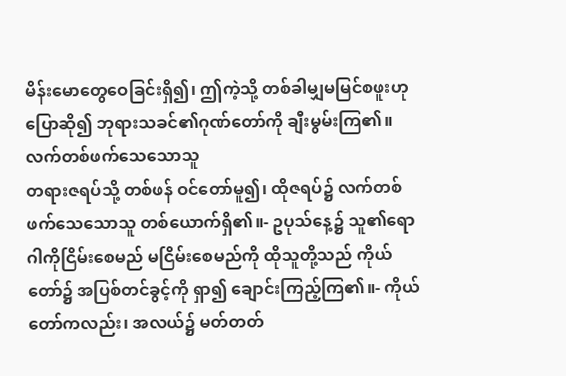မိန်းမောတွေဝေခြင်းရှိ၍၊ ဤကဲ့သို့ တစ်ခါမျှမမြင်စဖူးဟု ပြောဆို၍ ဘုရားသခင်၏ဂုဏ်တော်ကို ချီးမွမ်းကြ၏။
လက်တစ်ဖက်သေသောသူ
တရားဇရပ်သို့ တစ်ဖန် ဝင်တော်မူ၍၊ ထိုဇရပ်၌ လက်တစ်ဖက်သေသောသူ တစ်ယောက်ရှိ၏။- ဥပုသ်နေ့၌ သူ၏ရောဂါကိုငြိမ်းစေမည် မငြိမ်းစေမည်ကို ထိုသူတို့သည် ကိုယ်တော်၌ အပြစ်တင်ခွင့်ကို ရှာ၍ ချောင်းကြည့်ကြ၏။- ကိုယ်တော်ကလည်း၊ အလယ်၌ မတ်တတ်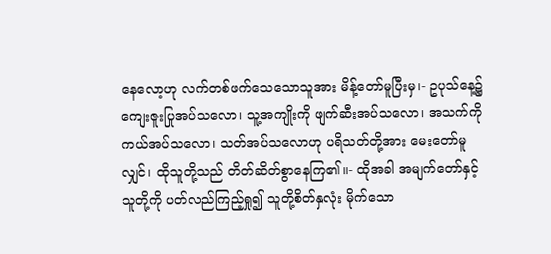နေလော့ဟု လက်တစ်ဖက်သေသောသူအား မိန့်တော်မူပြီးမှ၊- ဥပုသ်နေ့၌ ကျေးဇူးပြုအပ်သလော၊ သူ့အကျိုးကို ဖျက်ဆီးအပ်သလော၊ အသက်ကို ကယ်အပ်သလော၊ သတ်အပ်သလောဟု ပရိသတ်တို့အား မေးတော်မူလျှင်၊ ထိုသူတို့သည် တိတ်ဆိတ်စွာနေကြ၏။- ထိုအခါ အမျက်တော်နှင့် သူတို့ကို ပတ်လည်ကြည့်ရှု၍ သူတို့စိတ်နှလုံး မိုက်သော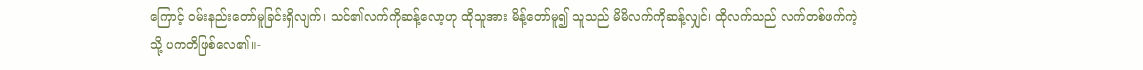ကြောင့် ဝမ်းနည်းတော်မူခြင်းရှိလျက်၊ သင်၏လက်ကိုဆန့်လော့ဟု ထိုသူအား မိန့်တော်မူ၍ သူသည် မိမိလက်ကိုဆန့်လျှင်၊ ထိုလက်သည် လက်တစ်ဖက်ကဲ့သို့ ပကတိဖြစ်လေ၏။-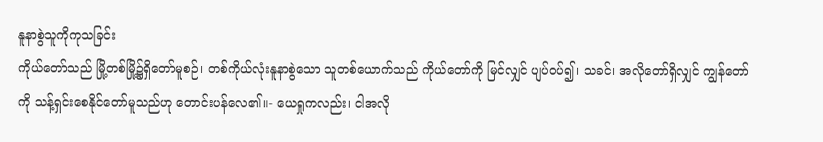နူနာစွဲသူကိုကုသခြင်း
ကိုယ်တော်သည် မြို့တစ်မြို့၌ရှိတော်မူစဉ်၊ တစ်ကိုယ်လုံးနူနာစွဲသော သူတစ်ယောက်သည် ကိုယ်တော်ကို မြင်လျှင် ပျပ်ဝပ်၍၊ သခင်၊ အလိုတော်ရှိလျှင် ကျွန်တော်ကို သန့်ရှင်းစေနိုင်တော်မူသည်ဟု တောင်းပန်လေ၏။- ယေရှုကလည်း၊ ငါအလို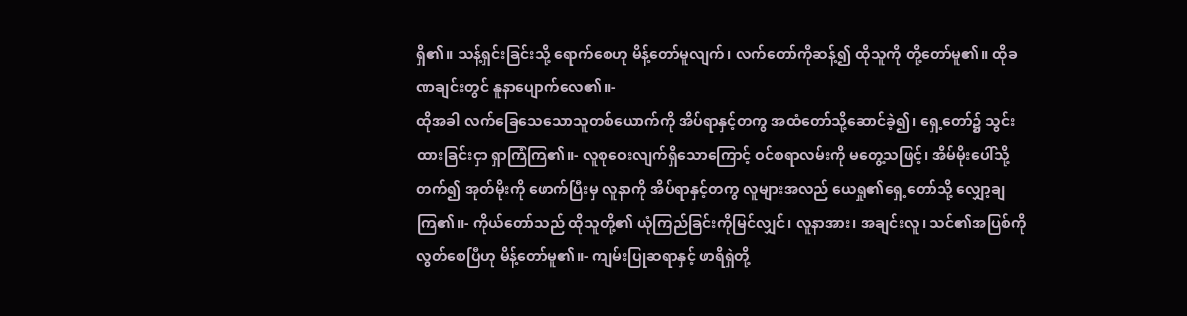ရှိ၏။ သန့်ရှင်းခြင်းသို့ ရောက်စေဟု မိန့်တော်မူလျက်၊ လက်တော်ကိုဆန့်၍ ထိုသူကို တို့တော်မူ၏။ ထိုခဏချင်းတွင် နူနာပျောက်လေ၏။-
ထိုအခါ လက်ခြေသေသောသူတစ်ယောက်ကို အိပ်ရာနှင့်တကွ အထံတော်သို့ဆောင်ခဲ့၍၊ ရှေ့တော်၌ သွင်းထားခြင်းငှာ ရှာကြံကြ၏။- လူစုဝေးလျက်ရှိသောကြောင့် ဝင်စရာလမ်းကို မတွေ့သဖြင့်၊ အိမ်မိုးပေါ်သို့တက်၍ အုတ်မိုးကို ဖောက်ပြီးမှ လူနာကို အိပ်ရာနှင့်တကွ လူများအလည် ယေရှု၏ရှေ့တော်သို့ လျှော့ချကြ၏။- ကိုယ်တော်သည် ထိုသူတို့၏ ယုံကြည်ခြင်းကိုမြင်လျှင်၊ လူနာအား၊ အချင်းလူ၊ သင်၏အပြစ်ကို လွတ်စေပြီဟု မိန့်တော်မူ၏။- ကျမ်းပြုဆရာနှင့် ဖာရိရှဲတို့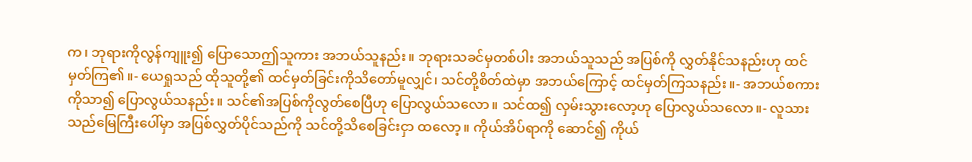က၊ ဘုရားကိုလွန်ကျူး၍ ပြောသောဤသူကား အဘယ်သူနည်း။ ဘုရားသခင်မှတစ်ပါး အဘယ်သူသည် အပြစ်ကို လွှတ်နိုင်သနည်းဟု ထင်မှတ်ကြ၏။- ယေရှုသည် ထိုသူတို့၏ ထင်မှတ်ခြင်းကိုသိတော်မူလျှင်၊ သင်တို့စိတ်ထဲမှာ အဘယ်ကြောင့် ထင်မှတ်ကြသနည်း။- အဘယ်စကားကိုသာ၍ ပြောလွယ်သနည်း။ သင်၏အပြစ်ကိုလွတ်စေပြီဟု ပြောလွယ်သလော။ သင်ထ၍ လှမ်းသွားလော့ဟု ပြောလွယ်သလော။- လူသားသည်မြေကြီးပေါ်မှာ အပြစ်လွှတ်ပိုင်သည်ကို သင်တို့သိစေခြင်းငှာ ထလော့။ ကိုယ်အိပ်ရာကို ဆောင်၍ ကိုယ်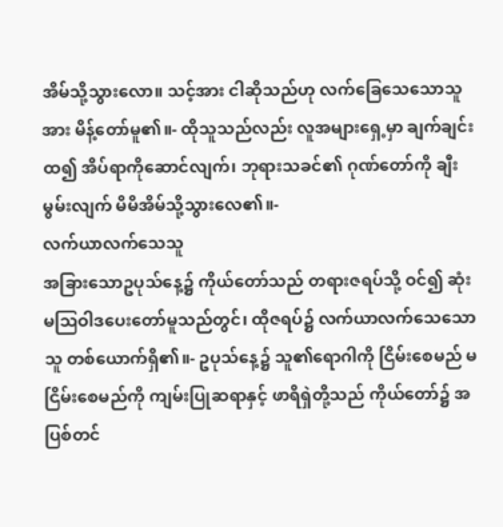အိမ်သို့သွားလော။ သင့်အား ငါဆိုသည်ဟု လက်ခြေသေသောသူအား မိန့်တော်မူ၏။- ထိုသူသည်လည်း လူအများရှေ့မှာ ချက်ချင်းထ၍ အိပ်ရာကိုဆောင်လျက်၊ ဘုရားသခင်၏ ဂုဏ်တော်ကို ချီးမွမ်းလျက် မိမိအိမ်သို့သွားလေ၏။-
လက်ယာလက်သေသူ
အခြားသောဥပုသ်နေ့၌ ကိုယ်တော်သည် တရားဇရပ်သို့ ဝင်၍ ဆုံးမဩဝါဒပေးတော်မူသည်တွင်၊ ထိုဇရပ်၌ လက်ယာလက်သေသောသူ တစ်ယောက်ရှိ၏။- ဥပုသ်နေ့၌ သူ၏ရောဂါကို ငြိမ်းစေမည် မငြိမ်းစေမည်ကို ကျမ်းပြုဆရာနှင့် ဖာရိရှဲတို့သည် ကိုယ်တော်၌ အပြစ်တင်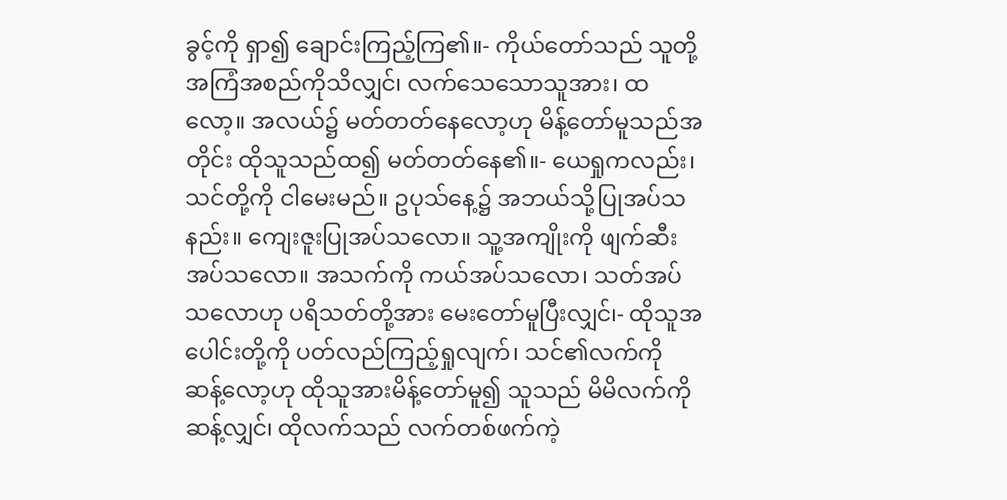ခွင့်ကို ရှာ၍ ချောင်းကြည့်ကြ၏။- ကိုယ်တော်သည် သူတို့အကြံအစည်ကိုသိလျှင်၊ လက်သေသောသူအား၊ ထလော့။ အလယ်၌ မတ်တတ်နေလော့ဟု မိန့်တော်မူသည်အတိုင်း ထိုသူသည်ထ၍ မတ်တတ်နေ၏။- ယေရှုကလည်း၊ သင်တို့ကို ငါမေးမည်။ ဥပုသ်နေ့၌ အဘယ်သို့ပြုအပ်သနည်း။ ကျေးဇူးပြုအပ်သလော။ သူ့အကျိုးကို ဖျက်ဆီးအပ်သလော။ အသက်ကို ကယ်အပ်သလော၊ သတ်အပ်သလောဟု ပရိသတ်တို့အား မေးတော်မူပြီးလျှင်၊- ထိုသူအပေါင်းတို့ကို ပတ်လည်ကြည့်ရှုလျက်၊ သင်၏လက်ကို ဆန့်လော့ဟု ထိုသူအားမိန့်တော်မူ၍ သူသည် မိမိလက်ကိုဆန့်လျှင်၊ ထိုလက်သည် လက်တစ်ဖက်ကဲ့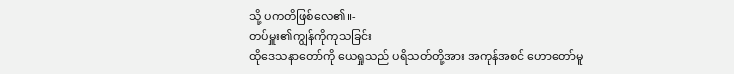သို့ ပကတိဖြစ်လေ၏။-
တပ်မှူး၏ကျွန်ကိုကုသခြင်း
ထိုဒေသနာတော်ကို ယေရှုသည် ပရိသတ်တို့အား အကုန်အစင် ဟောတော်မူ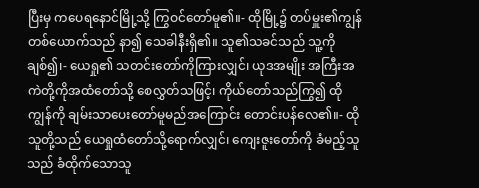ပြီးမှ ကပေရနောင်မြို့သို့ ကြွဝင်တော်မူ၏။- ထိုမြို့၌ တပ်မှူး၏ကျွန်တစ်ယောက်သည် နာ၍ သေခါနီးရှိ၏။ သူ၏သခင်သည် သူ့ကိုချစ်၍၊- ယေရှု၏ သတင်းတော်ကိုကြားလျှင်၊ ယုဒအမျိုး အကြီးအကဲတို့ကိုအထံတော်သို့ စေလွှတ်သဖြင့်၊ ကိုယ်တော်သည်ကြွ၍ ထိုကျွန်ကို ချမ်းသာပေးတော်မူမည်အကြောင်း တောင်းပန်လေ၏။- ထိုသူတို့သည် ယေရှုထံတော်သို့ရောက်လျှင်၊ ကျေးဇူးတော်ကို ခံမည့်သူသည် ခံထိုက်သောသူ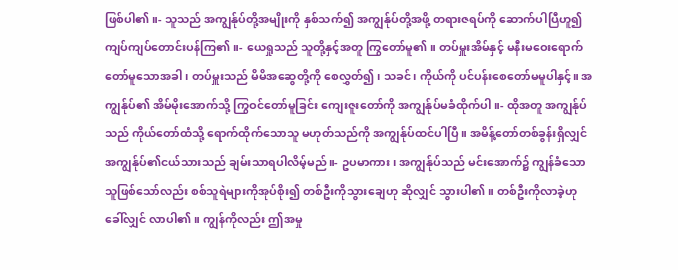ဖြစ်ပါ၏။- သူသည် အကျွန်ုပ်တို့အမျိုးကို နှစ်သက်၍ အကျွန်ုပ်တို့အဖို့ တရားဇရပ်ကို ဆောက်ပါပြီဟူ၍ ကျပ်ကျပ်တောင်းပန်ကြ၏။- ယေရှုသည် သူတို့နှင့်အတူ ကြွတော်မူ၏။ တပ်မှူးအိမ်နှင့် မနီးမဝေးရောက်တော်မူသောအခါ၊ တပ်မှူးသည် မိမိအဆွေတို့ကို စေလွှတ်၍၊ သခင်၊ ကိုယ်ကို ပင်ပန်းစေတော်မမူပါနှင့်။ အကျွန်ုပ်၏ အိမ်မိုးအောက်သို့ ကြွဝင်တော်မူခြင်း ကျေးဇူးတော်ကို အကျွန်ုပ်မခံထိုက်ပါ။- ထိုအတူ အကျွန်ုပ်သည် ကိုယ်တော်ထံသို့ ရောက်ထိုက်သောသူ မဟုတ်သည်ကို အကျွန်ုပ်ထင်ပါပြီ။ အမိန့်တော်တစ်ခွန်းရှိလျှင် အကျွန်ုပ်၏ငယ်သားသည် ချမ်းသာရပါလိမ့်မည်။- ဥပမာကား၊ အကျွန်ုပ်သည် မင်းအောက်၌ ကျွန်ခံသောသူဖြစ်သော်လည်း စစ်သူရဲများကိုအုပ်စိုး၍ တစ်ဦးကိုသွားချေဟု ဆိုလျှင် သွားပါ၏။ တစ်ဦးကိုလာခဲ့ဟု ခေါ်လျှင် လာပါ၏။ ကျွန်ကိုလည်း ဤအမှု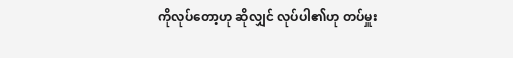ကိုလုပ်တော့ဟု ဆိုလျှင် လုပ်ပါ၏ဟု တပ်မှူး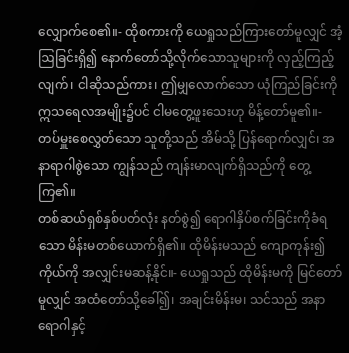လျှောက်စေ၏။- ထိုစကားကို ယေရှုသည်ကြားတော်မူလျှင် အံ့ဩခြင်းရှိ၍ နောက်တော်သို့လိုက်သောသူများကို လှည့်ကြည့်လျက်၊ ငါဆိုသည်ကား၊ ဤမျှလောက်သော ယုံကြည်ခြင်းကို ဣသရေလအမျိုး၌ပင် ငါမတွေ့ဖူးသေးဟု မိန့်တော်မူ၏။- တပ်မှူးစေလွှတ်သော သူတို့သည် အိမ်သို့ ပြန်ရောက်လျှင်၊ အနာရာဂါစွဲသော ကျွန်သည် ကျန်းမာလျက်ရှိသည်ကို တွေ့ကြ၏။
တစ်ဆယ်ရှစ်နှစ်ပတ်လုံး နတ်စွဲ၍ ရောဂါနှိပ်စက်ခြင်းကိုခံရသော မိန်းမတစ်ယောက်ရှိ၏။ ထိုမိန်းမသည် ကျောကုန်း၍ ကိုယ်ကို အလျှင်းမဆန့်နိုင်။- ယေရှုသည် ထိုမိန်းမကို မြင်တော်မူလျှင် အထံတော်သို့ခေါ်၍၊ အချင်းမိန်းမ၊ သင်သည် အနာရောဂါနှင့်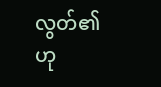လွတ်၏ဟု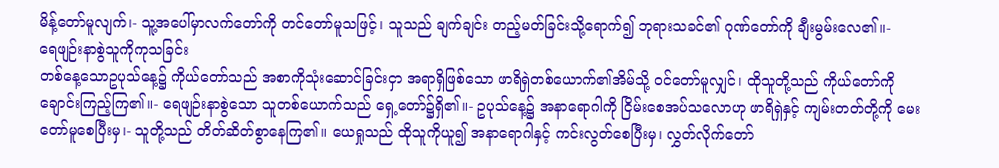မိန့်တော်မူလျက်၊- သူ့အပေါ်မှာလက်တော်ကို တင်တော်မူသဖြင့်၊ သူသည် ချက်ချင်း တည့်မတ်ခြင်းသို့ရောက်၍ ဘုရားသခင်၏ ဂုဏ်တော်ကို ချီးမွမ်းလေ၏။-
ရေဖျဉ်းနာစွဲသူကိုကုသခြင်း
တစ်နေ့သောဥပုသ်နေ့၌ ကိုယ်တော်သည် အစာကိုသုံးဆောင်ခြင်းငှာ အရာရှိဖြစ်သော ဖာရိရှဲတစ်ယောက်၏အိမ်သို့ ဝင်တော်မူလျှင်၊ ထိုသူတို့သည် ကိုယ်တော်ကို ချောင်းကြည့်ကြ၏။- ရေဖျဉ်းနာစွဲသော သူတစ်ယောက်သည် ရှေ့တော်၌ရှိ၏။- ဥပုသ်နေ့၌ အနာရောဂါကို ငြိမ်းစေအပ်သလောဟု ဖာရိရှဲနှင့် ကျမ်းတတ်တို့ကို မေးတော်မူစေပြီးမှ၊- သူတို့သည် တိတ်ဆိတ်စွာနေကြ၏။ ယေရှုသည် ထိုသူကိုယူ၍ အနာရောဂါနှင့် ကင်းလွတ်စေပြီးမှ၊ လွှတ်လိုက်တော်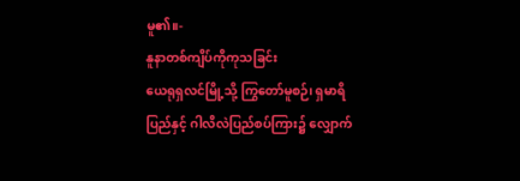မူ၏။-
နူနာတစ်ကျိပ်ကိုကုသခြင်း
ယေရုရှလင်မြို့သို့ ကြွတော်မူစဉ်၊ ရှမာရိပြည်နှင့် ဂါလိလဲပြည်စပ်ကြား၌ လျှောက်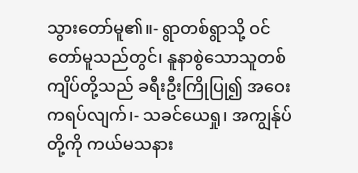သွားတော်မူ၏။- ရွာတစ်ရွာသို့ ဝင်တော်မူသည်တွင်၊ နူနာစွဲသောသူတစ်ကျိပ်တို့သည် ခရီးဦးကြိုပြု၍ အဝေးကရပ်လျက်၊- သခင်ယေရှု၊ အကျွန်ုပ်တို့ကို ကယ်မသနား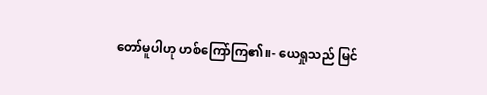တော်မူပါဟု ဟစ်ကြော်ကြ၏။- ယေရှုသည် မြင်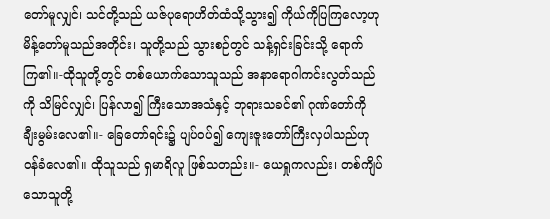တော်မူလျှင်၊ သင်တို့သည် ယဇ်ပုရောဟိတ်ထံသို့သွား၍ ကိုယ်ကိုပြကြလော့ဟု မိန့်တော်မူသည်အတိုင်း၊ သူတို့သည် သွားစဉ်တွင် သန့်ရှင်းခြင်းသို့ ရောက်ကြ၏။-ထိုသူတို့တွင် တစ်ယောက်သောသူသည် အနာရောဂါကင်းလွတ်သည်ကို သိမြင်လျှင်၊ ပြန်လာ၍ ကြီးသောအသံနှင့် ဘုရားသခင်၏ ဂုဏ်တော်ကို ချီးမွမ်းလေ၏။- ခြေတော်ရင်း၌ ပျပ်ဝပ်၍ ကျေးဇူးတော်ကြီးလှပါသည်ဟု ဝန်ခံလေ၏။ ထိုသူသည် ရှမာရိလူ ဖြစ်သတည်း။- ယေရှုကလည်း၊ တစ်ကျိပ်သောသူတို့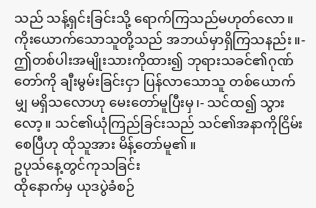သည် သန့်ရှင်းခြင်းသို့ ရောက်ကြသည်မဟုတ်လော။ ကိုးယောက်သောသူတို့သည် အဘယ်မှာရှိကြသနည်း။- ဤတစ်ပါးအမျိုးသားကိုထား၍ ဘုရားသခင်၏ဂုဏ်တော်ကို ချီးမွမ်းခြင်းငှာ ပြန်လာသောသူ တစ်ယောက်မျှ မရှိသလောဟု မေးတော်မူပြီးမှ၊- သင်ထ၍ သွားလော့။ သင်၏ယုံကြည်ခြင်းသည် သင်၏အနာကိုငြိမ်းစေပြီဟု ထိုသူအား မိန့်တော်မူ၏။
ဥပုသ်နေ့တွင်ကုသခြင်း
ထိုနောက်မှ ယုဒပွဲခံစဉ်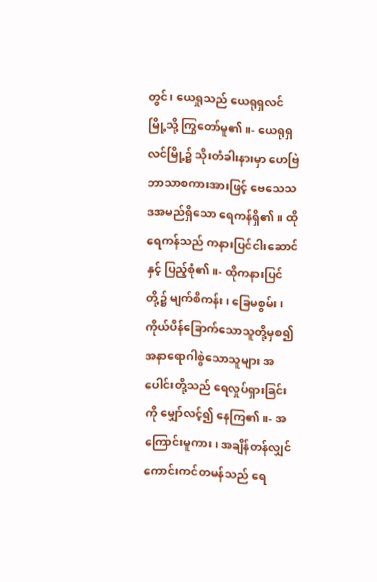တွင်၊ ယေရှုသည် ယေရုရှလင်မြို့သို့ ကြွတော်မူ၏။- ယေရုရှလင်မြို့၌ သိုးတံခါးနားမှာ ဟေဗြဲဘာသာစကားအားဖြင့် ဗေသေသဒအမည်ရှိသော ရေကန်ရှိ၏။ ထိုရေကန်သည် ကနားပြင်ငါးဆောင်နှင့် ပြည့်စုံ၏။- ထိုကနားပြင်တို့၌ မျက်စိကန်း၊ ခြေမစွမ်း၊ ကိုယ်ပိန်ခြောက်သောသူတို့မှစ၍ အနာရောဂါစွဲသောသူများ အပေါင်းတို့သည် ရေလှုပ်ရှားခြင်းကို မျှော်လင့်၍ နေကြ၏။- အကြောင်းမူကား၊ အချိန်တန်လျှင် ကောင်းကင်တမန်သည် ရေ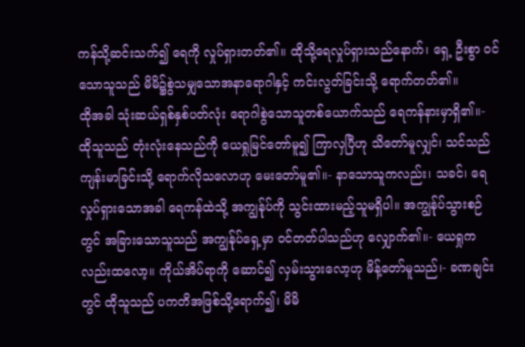ကန်သို့ဆင်းသက်၍ ရေကို လှုပ်ရှားတတ်၏။ ထိုသို့ရေလှုပ်ရှားသည်နောက်၊ ရှေ့ ဦးစွာ ဝင်သောသူသည် မိမိ၌စွဲသမျှသောအနာရောဂါနှင့် ကင်းလွတ်ခြင်းသို့ ရောက်တတ်၏။
ထိုအခါ သုံးဆယ်ရှစ်နှစ်ပတ်လုံး ရောဂါစွဲသောသူတစ်ယောက်သည် ရေကန်နားမှာရှိ၏။- ထိုသူသည် တုံးလုံးနေသည်ကို ယေရှုမြင်တော်မူ၍ ကြာလှပြီဟု သိတော်မူလျှင်၊ သင်သည် ကျန်းမာခြင်းသို့ ရောက်လိုသလောဟု မေးတော်မူ၏။- နာသောသူကလည်း၊ သခင်၊ ရေလှုပ်ရှားသောအခါ ရေကန်ထဲသို့ အကျွန်ုပ်ကို သွင်းထားမည့်သူမရှိပါ။ အကျွန်ုပ်သွားစဉ်တွင် အခြားသောသူသည် အကျွန်ုပ်ရှေ့မှာ ဝင်တတ်ပါသည်ဟု လျှောက်၏။- ယေရှုကလည်းထလော့။ ကိုယ်အိပ်ရာကို ဆောင်၍ လှမ်းသွားလော့ဟု မိန့်တော်မူသည်၊- ခဏချင်းတွင် ထိုသူသည် ပကတိအဖြစ်သို့ရောက်၍၊ မိမိ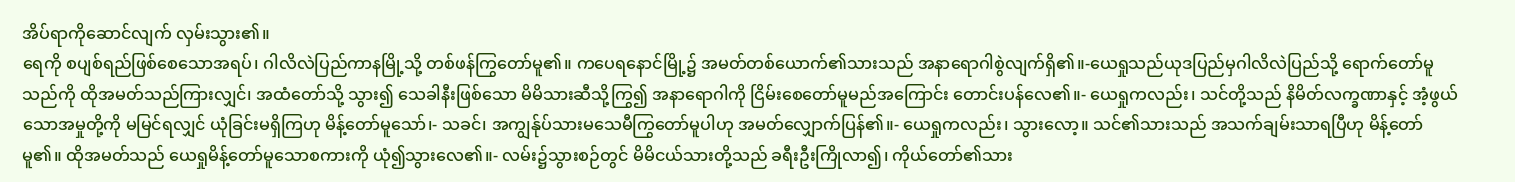အိပ်ရာကိုဆောင်လျက် လှမ်းသွား၏။
ရေကို စပျစ်ရည်ဖြစ်စေသောအရပ်၊ ဂါလိလဲပြည်ကာနမြို့သို့ တစ်ဖန်ကြွတော်မူ၏။ ကပေရနောင်မြို့၌ အမတ်တစ်ယောက်၏သားသည် အနာရောဂါစွဲလျက်ရှိ၏။-ယေရှုသည်ယုဒပြည်မှဂါလိလဲပြည်သို့ ရောက်တော်မူသည်ကို ထိုအမတ်သည်ကြားလျှင်၊ အထံတော်သို့ သွား၍ သေခါနီးဖြစ်သော မိမိသားဆီသို့ကြွ၍ အနာရောဂါကို ငြိမ်းစေတော်မူမည်အကြောင်း တောင်းပန်လေ၏။- ယေရှုကလည်း၊ သင်တို့သည် နိမိတ်လက္ခဏာနှင့် အံ့ဖွယ်သောအမှုတို့ကို မမြင်ရလျှင် ယုံခြင်းမရှိကြဟု မိန့်တော်မူသော်၊- သခင်၊ အကျွန်ုပ်သားမသေမီကြွတော်မူပါဟု အမတ်လျှောက်ပြန်၏။- ယေရှုကလည်း၊ သွားလော့။ သင်၏သားသည် အသက်ချမ်းသာရပြီဟု မိန့်တော်မူ၏။ ထိုအမတ်သည် ယေရှုမိန့်တော်မူသောစကားကို ယုံ၍သွားလေ၏။- လမ်း၌သွားစဉ်တွင် မိမိငယ်သားတို့သည် ခရီးဦးကြိုလာ၍၊ ကိုယ်တော်၏သား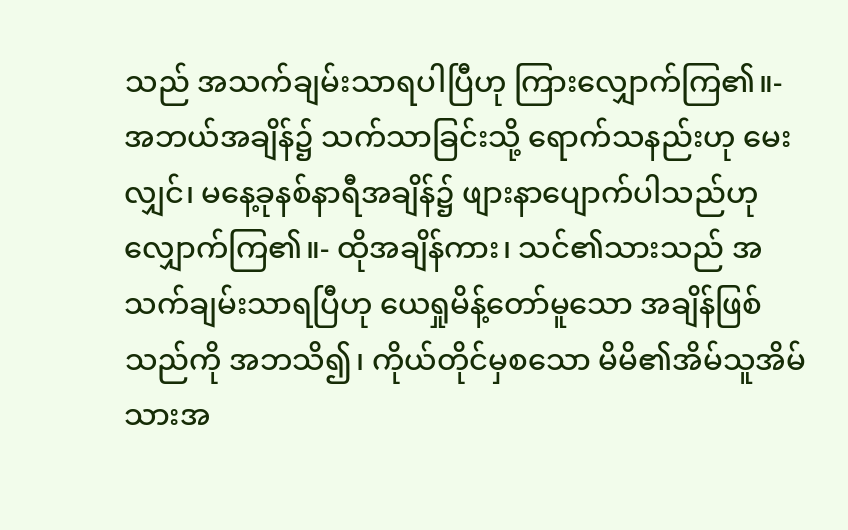သည် အသက်ချမ်းသာရပါပြီဟု ကြားလျှောက်ကြ၏။- အဘယ်အချိန်၌ သက်သာခြင်းသို့ ရောက်သနည်းဟု မေးလျှင်၊ မနေ့ခုနစ်နာရီအချိန်၌ ဖျားနာပျောက်ပါသည်ဟု လျှောက်ကြ၏။- ထိုအချိန်ကား၊ သင်၏သားသည် အသက်ချမ်းသာရပြီဟု ယေရှုမိန့်တော်မူသော အချိန်ဖြစ်သည်ကို အဘသိ၍၊ ကိုယ်တိုင်မှစသော မိမိ၏အိမ်သူအိမ်သားအ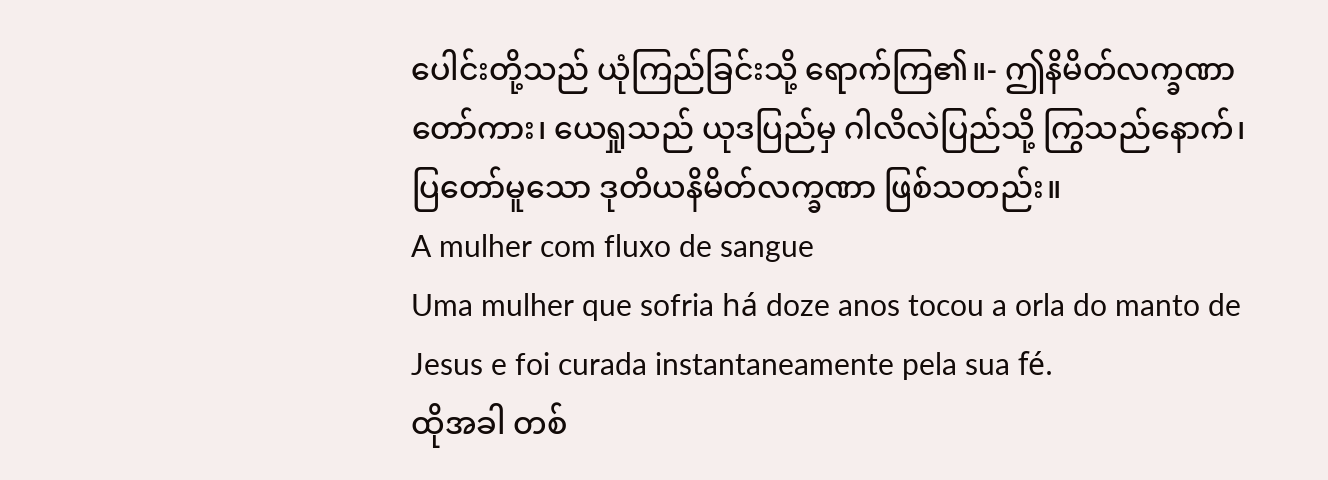ပေါင်းတို့သည် ယုံကြည်ခြင်းသို့ ရောက်ကြ၏။- ဤနိမိတ်လက္ခဏာတော်ကား၊ ယေရှုသည် ယုဒပြည်မှ ဂါလိလဲပြည်သို့ ကြွသည်နောက်၊ ပြတော်မူသော ဒုတိယနိမိတ်လက္ခဏာ ဖြစ်သတည်း။
A mulher com fluxo de sangue
Uma mulher que sofria há doze anos tocou a orla do manto de Jesus e foi curada instantaneamente pela sua fé.
ထိုအခါ တစ်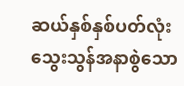ဆယ်နှစ်နှစ်ပတ်လုံး သွေးသွန်အနာစွဲသော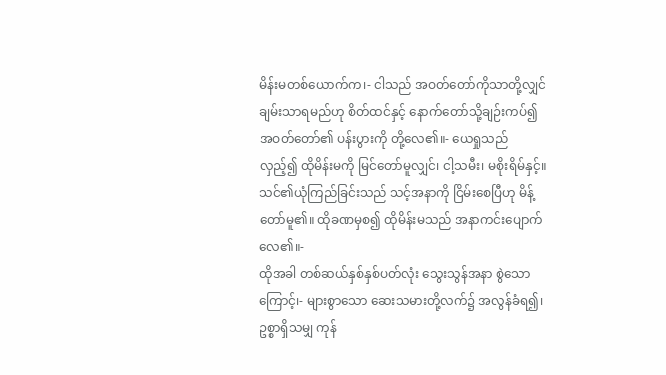မိန်းမတစ်ယောက်က၊- ငါသည် အဝတ်တော်ကိုသာတို့လျှင် ချမ်းသာရမည်ဟု စိတ်ထင်နှင့် နောက်တော်သို့ချဉ်းကပ်၍ အဝတ်တော်၏ ပန်းပွားကို တို့လေ၏။- ယေရှုသည် လှည့်၍ ထိုမိန်းမကို မြင်တော်မူလျှင်၊ ငါ့သမီး၊ မစိုးရိမ်နှင့်။ သင်၏ယုံကြည်ခြင်းသည် သင့်အနာကို ငြိမ်းစေပြီဟု မိန့်တော်မူ၏။ ထိုခဏမှစ၍ ထိုမိန်းမသည် အနာကင်းပျောက်လေ၏။-
ထိုအခါ တစ်ဆယ်နှစ်နှစ်ပတ်လုံး သွေးသွန်အနာ စွဲသောကြောင့်၊- များစွာသော ဆေးသမားတို့လက်၌ အလွန်ခံရ၍၊ ဥစ္စာရှိသမျှ ကုန်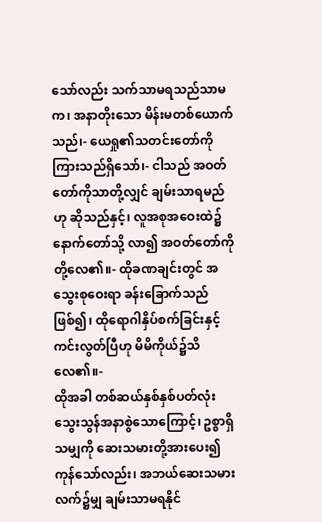သော်လည်း သက်သာမရသည်သာမက၊ အနာတိုးသော မိန်းမတစ်ယောက်သည်၊- ယေရှု၏သတင်းတော်ကို ကြားသည်ရှိသော်၊- ငါသည် အဝတ်တော်ကိုသာတို့လျှင် ချမ်းသာရမည်ဟု ဆိုသည်နှင့်၊ လူအစုအဝေးထဲ၌ နောက်တော်သို့ လာ၍ အဝတ်တော်ကို တို့လေ၏။- ထိုခဏချင်းတွင် အသွေးစုဝေးရာ ခန်းခြောက်သည်ဖြစ်၍၊ ထိုရောဂါနှိပ်စက်ခြင်းနှင့် ကင်းလွတ်ပြီဟု မိမိကိုယ်၌သိလေ၏။-
ထိုအခါ တစ်ဆယ်နှစ်နှစ်ပတ်လုံး သွေးသွန်အနာစွဲသောကြောင့်၊ ဥစ္စာရှိသမျှကို ဆေးသမားတို့အားပေး၍ ကုန်သော်လည်း၊ အဘယ်ဆေးသမားလက်၌မျှ ချမ်းသာမရနိုင်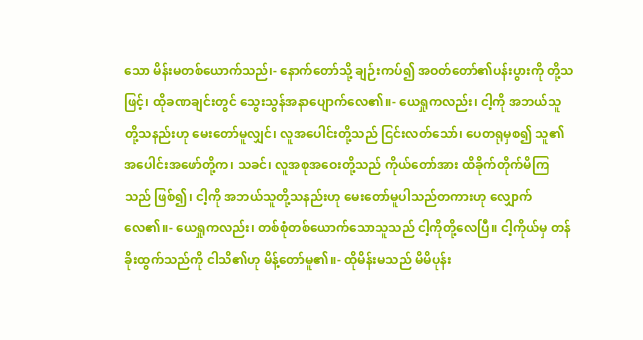သော မိန်းမတစ်ယောက်သည်၊- နောက်တော်သို့ ချဉ်းကပ်၍ အဝတ်တော်၏ပန်းပွားကို တို့သဖြင့်၊ ထိုခဏချင်းတွင် သွေးသွန်အနာပျောက်လေ၏။- ယေရှုကလည်း၊ ငါ့ကို အဘယ်သူတို့သနည်းဟု မေးတော်မူလျှင်၊ လူအပေါင်းတို့သည် ငြင်းလတ်သော်၊ ပေတရုမှစ၍ သူ၏အပေါင်းအဖော်တို့က၊ သခင်၊ လူအစုအဝေးတို့သည် ကိုယ်တော်အား ထိခိုက်တိုက်မိကြသည် ဖြစ်၍၊ ငါ့ကို အဘယ်သူတို့သနည်းဟု မေးတော်မူပါသည်တကားဟု လျှောက်လေ၏။- ယေရှုကလည်း၊ တစ်စုံတစ်ယောက်သောသူသည် ငါ့ကိုတို့လေပြီ။ ငါ့ကိုယ်မှ တန်ခိုးထွက်သည်ကို ငါသိ၏ဟု မိန့်တော်မူ၏။- ထိုမိန်းမသည် မိမိပုန်း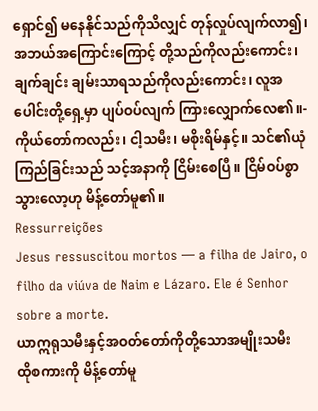ရှောင်၍ မနေနိုင်သည်ကိုသိလျှင် တုန်လှုပ်လျက်လာ၍၊ အဘယ်အကြောင်းကြောင့် တို့သည်ကိုလည်းကောင်း၊ ချက်ချင်း ချမ်းသာရသည်ကိုလည်းကောင်း၊ လူအပေါင်းတို့ရှေ့မှာ ပျပ်ဝပ်လျက် ကြားလျှောက်လေ၏။- ကိုယ်တော်ကလည်း၊ ငါ့သမီး၊ မစိုးရိမ်နှင့်။ သင်၏ယုံကြည်ခြင်းသည် သင့်အနာကို ငြိမ်းစေပြီ။ ငြိမ်ဝပ်စွာသွားလော့ဟု မိန့်တော်မူ၏။
Ressurreições
Jesus ressuscitou mortos — a filha de Jairo, o filho da viúva de Naim e Lázaro. Ele é Senhor sobre a morte.
ယာဣရုသမီးနှင့်အဝတ်တော်ကိုတို့သောအမျိုးသမီး
ထိုစကားကို မိန့်တော်မူ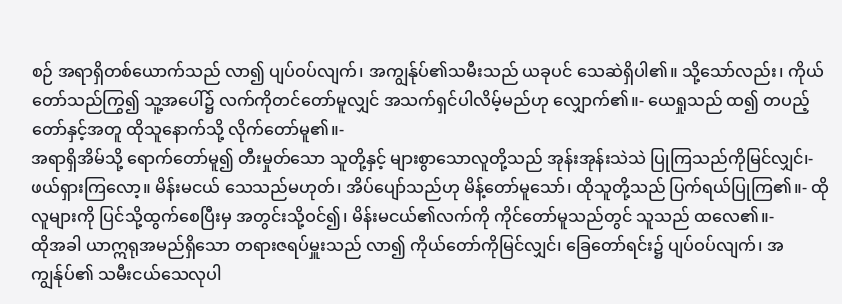စဉ် အရာရှိတစ်ယောက်သည် လာ၍ ပျပ်ဝပ်လျက်၊ အကျွန်ုပ်၏သမီးသည် ယခုပင် သေဆဲရှိပါ၏။ သို့သော်လည်း၊ ကိုယ်တော်သည်ကြွ၍ သူ့အပေါ်၌ လက်ကိုတင်တော်မူလျှင် အသက်ရှင်ပါလိမ့်မည်ဟု လျှောက်၏။- ယေရှုသည် ထ၍ တပည့်တော်နှင့်အတူ ထိုသူနောက်သို့ လိုက်တော်မူ၏။-
အရာရှိအိမ်သို့ ရောက်တော်မူ၍ တီးမှုတ်သော သူတို့နှင့် များစွာသောလူတို့သည် အုန်းအုန်းသဲသဲ ပြုကြသည်ကိုမြင်လျှင်၊- ဖယ်ရှားကြလော့။ မိန်းမငယ် သေသည်မဟုတ်၊ အိပ်ပျော်သည်ဟု မိန့်တော်မူသော်၊ ထိုသူတို့သည် ပြက်ရယ်ပြုကြ၏။- ထိုလူများကို ပြင်သို့ထွက်စေပြီးမှ အတွင်းသို့ဝင်၍၊ မိန်းမငယ်၏လက်ကို ကိုင်တော်မူသည်တွင် သူသည် ထလေ၏။-
ထိုအခါ ယာဣရုအမည်ရှိသော တရားဇရပ်မှူးသည် လာ၍ ကိုယ်တော်ကိုမြင်လျှင်၊ ခြေတော်ရင်း၌ ပျပ်ဝပ်လျက်၊ အကျွန်ုပ်၏ သမီးငယ်သေလုပါ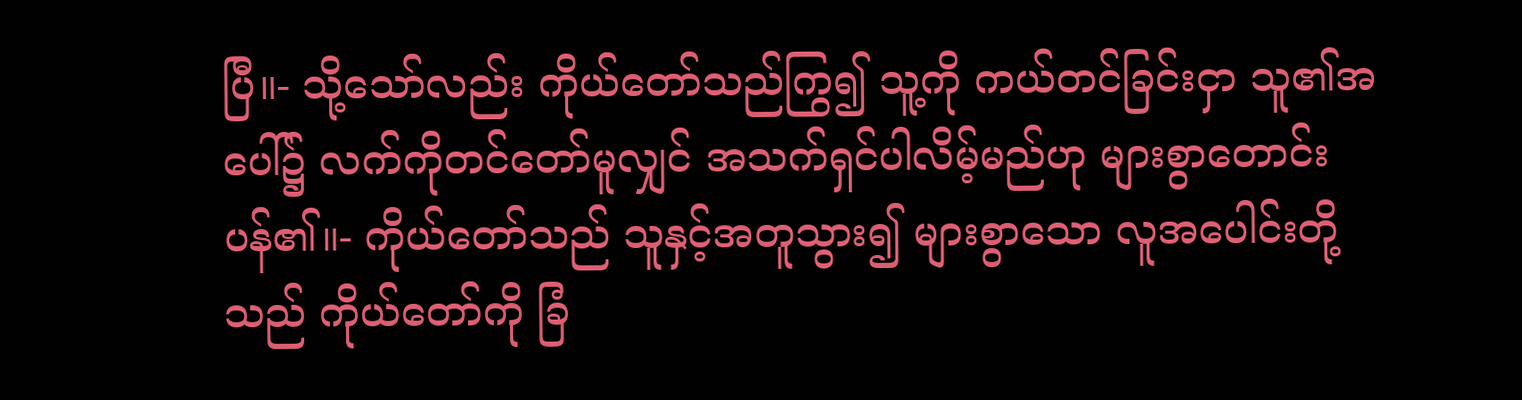ပြီ။- သို့သော်လည်း ကိုယ်တော်သည်ကြွ၍ သူ့ကို ကယ်တင်ခြင်းငှာ သူ၏အပေါ်၌ လက်ကိုတင်တော်မူလျှင် အသက်ရှင်ပါလိမ့်မည်ဟု များစွာတောင်းပန်၏။- ကိုယ်တော်သည် သူနှင့်အတူသွား၍ များစွာသော လူအပေါင်းတို့သည် ကိုယ်တော်ကို ခြံ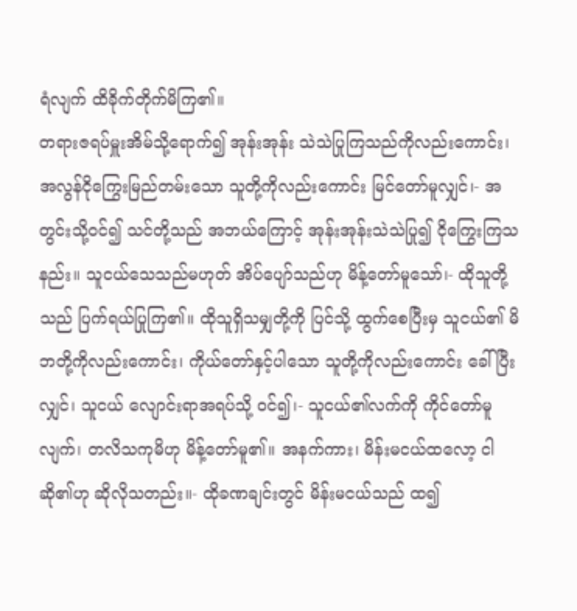ရံလျက် ထိခိုက်တိုက်မိကြ၏။
တရားဇရပ်မှူးအိမ်သို့ရောက်၍ အုန်းအုန်း သဲသဲပြုကြသည်ကိုလည်းကောင်း၊ အလွန်ငိုကြွေးမြည်တမ်းသော သူတို့ကိုလည်းကောင်း မြင်တော်မူလျှင်၊- အတွင်းသို့ဝင်၍ သင်တို့သည် အဘယ်ကြောင့် အုန်းအုန်းသဲသဲပြု၍ ငိုကြွေးကြသနည်း။ သူငယ်သေသည်မဟုတ် အိပ်ပျော်သည်ဟု မိန့်တော်မူသော်၊- ထိုသူတို့သည် ပြက်ရယ်ပြုကြ၏။ ထိုသူရှိသမျှတို့ကို ပြင်သို့ ထွက်စေပြီးမှ သူငယ်၏ မိဘတို့ကိုလည်းကောင်း၊ ကိုယ်တော်နှင့်ပါသော သူတို့ကိုလည်းကောင်း ခေါ်ပြီးလျှင်၊ သူငယ် လျောင်းရာအရပ်သို့ ဝင်၍၊- သူငယ်၏လက်ကို ကိုင်တော်မူလျက်၊ တလိသကုမိဟု မိန့်တော်မူ၏။ အနက်ကား၊ မိန်းမငယ်ထလော့ ငါဆို၏ဟု ဆိုလိုသတည်း။- ထိုခဏချင်းတွင် မိန်းမငယ်သည် ထ၍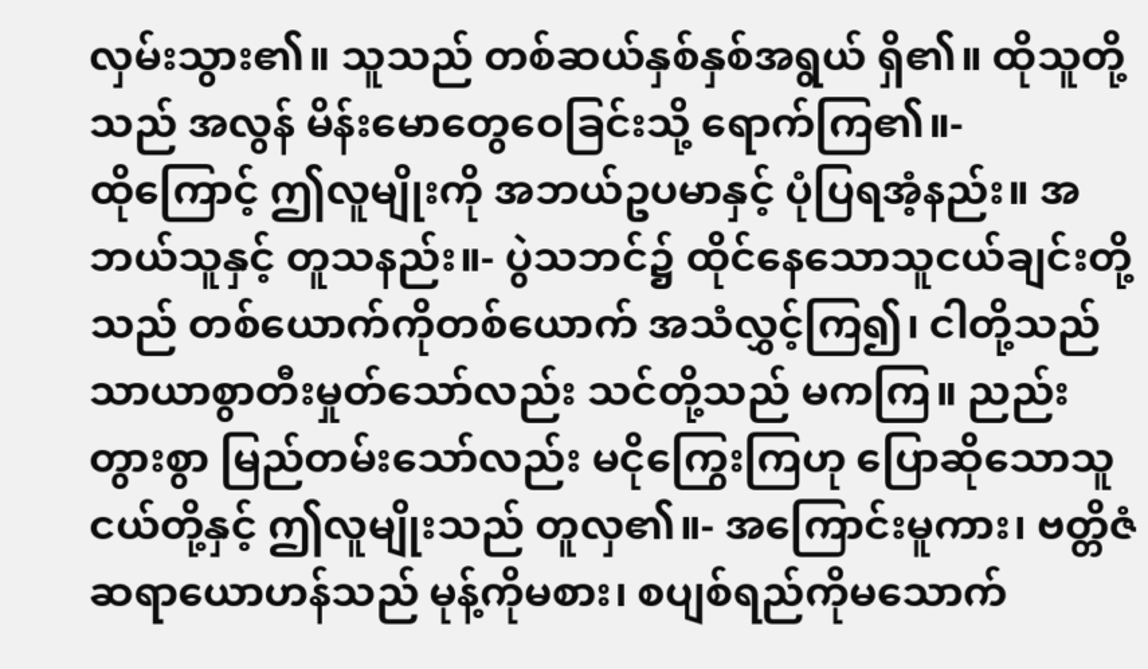လှမ်းသွား၏။ သူသည် တစ်ဆယ်နှစ်နှစ်အရွယ် ရှိ၏။ ထိုသူတို့သည် အလွန် မိန်းမောတွေဝေခြင်းသို့ ရောက်ကြ၏။-
ထိုကြောင့် ဤလူမျိုးကို အဘယ်ဥပမာနှင့် ပုံပြရအံ့နည်း။ အဘယ်သူနှင့် တူသနည်း။- ပွဲသဘင်၌ ထိုင်နေသောသူငယ်ချင်းတို့သည် တစ်ယောက်ကိုတစ်ယောက် အသံလွှင့်ကြ၍၊ ငါတို့သည် သာယာစွာတီးမှုတ်သော်လည်း သင်တို့သည် မကကြ။ ညည်းတွားစွာ မြည်တမ်းသော်လည်း မငိုကြွေးကြဟု ပြောဆိုသောသူငယ်တို့နှင့် ဤလူမျိုးသည် တူလှ၏။- အကြောင်းမူကား၊ ဗတ္တိဇံဆရာယောဟန်သည် မုန့်ကိုမစား၊ စပျစ်ရည်ကိုမသောက်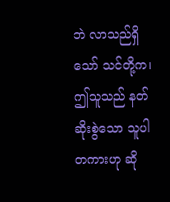ဘဲ လာသည်ရှိသော် သင်တို့က၊ ဤသူသည် နတ်ဆိုးစွဲသော သူပါတကားဟု ဆို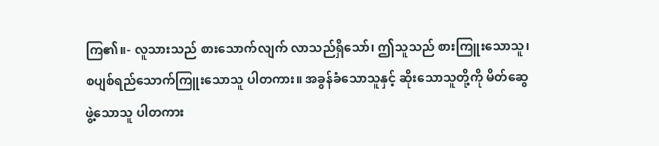ကြ၏။- လူသားသည် စားသောက်လျက် လာသည်ရှိသော်၊ ဤသူသည် စားကြူးသောသူ၊ စပျစ်ရည်သောက်ကြူးသောသူ ပါတကား။ အခွန်ခံသောသူနှင့် ဆိုးသောသူတို့ကို မိတ်ဆွေဖွဲ့သောသူ ပါတကား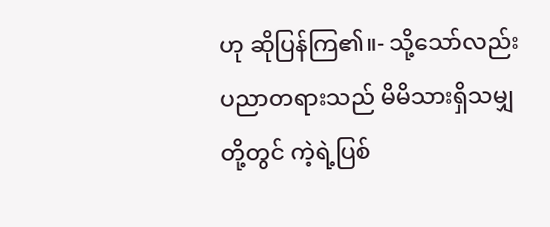ဟု ဆိုပြန်ကြ၏။- သို့သော်လည်း ပညာတရားသည် မိမိသားရှိသမျှတို့တွင် ကဲ့ရဲ့ပြစ်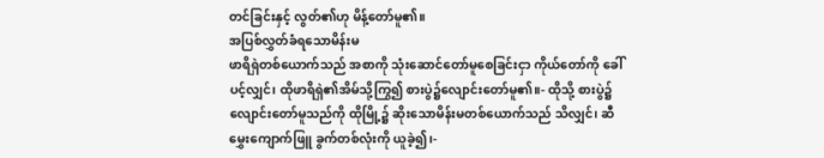တင်ခြင်းနှင့် လွတ်၏ဟု မိန့်တော်မူ၏။
အပြစ်လွှတ်ခံရသောမိန်းမ
ဖာရိရှဲတစ်ယောက်သည် အစာကို သုံးဆောင်တော်မူစေခြင်းငှာ ကိုယ်တော်ကို ခေါ်ပင့်လျှင်၊ ထိုဖာရိရှဲ၏အိမ်သို့ကြွ၍ စားပွဲ၌လျောင်းတော်မူ၏။- ထိုသို့ စားပွဲ၌လျောင်းတော်မူသည်ကို ထိုမြို့၌ ဆိုးသောမိန်းမတစ်ယောက်သည် သိလျှင်၊ ဆီမွှေးကျောက်ဖြူ ခွက်တစ်လုံးကို ယူခဲ့၍၊-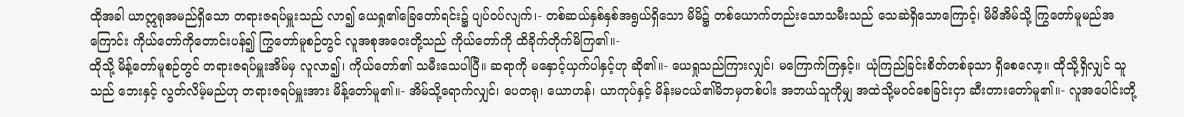ထိုအခါ ယာဣရုအမည်ရှိသော တရားဇရပ်မှူးသည် လာ၍ ယေရှု၏ခြေတော်ရင်း၌ ပျပ်ဝပ်လျက်၊- တစ်ဆယ်နှစ်နှစ်အရွယ်ရှိသော မိမိ၌ တစ်ယောက်တည်းသောသမီးသည် သေဆဲရှိသောကြောင့်၊ မိမိအိမ်သို့ ကြွတော်မူမည်အကြောင်း ကိုယ်တော်ကိုတောင်းပန်၍ ကြွတော်မူစဉ်တွင် လူအစုအဝေးတို့သည် ကိုယ်တော်ကို ထိခိုက်တိုက်မိကြ၏။-
ထိုသို့ မိန့်တော်မူစဉ်တွင် တရားဇရပ်မှူးအိမ်မှ လူလာ၍၊ ကိုယ်တော်၏ သမီးသေပါပြီ။ ဆရာကို မနှောင့်ယှက်ပါနှင့်ဟု ဆို၏။- ယေရှုသည်ကြားလျှင်၊ မကြောက်ကြနှင့်။ ယုံကြည်ခြင်းစိတ်တစ်ခုသာ ရှိစေလော့။ ထိုသို့ရှိလျှင် သူသည် ဘေးနှင့် လွတ်လိမ့်မည်ဟု တရားဇရပ်မှူးအား မိန့်တော်မူ၏။- အိမ်သို့ရောက်လျှင်၊ ပေတရု၊ ယောဟန်၊ ယာကုပ်နှင့် မိန်းမငယ်၏မိဘမှတစ်ပါး အဘယ်သူကိုမျှ အထဲသို့မဝင်စေခြင်းငှာ ဆီးတားတော်မူ၏။- လူအပေါင်းတို့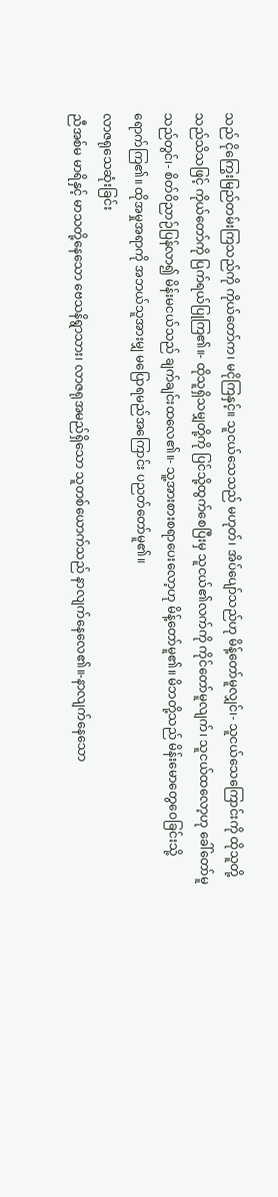သည် ငိုကြွေးမြည်တမ်းကြသည်ကို ကိုယ်တော်က၊ မငိုကြနှင့်။ သူငယ်သေသည် မဟုတ်၊ အိပ်ပျော်သည်ဟု မိန့်တော်မူလျှင်၊- သူငယ်သေကြောင်းကို ထိုသူတို့သည်သိသဖြင့် ကိုယ်တော်ကို ပြက်ရယ်ပြုကြ၏။- ထိုသူရှိသမျှတို့ကို ပြင်သို့ထွက်စေပြီးမှ သူငယ်၏လက်ကို ကိုင်တော်မူလျက်၊ သူငယ်ထလော့ဟု ခေါ်တော်မူသည်တွင်၊- စိတ်ဝိညာဉ်ပြန်လာ၍ မိန်းမငယ်သည် ချက်ချင်းထလေ၏။- သူ့အားစားစရာပေးလော့ဟု မိန့်တော်မူ၏။ မိဘတို့သည် မိန်းမောတွေဝေခြင်းသို့ ရောက်ကြ၏။ ထိုအမှုအရာကို အဘယ်သူအားမျှ မပြောရမည်အကြောင်း ပညတ်တော်မူ၏။
လာဇရုသေဆုံးခြင်း
ညီအစ်မ မာရိနှင့် မာသတို့နေသော ဗေသနိရွာသား၊ လာဇရုအမည်ရှိသော သူတစ်ယောက်သည် နာလျက်နေလေ၏။-နာလျက်နေသော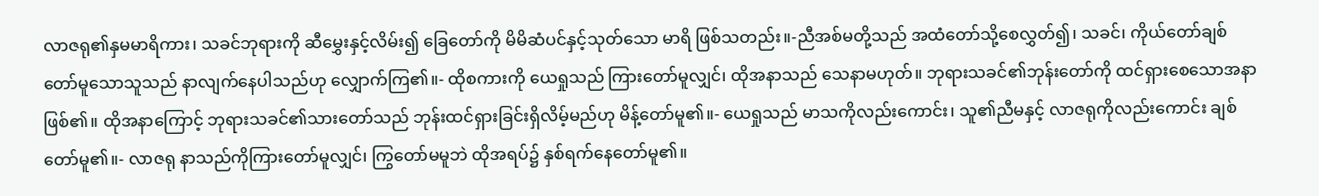လာဇရု၏နှမမာရိကား၊ သခင်ဘုရားကို ဆီမွှေးနှင့်လိမ်း၍ ခြေတော်ကို မိမိဆံပင်နှင့်သုတ်သော မာရိ ဖြစ်သတည်း။-ညီအစ်မတို့သည် အထံတော်သို့စေလွှတ်၍၊ သခင်၊ ကိုယ်တော်ချစ်တော်မူသောသူသည် နာလျက်နေပါသည်ဟု လျှောက်ကြ၏။- ထိုစကားကို ယေရှုသည် ကြားတော်မူလျှင်၊ ထိုအနာသည် သေနာမဟုတ်။ ဘုရားသခင်၏ဘုန်းတော်ကို ထင်ရှားစေသောအနာ ဖြစ်၏။ ထိုအနာကြောင့် ဘုရားသခင်၏သားတော်သည် ဘုန်းထင်ရှားခြင်းရှိလိမ့်မည်ဟု မိန့်တော်မူ၏။- ယေရှုသည် မာသကိုလည်းကောင်း၊ သူ၏ညီမနှင့် လာဇရုကိုလည်းကောင်း ချစ်တော်မူ၏။- လာဇရု နာသည်ကိုကြားတော်မူလျှင်၊ ကြွတော်မမူဘဲ ထိုအရပ်၌ နှစ်ရက်နေတော်မူ၏။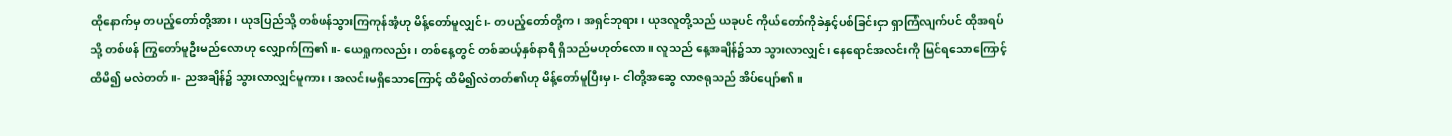ထိုနောက်မှ တပည့်တော်တို့အား၊ ယုဒပြည်သို့ တစ်ဖန်သွားကြကုန်အံ့ဟု မိန့်တော်မူလျှင်၊- တပည့်တော်တို့က၊ အရှင်ဘုရား၊ ယုဒလူတို့သည် ယခုပင် ကိုယ်တော်ကိုခဲနှင့်ပစ်ခြင်းငှာ ရှာကြံလျက်ပင် ထိုအရပ်သို့ တစ်ဖန် ကြွတော်မူဦးမည်လောဟု လျှောက်ကြ၏။- ယေရှုကလည်း၊ တစ်နေ့တွင် တစ်ဆယ့်နှစ်နာရီ ရှိသည်မဟုတ်လော။ လူသည် နေ့အချိန်၌သာ သွားလာလျှင်၊ နေရောင်အလင်းကို မြင်ရသောကြောင့် ထိမိ၍ မလဲတတ်။- ညအချိန်၌ သွားလာလျှင်မူကား၊ အလင်းမရှိသောကြောင့် ထိမိ၍လဲတတ်၏ဟု မိန့်တော်မူပြီးမှ၊- ငါတို့အဆွေ လာဇရုသည် အိပ်ပျော်၏။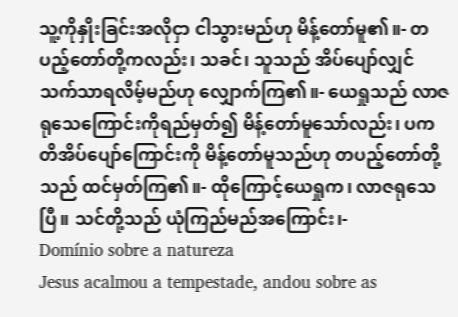သူ့ကိုနှိုးခြင်းအလိုငှာ ငါသွားမည်ဟု မိန့်တော်မူ၏။- တပည့်တော်တို့ကလည်း၊ သခင်၊ သူသည် အိပ်ပျော်လျှင် သက်သာရလိမ့်မည်ဟု လျှောက်ကြ၏။- ယေရှုသည် လာဇရုသေကြောင်းကိုရည်မှတ်၍ မိန့်တော်မူသော်လည်း၊ ပကတိအိပ်ပျော်ကြောင်းကို မိန့်တော်မူသည်ဟု တပည့်တော်တို့သည် ထင်မှတ်ကြ၏။- ထိုကြောင့်ယေရှုက၊ လာဇရုသေပြီ။ သင်တို့သည် ယုံကြည်မည်အကြောင်း၊-
Domínio sobre a natureza
Jesus acalmou a tempestade, andou sobre as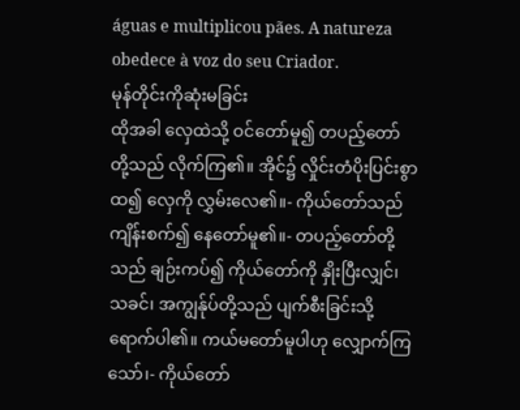águas e multiplicou pães. A natureza obedece à voz do seu Criador.
မုန်တိုင်းကိုဆုံးမခြင်း
ထိုအခါ လှေထဲသို့ ဝင်တော်မူ၍ တပည့်တော်တို့သည် လိုက်ကြ၏။ အိုင်၌ လှိုင်းတံပိုးပြင်းစွာထ၍ လှေကို လွှမ်းလေ၏။- ကိုယ်တော်သည် ကျိန်းစက်၍ နေတော်မူ၏။- တပည့်တော်တို့သည် ချဉ်းကပ်၍ ကိုယ်တော်ကို နှိုးပြီးလျှင်၊ သခင်၊ အကျွန်ုပ်တို့သည် ပျက်စီးခြင်းသို့ ရောက်ပါ၏။ ကယ်မတော်မူပါဟု လျှောက်ကြသော်၊- ကိုယ်တော်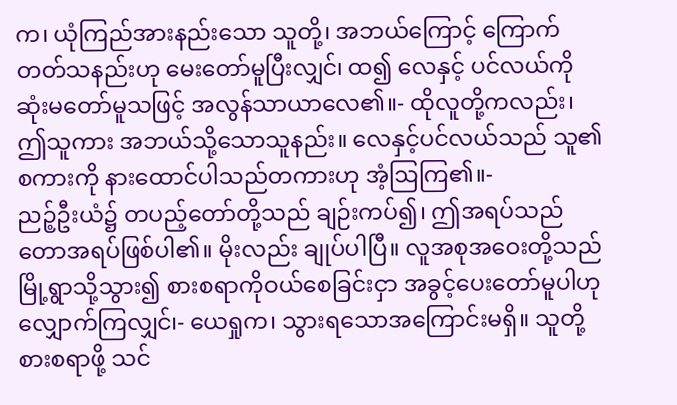က၊ ယုံကြည်အားနည်းသော သူတို့၊ အဘယ်ကြောင့် ကြောက်တတ်သနည်းဟု မေးတော်မူပြီးလျှင်၊ ထ၍ လေနှင့် ပင်လယ်ကို ဆုံးမတော်မူသဖြင့် အလွန်သာယာလေ၏။- ထိုလူတို့ကလည်း၊ ဤသူကား အဘယ်သို့သောသူနည်း။ လေနှင့်ပင်လယ်သည် သူ၏စကားကို နားထောင်ပါသည်တကားဟု အံ့ဩကြ၏။-
ညဉ့်ဦးယံ၌ တပည့်တော်တို့သည် ချဉ်းကပ်၍၊ ဤအရပ်သည် တောအရပ်ဖြစ်ပါ၏။ မိုးလည်း ချုပ်ပါပြီ။ လူအစုအဝေးတို့သည် မြို့ရွာသို့သွား၍ စားစရာကိုဝယ်စေခြင်းငှာ အခွင့်ပေးတော်မူပါဟု လျှောက်ကြလျှင်၊- ယေရှုက၊ သွားရသောအကြောင်းမရှိ။ သူတို့စားစရာဖို့ သင်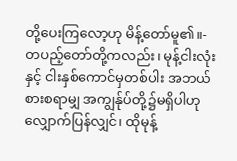တို့ပေးကြလော့ဟု မိန့်တော်မူ၏။- တပည့်တော်တို့ကလည်း၊ မုန့်ငါးလုံးနှင့် ငါးနှစ်ကောင်မှတစ်ပါး အဘယ်စားစရာမျှ အကျွန်ုပ်တို့၌မရှိပါဟု လျှောက်ပြန်လျှင်၊ ထိုမုန့်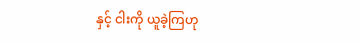နှင့် ငါးကို ယူခဲ့ကြဟု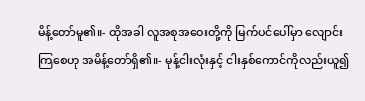မိန့်တော်မူ၏။- ထိုအခါ လူအစုအဝေးတို့ကို မြက်ပင်ပေါ်မှာ လျောင်းကြစေဟု အမိန့်တော်ရှိ၏။- မုန့်ငါးလုံးနှင့် ငါးနှစ်ကောင်ကိုလည်းယူ၍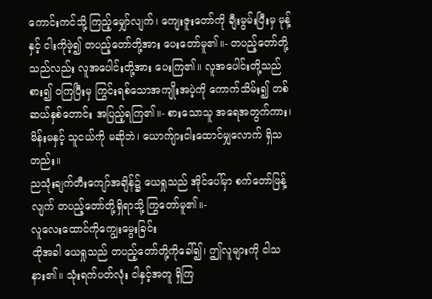ကောင်းကင်သို့ ကြည့်မျှော်လျက်၊ ကျေးဇူးတော်ကို ချီးမွမ်းပြီးမှ မုန့်နှင့် ငါးကိုဖဲ့၍ တပည့်တော်တို့အား ပေးတော်မူ၏။- တပည့်တော်တို့သည်လည်း လူအပေါင်းတို့အား ပေးကြ၏။ လူအပေါင်းတို့သည် စား၍ ဝကြပြီးမှ ကြွင်းရစ်သောအကျိုးအပဲ့ကို ကောက်သိမ်း၍ တစ်ဆယ်နှစ်တောင်း အပြည့်ရကြ၏။- စားသောသူ အရေအတွက်ကား၊ မိန်းမနှင့် သူငယ်ကို မဆိုဘဲ၊ ယောက်ျားငါးထောင်မျှလောက် ရှိသတည်း။
ညသုံးချက်တီးကျော်အချိန်၌ ယေရှုသည် အိုင်ပေါ်မှာ စက်တော်ဖြန့်လျက် တပည့်တော်တို့ရှိရာသို့ ကြွတော်မူ၏။-
လူလေးထောင်ကိုကျွေးမွေးခြင်း
ထိုအခါ ယေရှုသည် တပည့်တော်တို့ကိုခေါ်၍၊ ဤလူများကို ငါသနား၏။ သုံးရက်ပတ်လုံး ငါနှင့်အတူ ရှိကြ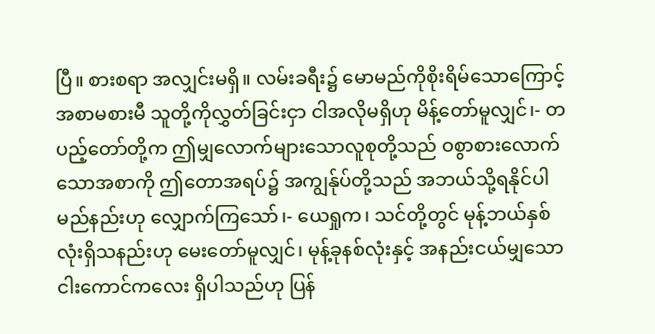ပြီ။ စားစရာ အလျှင်းမရှိ။ လမ်းခရီး၌ မောမည်ကိုစိုးရိမ်သောကြောင့် အစာမစားမီ သူတို့ကိုလွှတ်ခြင်းငှာ ငါအလိုမရှိဟု မိန့်တော်မူလျှင်၊- တပည့်တော်တို့က ဤမျှလောက်များသောလူစုတို့သည် ဝစွာစားလောက်သောအစာကို ဤတောအရပ်၌ အကျွန်ုပ်တို့သည် အဘယ်သို့ရနိုင်ပါမည်နည်းဟု လျှောက်ကြသော်၊- ယေရှုက၊ သင်တို့တွင် မုန့်ဘယ်နှစ်လုံးရှိသနည်းဟု မေးတော်မူလျှင်၊ မုန့်ခုနစ်လုံးနှင့် အနည်းငယ်မျှသော ငါးကောင်ကလေး ရှိပါသည်ဟု ပြန်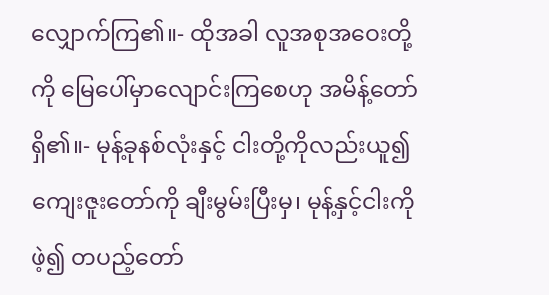လျှောက်ကြ၏။- ထိုအခါ လူအစုအဝေးတို့ကို မြေပေါ်မှာလျောင်းကြစေဟု အမိန့်တော်ရှိ၏။- မုန့်ခုနစ်လုံးနှင့် ငါးတို့ကိုလည်းယူ၍ ကျေးဇူးတော်ကို ချီးမွမ်းပြီးမှ၊ မုန့်နှင့်ငါးကိုဖဲ့၍ တပည့်တော်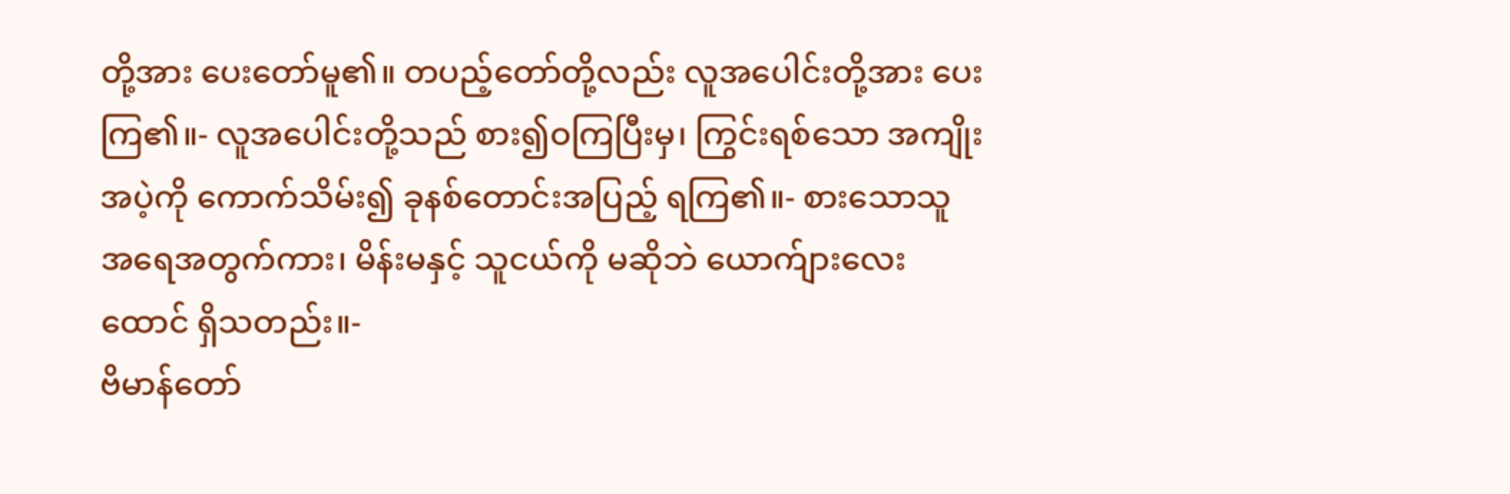တို့အား ပေးတော်မူ၏။ တပည့်တော်တို့လည်း လူအပေါင်းတို့အား ပေးကြ၏။- လူအပေါင်းတို့သည် စား၍ဝကြပြီးမှ၊ ကြွင်းရစ်သော အကျိုးအပဲ့ကို ကောက်သိမ်း၍ ခုနစ်တောင်းအပြည့် ရကြ၏။- စားသောသူ အရေအတွက်ကား၊ မိန်းမနှင့် သူငယ်ကို မဆိုဘဲ ယောက်ျားလေးထောင် ရှိသတည်း။-
ဗိမာန်တော်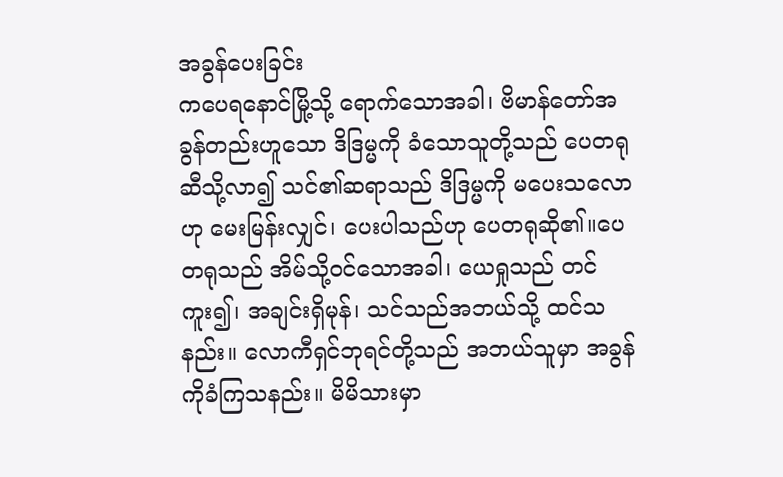အခွန်ပေးခြင်း
ကပေရနောင်မြို့သို့ ရောက်သောအခါ၊ ဗိမာန်တော်အခွန်တည်းဟူသော ဒိဒြမ္မကို ခံသောသူတို့သည် ပေတရုဆီသို့လာ၍ သင်၏ဆရာသည် ဒိဒြမ္မကို မပေးသလောဟု မေးမြန်းလျှင်၊ ပေးပါသည်ဟု ပေတရုဆို၏။ပေတရုသည် အိမ်သို့ဝင်သောအခါ၊ ယေရှုသည် တင်ကူး၍၊ အချင်းရှိမုန်၊ သင်သည်အဘယ်သို့ ထင်သနည်း။ လောကီရှင်ဘုရင်တို့သည် အဘယ်သူမှာ အခွန်ကိုခံကြသနည်း။ မိမိသားမှာ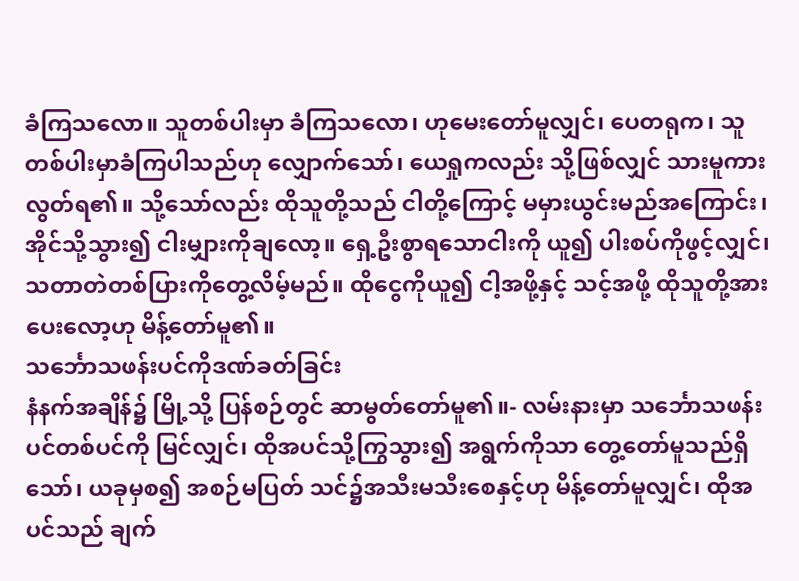ခံကြသလော။ သူတစ်ပါးမှာ ခံကြသလော၊ ဟုမေးတော်မူလျှင်၊ ပေတရုက၊ သူတစ်ပါးမှာခံကြပါသည်ဟု လျှောက်သော်၊ ယေရှုကလည်း သို့ဖြစ်လျှင် သားမူကား လွတ်ရ၏။ သို့သော်လည်း ထိုသူတို့သည် ငါတို့ကြောင့် မမှားယွင်းမည်အကြောင်း၊ အိုင်သို့သွား၍ ငါးမျှားကိုချလော့။ ရှေ့ဦးစွာရသောငါးကို ယူ၍ ပါးစပ်ကိုဖွင့်လျှင်၊ သတာတဲတစ်ပြားကိုတွေ့လိမ့်မည်။ ထိုငွေကိုယူ၍ ငါ့အဖို့နှင့် သင့်အဖို့ ထိုသူတို့အားပေးလော့ဟု မိန့်တော်မူ၏။
သင်္ဘောသဖန်းပင်ကိုဒဏ်ခတ်ခြင်း
နံနက်အချိန်၌ မြို့သို့ ပြန်စဉ်တွင် ဆာမွတ်တော်မူ၏။- လမ်းနားမှာ သင်္ဘောသဖန်းပင်တစ်ပင်ကို မြင်လျှင်၊ ထိုအပင်သို့ကြွသွား၍ အရွက်ကိုသာ တွေ့တော်မူသည်ရှိသော်၊ ယခုမှစ၍ အစဉ်မပြတ် သင်၌အသီးမသီးစေနှင့်ဟု မိန့်တော်မူလျှင်၊ ထိုအပင်သည် ချက်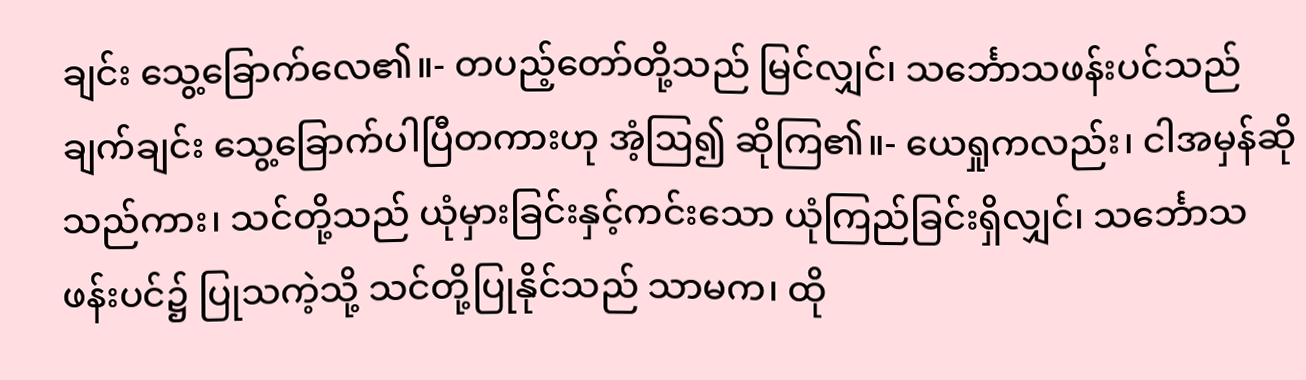ချင်း သွေ့ခြောက်လေ၏။- တပည့်တော်တို့သည် မြင်လျှင်၊ သင်္ဘောသဖန်းပင်သည် ချက်ချင်း သွေ့ခြောက်ပါပြီတကားဟု အံ့ဩ၍ ဆိုကြ၏။- ယေရှုကလည်း၊ ငါအမှန်ဆိုသည်ကား၊ သင်တို့သည် ယုံမှားခြင်းနှင့်ကင်းသော ယုံကြည်ခြင်းရှိလျှင်၊ သင်္ဘောသဖန်းပင်၌ ပြုသကဲ့သို့ သင်တို့ပြုနိုင်သည် သာမက၊ ထို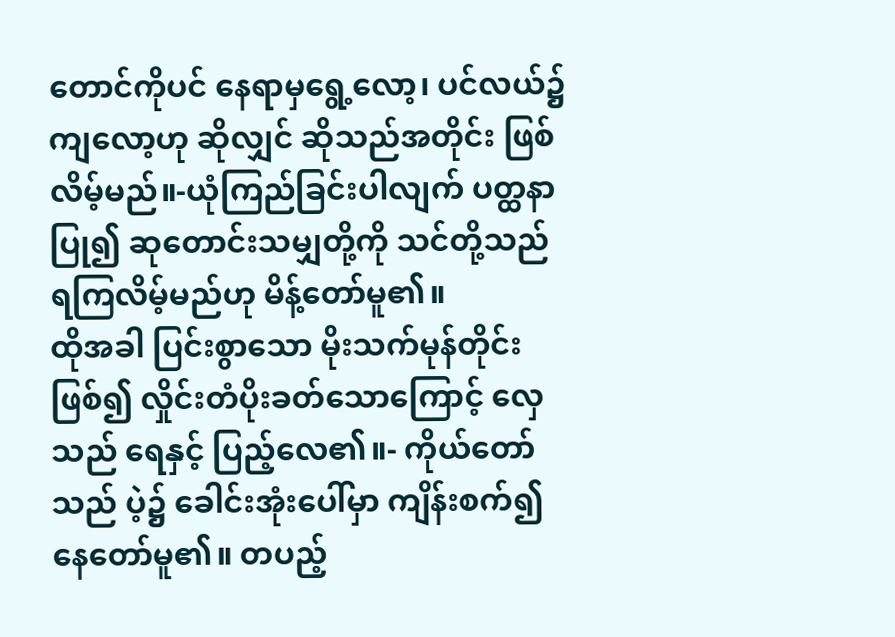တောင်ကိုပင် နေရာမှရွေ့လော့၊ ပင်လယ်၌ကျလော့ဟု ဆိုလျှင် ဆိုသည်အတိုင်း ဖြစ်လိမ့်မည်။-ယုံကြည်ခြင်းပါလျက် ပတ္ထနာပြု၍ ဆုတောင်းသမျှတို့ကို သင်တို့သည် ရကြလိမ့်မည်ဟု မိန့်တော်မူ၏။
ထိုအခါ ပြင်းစွာသော မိုးသက်မုန်တိုင်းဖြစ်၍ လှိုင်းတံပိုးခတ်သောကြောင့် လှေသည် ရေနှင့် ပြည့်လေ၏။- ကိုယ်တော်သည် ပဲ့၌ ခေါင်းအုံးပေါ်မှာ ကျိန်းစက်၍ နေတော်မူ၏။ တပည့်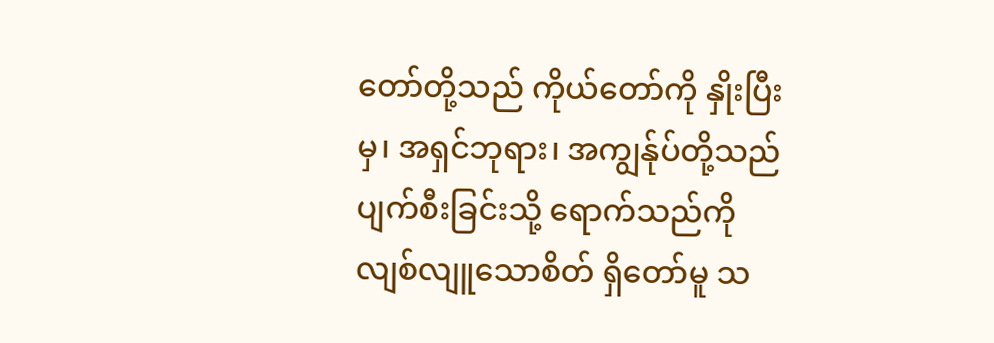တော်တို့သည် ကိုယ်တော်ကို နှိုးပြီးမှ၊ အရှင်ဘုရား၊ အကျွန်ုပ်တို့သည် ပျက်စီးခြင်းသို့ ရောက်သည်ကို လျစ်လျူသောစိတ် ရှိတော်မူ သ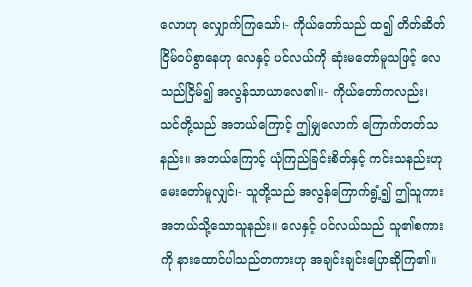လောဟု လျှောက်ကြသော်၊- ကိုယ်တော်သည် ထ၍ တိတ်ဆိတ်ငြိမ်ဝပ်စွာနေဟု လေနှင့် ပင်လယ်ကို ဆုံးမတော်မူသဖြင့် လေသည်ငြိမ်၍ အလွန်သာယာလေ၏။- ကိုယ်တော်ကလည်း၊ သင်တို့သည် အဘယ်ကြောင့် ဤမျှလောက် ကြောက်တတ်သနည်း။ အဘယ်ကြောင့် ယုံကြည်ခြင်းစိတ်နှင့် ကင်းသနည်းဟု မေးတော်မူလျှင်၊- သူတို့သည် အလွန်ကြောက်ရွံ့၍ ဤသူကား အဘယ်သို့သောသူနည်း။ လေနှင့် ပင်လယ်သည် သူ၏စကားကို နားထောင်ပါသည်တကားဟု အချင်းချင်းပြောဆိုကြ၏။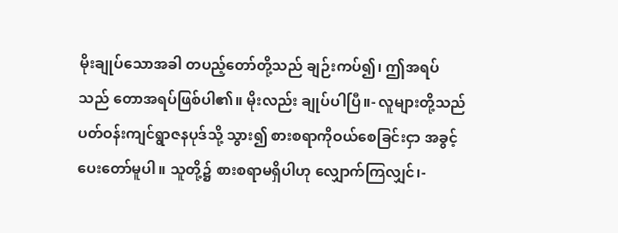မိုးချုပ်သောအခါ တပည့်တော်တို့သည် ချဉ်းကပ်၍၊ ဤအရပ်သည် တောအရပ်ဖြစ်ပါ၏။ မိုးလည်း ချုပ်ပါပြီ။- လူများတို့သည် ပတ်ဝန်းကျင်ရွာဇနပုဒ်သို့ သွား၍ စားစရာကိုဝယ်စေခြင်းငှာ အခွင့်ပေးတော်မူပါ။ သူတို့၌ စားစရာမရှိပါဟု လျှောက်ကြလျှင်၊-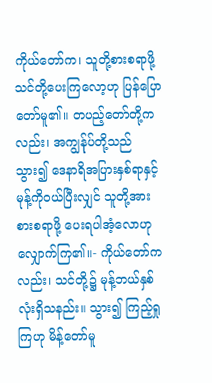ကိုယ်တော်က၊ သူတို့စားစရာဖို့ သင်တို့ပေးကြလော့ဟု ပြန်ပြောတော်မူ၏။ တပည့်တော်တို့ကလည်း၊ အကျွန်ုပ်တို့သည် သွား၍ ဒေနာရိအပြားနှစ်ရာနှင့် မုန့်ကိုဝယ်ပြီးလျှင် သူတို့အား စားစရာဖို့ ပေးရပါအံ့လောဟု လျှောက်ကြ၏။- ကိုယ်တော်ကလည်း၊ သင်တို့၌ မုန့်ဘယ်နှစ်လုံးရှိသနည်း။ သွား၍ ကြည့်ရှုကြဟု မိန့်တော်မူ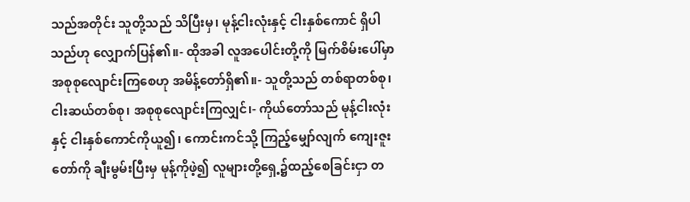သည်အတိုင်း သူတို့သည် သိပြီးမှ၊ မုန့်ငါးလုံးနှင့် ငါးနှစ်ကောင် ရှိပါသည်ဟု လျှောက်ပြန်၏။- ထိုအခါ လူအပေါင်းတို့ကို မြက်စိမ်းပေါ်မှာ အစုစုလျောင်းကြစေဟု အမိန့်တော်ရှိ၏။- သူတို့သည် တစ်ရာတစ်စု၊ ငါးဆယ်တစ်စု၊ အစုစုလျောင်းကြလျှင်၊- ကိုယ်တော်သည် မုန့်ငါးလုံးနှင့် ငါးနှစ်ကောင်ကိုယူ၍၊ ကောင်းကင်သို့ ကြည့်မျှော်လျက် ကျေးဇူးတော်ကို ချီးမွမ်းပြီးမှ မုန့်ကိုဖဲ့၍ လူများတို့ရှေ့၌ထည့်စေခြင်းငှာ တ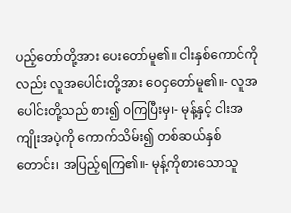ပည့်တော်တို့အား ပေးတော်မူ၏။ ငါးနှစ်ကောင်ကိုလည်း လူအပေါင်းတို့အား ဝေငှတော်မူ၏။- လူအပေါင်းတို့သည် စား၍ ဝကြပြီးမှ၊- မုန့်နှင့် ငါးအကျိုးအပဲ့ကို ကောက်သိမ်း၍ တစ်ဆယ်နှစ်တောင်း၊ အပြည့်ရကြ၏။- မုန့်ကိုစားသောသူ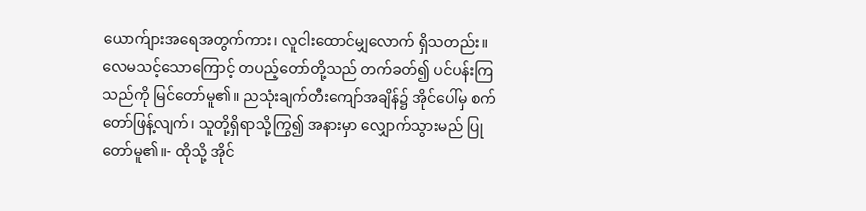ယောက်ျားအရေအတွက်ကား၊ လူငါးထောင်မျှလောက် ရှိသတည်း။
လေမသင့်သောကြောင့် တပည့်တော်တို့သည် တက်ခတ်၍ ပင်ပန်းကြသည်ကို မြင်တော်မူ၏။ ညသုံးချက်တီးကျော်အချိန်၌ အိုင်ပေါ်မှ စက်တော်ဖြန့်လျက်၊ သူတို့ရှိရာသို့ကြွ၍ အနားမှာ လျှောက်သွားမည် ပြုတော်မူ၏။- ထိုသို့ အိုင်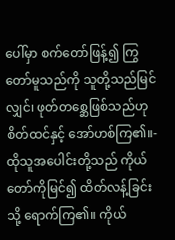ပေါ်မှာ စက်တော်ဖြန့်၍ ကြွတော်မူသည်ကို သူတို့သည်မြင်လျှင်၊ ဖုတ်တစ္ဆေဖြစ်သည်ဟု စိတ်ထင်နှင့် အော်ဟစ်ကြ၏။- ထိုသူအပေါင်းတို့သည် ကိုယ်တော်ကိုမြင်၍ ထိတ်လန့်ခြင်းသို့ ရောက်ကြ၏။ ကိုယ်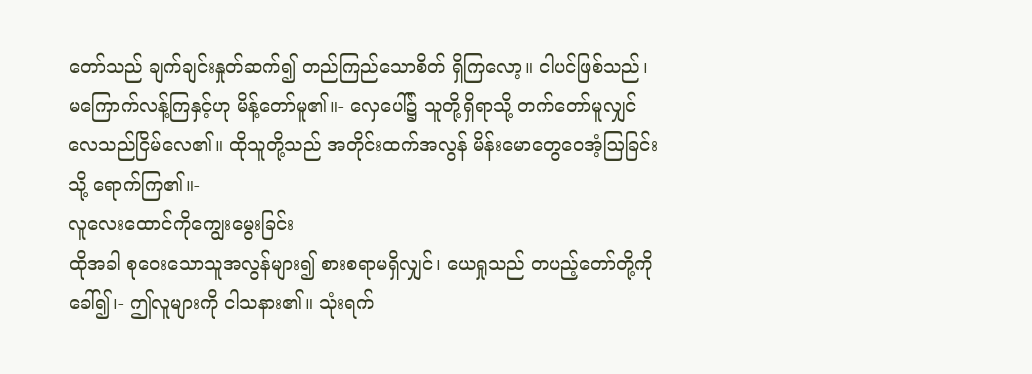တော်သည် ချက်ချင်းနှုတ်ဆက်၍ တည်ကြည်သောစိတ် ရှိကြလော့။ ငါပင်ဖြစ်သည်၊ မကြောက်လန့်ကြနှင့်ဟု မိန့်တော်မူ၏။- လှေပေါ်၌ သူတို့ရှိရာသို့ တက်တော်မူလျှင် လေသည်ငြိမ်လေ၏။ ထိုသူတို့သည် အတိုင်းထက်အလွန် မိန်းမောတွေဝေအံ့ဩခြင်းသို့ ရောက်ကြ၏။-
လူလေးထောင်ကိုကျွေးမွေးခြင်း
ထိုအခါ စုဝေးသောသူအလွန်များ၍ စားစရာမရှိလျှင်၊ ယေရှုသည် တပည့်တော်တို့ကို ခေါ်၍၊- ဤလူများကို ငါသနား၏။ သုံးရက်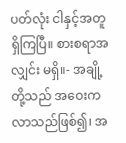ပတ်လုံး ငါနှင့်အတူ ရှိကြပြီ။ စားစရာအလျှင်း မရှိ။- အချို့တို့သည် အဝေးကလာသည်ဖြစ်၍၊ အ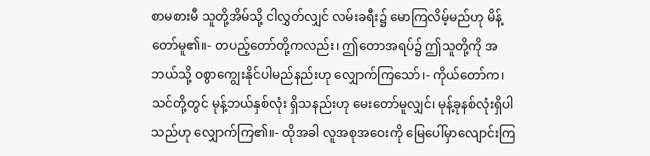စာမစားမီ သူတို့အိမ်သို့ ငါလွှတ်လျှင် လမ်းခရီး၌ မောကြလိမ့်မည်ဟု မိန့်တော်မူ၏။- တပည့်တော်တို့ကလည်း၊ ဤတောအရပ်၌ ဤသူတို့ကို အဘယ်သို့ ဝစွာကျွေးနိုင်ပါမည်နည်းဟု လျှောက်ကြသော်၊- ကိုယ်တော်က၊ သင်တို့တွင် မုန့်ဘယ်နှစ်လုံး ရှိသနည်းဟု မေးတော်မူလျှင်၊ မုန့်ခုနစ်လုံးရှိပါသည်ဟု လျှောက်ကြ၏။- ထိုအခါ လူအစုအဝေးကို မြေပေါ်မှာလျောင်းကြ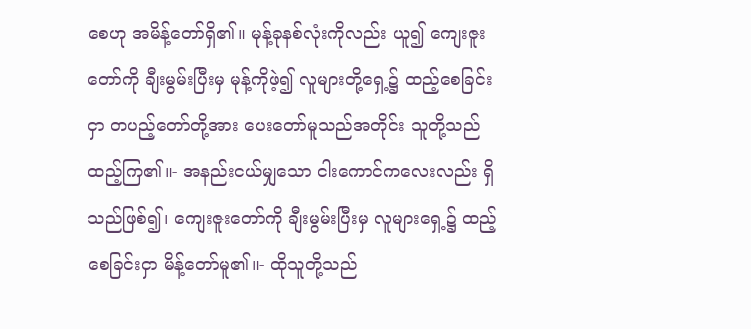စေဟု အမိန့်တော်ရှိ၏။ မုန့်ခုနစ်လုံးကိုလည်း ယူ၍ ကျေးဇူးတော်ကို ချီးမွမ်းပြီးမှ မုန့်ကိုဖဲ့၍ လူများတို့ရှေ့၌ ထည့်စေခြင်းငှာ တပည့်တော်တို့အား ပေးတော်မူသည်အတိုင်း သူတို့သည် ထည့်ကြ၏။- အနည်းငယ်မျှသော ငါးကောင်ကလေးလည်း ရှိသည်ဖြစ်၍၊ ကျေးဇူးတော်ကို ချီးမွမ်းပြီးမှ လူများရှေ့၌ ထည့်စေခြင်းငှာ မိန့်တော်မူ၏။- ထိုသူတို့သည်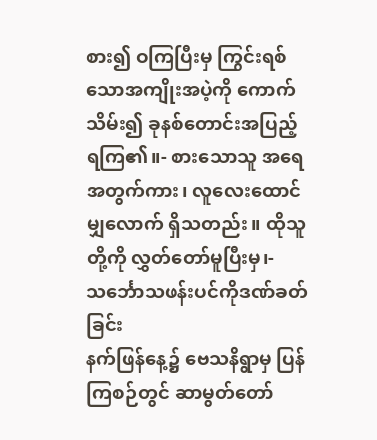စား၍ ဝကြပြီးမှ ကြွင်းရစ်သောအကျိုးအပဲ့ကို ကောက်သိမ်း၍ ခုနစ်တောင်းအပြည့် ရကြ၏။- စားသောသူ အရေအတွက်ကား၊ လူလေးထောင်မျှလောက် ရှိသတည်း။ ထိုသူတို့ကို လွှတ်တော်မူပြီးမှ၊-
သင်္ဘောသဖန်းပင်ကိုဒဏ်ခတ်ခြင်း
နက်ဖြန်နေ့၌ ဗေသနိရွာမှ ပြန်ကြစဉ်တွင် ဆာမွတ်တော်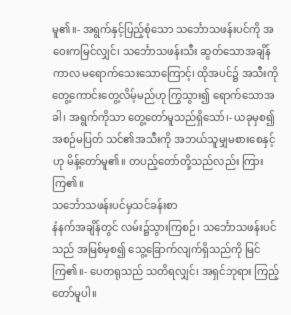မူ၏။- အရွက်နှင့်ပြည့်စုံသော သင်္ဘောသဖန်းပင်ကို အဝေးကမြင်လျှင်၊ သင်္ဘောသဖန်းသီး ဆွတ်သောအချိန်ကာလ မရောက်သေးသောကြောင့်၊ ထိုအပင်၌ အသီးကို တွေ့ကောင်းတွေ့လိမ့်မည်ဟု ကြွသွား၍ ရောက်သောအခါ၊ အရွက်ကိုသာ တွေ့တော်မူသည်ရှိသော်၊- ယခုမှစ၍ အစဉ်မပြတ် သင်၏အသီးကို အဘယ်သူမျှမစားစေနှင့်ဟု မိန့်တော်မူ၏။ တပည့်တော်တို့သည်လည်း ကြားကြ၏။
သင်္ဘောသဖန်းပင်မှသင်ခန်းစာ
နံနက်အချိန်တွင် လမ်း၌သွားကြစဉ်၊ သင်္ဘောသဖန်းပင်သည် အမြစ်မှစ၍ သွေ့ခြောက်လျက်ရှိသည်ကို မြင်ကြ၏။- ပေတရုသည် သတိရလျှင်၊ အရှင်ဘုရား ကြည့်တော်မူပါ။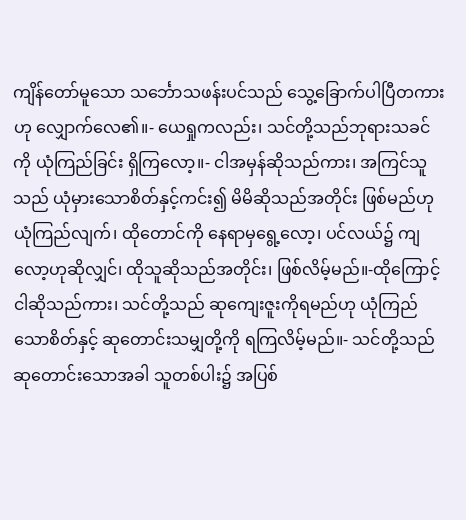ကျိန်တော်မူသော သင်္ဘောသဖန်းပင်သည် သွေ့ခြောက်ပါပြီတကားဟု လျှောက်လေ၏။- ယေရှုကလည်း၊ သင်တို့သည်ဘုရားသခင်ကို ယုံကြည်ခြင်း ရှိကြလော့။- ငါအမှန်ဆိုသည်ကား၊ အကြင်သူသည် ယုံမှားသောစိတ်နှင့်ကင်း၍ မိမိဆိုသည်အတိုင်း ဖြစ်မည်ဟု ယုံကြည်လျက်၊ ထိုတောင်ကို နေရာမှရွေ့လော့၊ ပင်လယ်၌ ကျလော့ဟုဆိုလျှင်၊ ထိုသူဆိုသည်အတိုင်း၊ ဖြစ်လိမ့်မည်။-ထိုကြောင့် ငါဆိုသည်ကား၊ သင်တို့သည် ဆုကျေးဇူးကိုရမည်ဟု ယုံကြည်သောစိတ်နှင့် ဆုတောင်းသမျှတို့ကို ရကြလိမ့်မည်။- သင်တို့သည် ဆုတောင်းသောအခါ သူတစ်ပါး၌ အပြစ်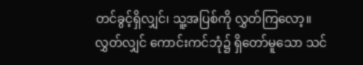တင်ခွင့်ရှိလျှင်၊ သူ့အပြစ်ကို လွှတ်ကြလော့။ လွှတ်လျှင် ကောင်းကင်ဘုံ၌ ရှိတော်မူသော သင်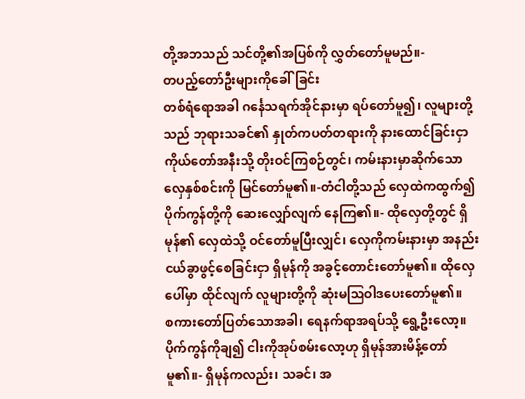တို့အဘသည် သင်တို့၏အပြစ်ကို လွှတ်တော်မူမည်။-
တပည့်တော်ဦးများကိုခေါ်ခြင်း
တစ်ရံရောအခါ ဂင်္နေသရက်အိုင်နားမှာ ရပ်တော်မူ၍၊ လူများတို့သည် ဘုရားသခင်၏ နှုတ်ကပတ်တရားကို နားထောင်ခြင်းငှာ ကိုယ်တော်အနီးသို့ တိုးဝင်ကြစဉ်တွင်၊ ကမ်းနားမှာဆိုက်သော လှေနှစ်စင်းကို မြင်တော်မူ၏။-တံငါတို့သည် လှေထဲကထွက်၍ပိုက်ကွန်တို့ကို ဆေးလျှော်လျက် နေကြ၏။- ထိုလှေတို့တွင် ရှိမုန်၏ လှေထဲသို့ ဝင်တော်မူပြီးလျှင်၊ လှေကိုကမ်းနားမှာ အနည်းငယ်ခွာဖွင့်စေခြင်းငှာ ရှိမုန်ကို အခွင့်တောင်းတော်မူ၏။ ထိုလှေပေါ်မှာ ထိုင်လျက် လူများတို့ကို ဆုံးမဩဝါဒပေးတော်မူ၏။
စကားတော်ပြတ်သောအခါ၊ ရေနက်ရာအရပ်သို့ ရွေ့ဦးလော့။ ပိုက်ကွန်ကိုချ၍ ငါးကိုအုပ်စမ်းလော့ဟု ရှိမုန်အားမိန့်တော်မူ၏။- ရှိမုန်ကလည်း၊ သခင်၊ အ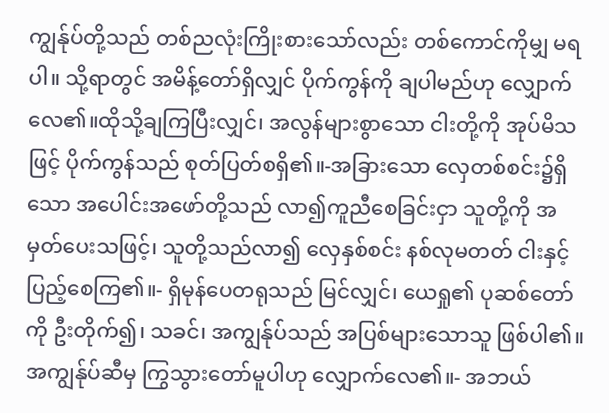ကျွန်ုပ်တို့သည် တစ်ညလုံးကြိုးစားသော်လည်း တစ်ကောင်ကိုမျှ မရပါ။ သို့ရာတွင် အမိန့်တော်ရှိလျှင် ပိုက်ကွန်ကို ချပါမည်ဟု လျှောက်လေ၏။ထိုသို့ချကြပြီးလျှင်၊ အလွန်များစွာသော ငါးတို့ကို အုပ်မိသဖြင့် ပိုက်ကွန်သည် စုတ်ပြတ်စရှိ၏။-အခြားသော လှေတစ်စင်း၌ရှိသော အပေါင်းအဖော်တို့သည် လာ၍ကူညီစေခြင်းငှာ သူတို့ကို အမှတ်ပေးသဖြင့်၊ သူတို့သည်လာ၍ လှေနှစ်စင်း နစ်လုမတတ် ငါးနှင့် ပြည့်စေကြ၏။- ရှိမုန်ပေတရုသည် မြင်လျှင်၊ ယေရှု၏ ပုဆစ်တော်ကို ဦးတိုက်၍၊ သခင်၊ အကျွန်ုပ်သည် အပြစ်များသောသူ ဖြစ်ပါ၏။ အကျွန်ုပ်ဆီမှ ကြွသွားတော်မူပါဟု လျှောက်လေ၏။- အဘယ်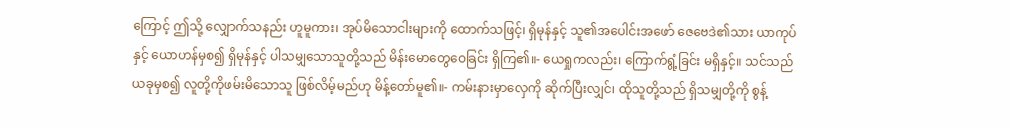ကြောင့် ဤသို့ လျှောက်သနည်း ဟူမူကား၊ အုပ်မိသောငါးများကို ထောက်သဖြင့်၊ ရှိမုန်နှင့် သူ၏အပေါင်းအဖော် ဇေဗေဒဲ၏သား ယာကုပ်နှင့် ယောဟန်မှစ၍ ရှိမုန်နှင့် ပါသမျှသောသူတို့သည် မိန်းမောတွေဝေခြင်း ရှိကြ၏။- ယေရှုကလည်း၊ ကြောက်ရွံ့ခြင်း မရှိနှင့်။ သင်သည်ယခုမှစ၍ လူတို့ကိုဖမ်းမိသောသူ ဖြစ်လိမ့်မည်ဟု မိန့်တော်မူ၏။- ကမ်းနားမှာလှေကို ဆိုက်ပြီးလျှင်၊ ထိုသူတို့သည် ရှိသမျှတို့ကို စွန့်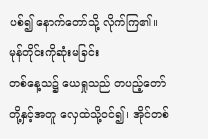ပစ်၍ နောက်တော်သို့ လိုက်ကြ၏။
မုန်တိုင်းကိုဆုံးမခြင်း
တစ်နေ့သ၌ ယေရှုသည် တပည့်တော်တို့နှင့်အတူ လှေထဲသို့ဝင်၍၊ အိုင်တစ်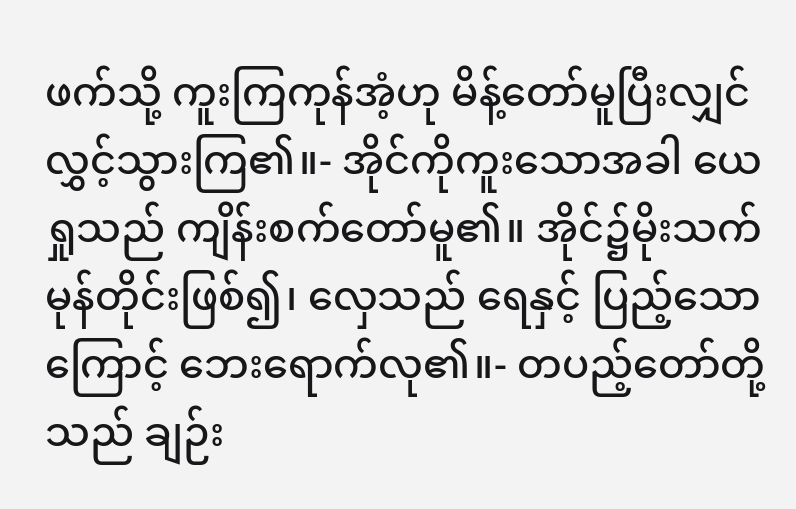ဖက်သို့ ကူးကြကုန်အံ့ဟု မိန့်တော်မူပြီးလျှင် လွှင့်သွားကြ၏။- အိုင်ကိုကူးသောအခါ ယေရှုသည် ကျိန်းစက်တော်မူ၏။ အိုင်၌မိုးသက်မုန်တိုင်းဖြစ်၍၊ လှေသည် ရေနှင့် ပြည့်သောကြောင့် ဘေးရောက်လု၏။- တပည့်တော်တို့သည် ချဉ်း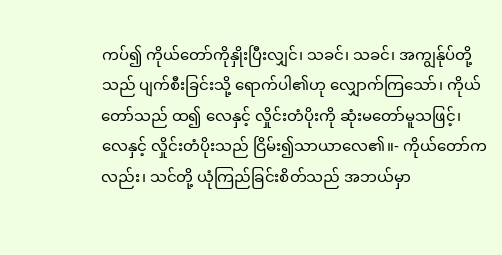ကပ်၍ ကိုယ်တော်ကိုနှိုးပြီးလျှင်၊ သခင်၊ သခင်၊ အကျွန်ုပ်တို့သည် ပျက်စီးခြင်းသို့ ရောက်ပါ၏ဟု လျှောက်ကြသော်၊ ကိုယ်တော်သည် ထ၍ လေနှင့် လှိုင်းတံပိုးကို ဆုံးမတော်မူသဖြင့်၊ လေနှင့် လှိုင်းတံပိုးသည် ငြိမ်း၍သာယာလေ၏။- ကိုယ်တော်ကလည်း၊ သင်တို့ ယုံကြည်ခြင်းစိတ်သည် အဘယ်မှာ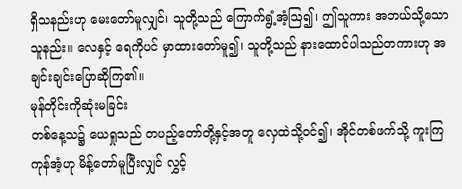ရှိသနည်းဟု မေးတော်မူလျှင်၊ သူတို့သည် ကြောက်ရွံ့အံ့ဩ၍၊ ဤသူကား အဘယ်သို့သောသူနည်း။ လေနှင့် ရေကိုပင် မှာထားတော်မူ၍၊ သူတို့သည် နားထောင်ပါသည်တကားဟု အချင်းချင်းပြောဆိုကြ၏။
မုန်တိုင်းကိုဆုံးမခြင်း
တစ်နေ့သ၌ ယေရှုသည် တပည့်တော်တို့နှင့်အတူ လှေထဲသို့ဝင်၍၊ အိုင်တစ်ဖက်သို့ ကူးကြကုန်အံ့ဟု မိန့်တော်မူပြီးလျှင် လွှင့်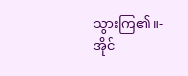သွားကြ၏။- အိုင်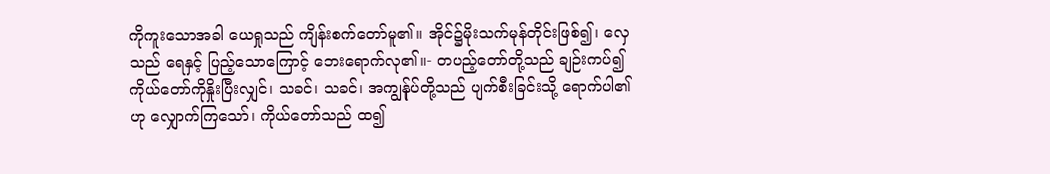ကိုကူးသောအခါ ယေရှုသည် ကျိန်းစက်တော်မူ၏။ အိုင်၌မိုးသက်မုန်တိုင်းဖြစ်၍၊ လှေသည် ရေနှင့် ပြည့်သောကြောင့် ဘေးရောက်လု၏။- တပည့်တော်တို့သည် ချဉ်းကပ်၍ ကိုယ်တော်ကိုနှိုးပြီးလျှင်၊ သခင်၊ သခင်၊ အကျွန်ုပ်တို့သည် ပျက်စီးခြင်းသို့ ရောက်ပါ၏ဟု လျှောက်ကြသော်၊ ကိုယ်တော်သည် ထ၍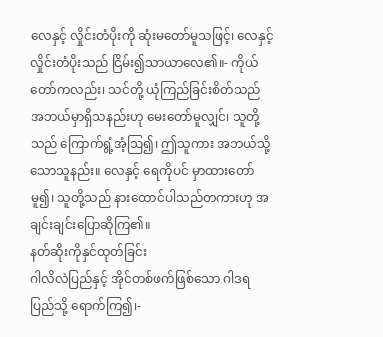လေနှင့် လှိုင်းတံပိုးကို ဆုံးမတော်မူသဖြင့်၊ လေနှင့် လှိုင်းတံပိုးသည် ငြိမ်း၍သာယာလေ၏။- ကိုယ်တော်ကလည်း၊ သင်တို့ ယုံကြည်ခြင်းစိတ်သည် အဘယ်မှာရှိသနည်းဟု မေးတော်မူလျှင်၊ သူတို့သည် ကြောက်ရွံ့အံ့ဩ၍၊ ဤသူကား အဘယ်သို့သောသူနည်း။ လေနှင့် ရေကိုပင် မှာထားတော်မူ၍၊ သူတို့သည် နားထောင်ပါသည်တကားဟု အချင်းချင်းပြောဆိုကြ၏။
နတ်ဆိုးကိုနှင်ထုတ်ခြင်း
ဂါလိလဲပြည်နှင့် အိုင်တစ်ဖက်ဖြစ်သော ဂါဒရပြည်သို့ ရောက်ကြ၍၊-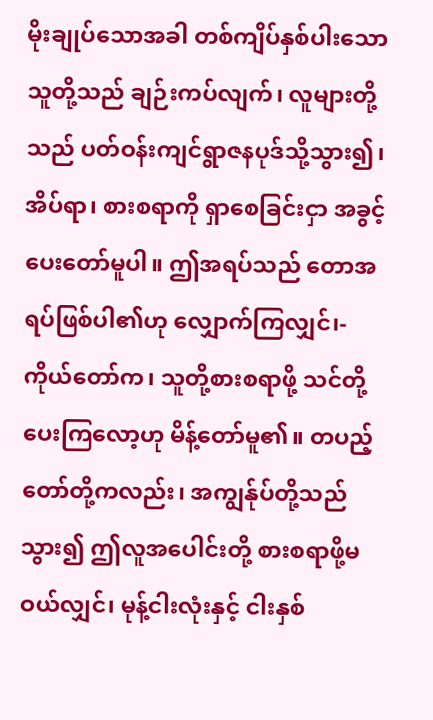မိုးချုပ်သောအခါ တစ်ကျိပ်နှစ်ပါးသောသူတို့သည် ချဉ်းကပ်လျက်၊ လူများတို့သည် ပတ်ဝန်းကျင်ရွာဇနပုဒ်သို့သွား၍၊ အိပ်ရာ၊ စားစရာကို ရှာစေခြင်းငှာ အခွင့်ပေးတော်မူပါ။ ဤအရပ်သည် တောအရပ်ဖြစ်ပါ၏ဟု လျှောက်ကြလျှင်၊- ကိုယ်တော်က၊ သူတို့စားစရာဖို့ သင်တို့ပေးကြလော့ဟု မိန့်တော်မူ၏။ တပည့်တော်တို့ကလည်း၊ အကျွန်ုပ်တို့သည်သွား၍ ဤလူအပေါင်းတို့ စားစရာဖို့မဝယ်လျှင်၊ မုန့်ငါးလုံးနှင့် ငါးနှစ်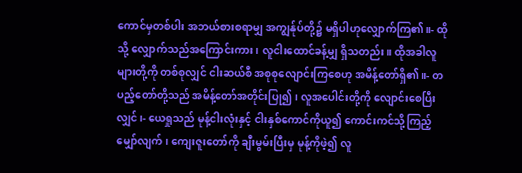ကောင်မှတစ်ပါး အဘယ်စားစရာမျှ အကျွန်ုပ်တို့၌ မရှိပါဟုလျှောက်ကြ၏။- ထိုသို့ လျှောက်သည်အကြောင်းကား၊ လူငါးထောင်ခန့်မျှ ရှိသတည်း။ ထိုအခါလူများတို့ကို တစ်စုလျှင် ငါးဆယ်စီ အစုစုလျောင်းကြစေဟု အမိန့်တော်ရှိ၏။- တပည့်တော်တို့သည် အမိန့်တော်အတိုင်းပြု၍၊ လူအပေါင်းတို့ကို လျောင်းစေပြီးလျှင်၊- ယေရှုသည် မုန့်ငါးလုံးနှင့် ငါးနှစ်ကောင်ကိုယူ၍ ကောင်းကင်သို့ကြည့်မျှော်လျက်၊ ကျေးဇူးတော်ကို ချီးမွမ်းပြီးမှ မုန့်ကိုဖဲ့၍ လူ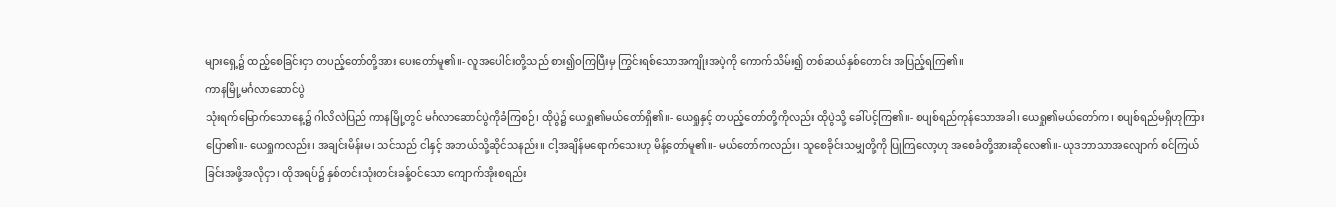များရှေ့၌ ထည့်စေခြင်းငှာ တပည့်တော်တို့အား ပေးတော်မူ၏။- လူအပေါင်းတို့သည် စား၍ဝကြပြီးမှ ကြွင်းရစ်သောအကျိုးအပဲ့ကို ကောက်သိမ်း၍ တစ်ဆယ်နှစ်တောင်း အပြည့်ရကြ၏။
ကာနမြို့မင်္ဂလာဆောင်ပွဲ
သုံးရက်မြောက်သောနေ့၌ ဂါလိလဲပြည် ကာနမြို့တွင် မင်္ဂလာဆောင်ပွဲကိုခံကြစဉ်၊ ထိုပွဲ၌ ယေရှု၏မယ်တော်ရှိ၏။- ယေရှုနှင့် တပည့်တော်တို့ကိုလည်း ထိုပွဲသို့ ခေါ်ပင့်ကြ၏။- စပျစ်ရည်ကုန်သောအခါ၊ ယေရှု၏မယ်တော်က၊ စပျစ်ရည်မရှိဟုကြားပြော၏။- ယေရှုကလည်း၊ အချင်းမိန်းမ၊ သင်သည် ငါနှင့် အဘယ်သို့ဆိုင်သနည်း။ ငါ့အချိန်မရောက်သေးဟု မိန့်တော်မူ၏။- မယ်တော်ကလည်း၊ သူစေခိုင်းသမျှတို့ကို ပြုကြလော့ဟု အစေခံတို့အားဆိုလေ၏။- ယုဒဘာသာအလျောက် စင်ကြယ်ခြင်းအဖို့အလိုငှာ၊ ထိုအရပ်၌ နှစ်တင်းသုံးတင်းခန့်ဝင်သော ကျောက်အိုးစရည်း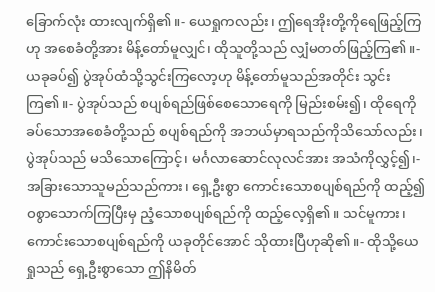ခြောက်လုံး ထားလျက်ရှိ၏။- ယေရှုကလည်း၊ ဤရေအိုးတို့ကိုရေဖြည့်ကြဟု အစေခံတို့အား မိန့်တော်မူလျှင်၊ ထိုသူတို့သည် လျှံမတတ်ဖြည့်ကြ၏။- ယခုခပ်၍ ပွဲအုပ်ထံသို့သွင်းကြလော့ဟု မိန့်တော်မူသည်အတိုင်း သွင်းကြ၏။- ပွဲအုပ်သည် စပျစ်ရည်ဖြစ်စေသောရေကို မြည်းစမ်း၍၊ ထိုရေကို ခပ်သောအစေခံတို့သည် စပျစ်ရည်ကို အဘယ်မှာရသည်ကိုသိသော်လည်း၊ ပွဲအုပ်သည် မသိသောကြောင့်၊ မင်္ဂလာဆောင်လုလင်အား အသံကိုလွှင့်၍၊- အခြားသောသူမည်သည်ကား၊ ရှေ့ဦးစွာ ကောင်းသောစပျစ်ရည်ကို ထည့်၍ ဝစွာသောက်ကြပြီးမှ ညံ့သောစပျစ်ရည်ကို ထည့်လေ့ရှိ၏။ သင်မူကား၊ ကောင်းသောစပျစ်ရည်ကို ယခုတိုင်အောင် သိုထားပြီဟုဆို၏။- ထိုသို့ယေရှုသည် ရှေ့ဦးစွာသော ဤနိမိတ်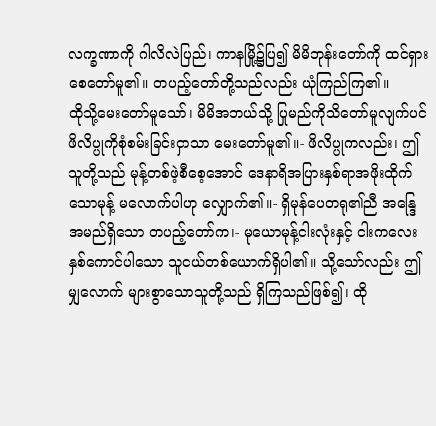လက္ခဏာကို ဂါလိလဲပြည်၊ ကာနမြို့၌ပြ၍ မိမိဘုန်းတော်ကို ထင်ရှားစေတော်မူ၏။ တပည့်တော်တို့သည်လည်း ယုံကြည်ကြ၏။
ထိုသို့မေးတော်မူသော်၊ မိမိအဘယ်သို့ ပြုမည်ကိုသိတော်မူလျက်ပင် ဖိလိပ္ပုကိုစုံစမ်းခြင်းငှာသာ မေးတော်မူ၏။- ဖိလိပ္ပုကလည်း၊ ဤသူတို့သည် မုန့်တစ်ဖဲ့စီစေ့အောင် ဒေနာရိအပြားနှစ်ရာအဖိုးထိုက်သောမုန့် မလောက်ပါဟု လျှောက်၏။- ရှိမုန်ပေတရု၏ညီ အန္ဒြေအမည်ရှိသော တပည့်တော်က၊- မုယောမုန့်ငါးလုံးနှင့် ငါးကလေးနှစ်ကောင်ပါသော သူငယ်တစ်ယောက်ရှိပါ၏။ သို့သော်လည်း ဤမျှလောက် များစွာသောသူတို့သည် ရှိကြသည်ဖြစ်၍၊ ထို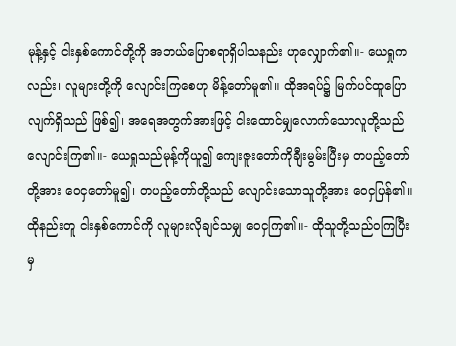မုန့်နှင့် ငါးနှစ်ကောင်တို့ကို အဘယ်ပြောစရာရှိပါသနည်း ဟုလျှောက်၏။- ယေရှုကလည်း၊ လူများတို့ကို လျောင်းကြစေဟု မိန့်တော်မူ၏။ ထိုအရပ်၌ မြက်ပင်ထူပြောလျက်ရှိသည် ဖြစ်၍၊ အရေအတွက်အားဖြင့် ငါးထောင်မျှလောက်သောလူတို့သည် လျောင်းကြ၏။- ယေရှုသည်မုန့်ကိုယူ၍ ကျေးဇူးတော်ကိုချီးမွမ်းပြီးမှ တပည့်တော်တို့အား ဝေငှတော်မူ၍၊ တပည့်တော်တို့သည် လျောင်းသောသူတို့အား ဝေငှပြန်၏။ ထိုနည်းတူ ငါးနှစ်ကောင်ကို လူများလိုချင်သမျှ ဝေငှကြ၏။- ထိုသူတို့သည်ဝကြပြီးမှ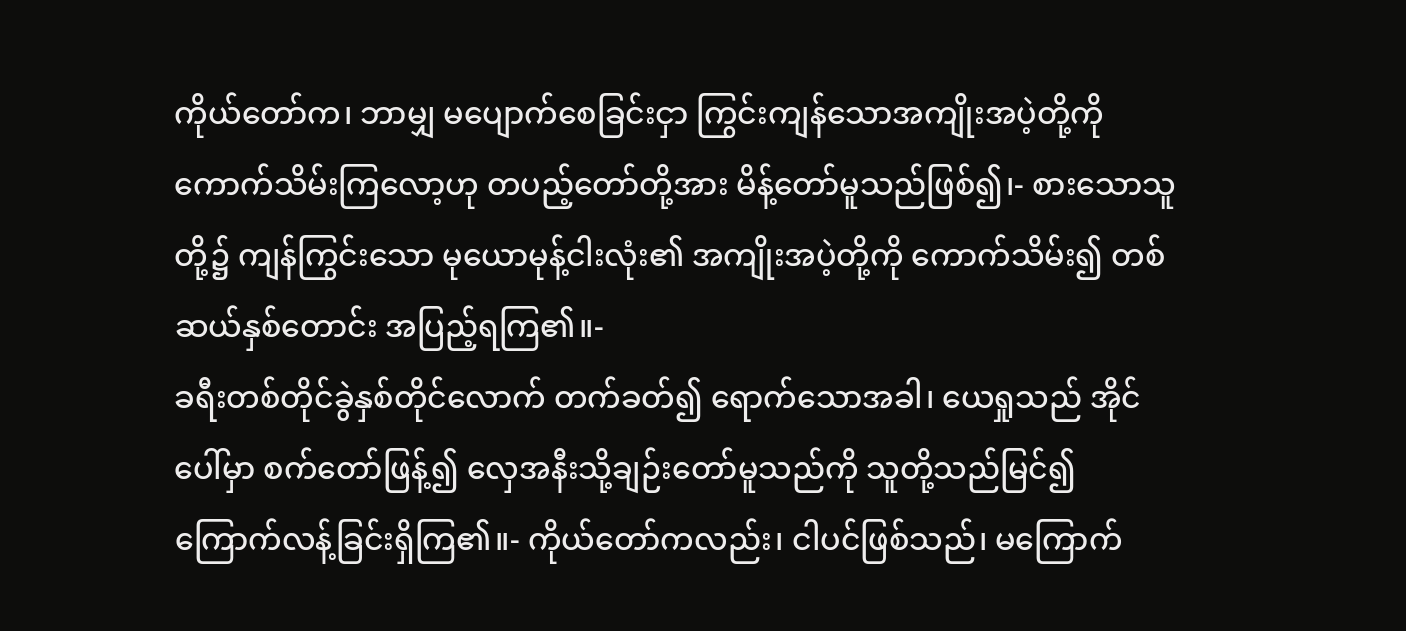ကိုယ်တော်က၊ ဘာမျှ မပျောက်စေခြင်းငှာ ကြွင်းကျန်သောအကျိုးအပဲ့တို့ကို ကောက်သိမ်းကြလော့ဟု တပည့်တော်တို့အား မိန့်တော်မူသည်ဖြစ်၍၊- စားသောသူတို့၌ ကျန်ကြွင်းသော မုယောမုန့်ငါးလုံး၏ အကျိုးအပဲ့တို့ကို ကောက်သိမ်း၍ တစ်ဆယ်နှစ်တောင်း အပြည့်ရကြ၏။-
ခရီးတစ်တိုင်ခွဲနှစ်တိုင်လောက် တက်ခတ်၍ ရောက်သောအခါ၊ ယေရှုသည် အိုင်ပေါ်မှာ စက်တော်ဖြန့်၍ လှေအနီးသို့ချဉ်းတော်မူသည်ကို သူတို့သည်မြင်၍ ကြောက်လန့်ခြင်းရှိကြ၏။- ကိုယ်တော်ကလည်း၊ ငါပင်ဖြစ်သည်၊ မကြောက်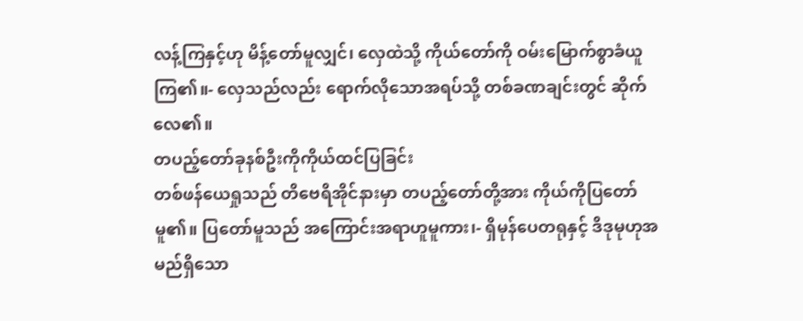လန့်ကြနှင့်ဟု မိန့်တော်မူလျှင်၊ လှေထဲသို့ ကိုယ်တော်ကို ဝမ်းမြောက်စွာခံယူကြ၏။- လှေသည်လည်း ရောက်လိုသောအရပ်သို့ တစ်ခဏချင်းတွင် ဆိုက်လေ၏။
တပည့်တော်ခုနစ်ဦးကိုကိုယ်ထင်ပြခြင်း
တစ်ဖန်ယေရှုသည် တိဗေရိအိုင်နားမှာ တပည့်တော်တို့အား ကိုယ်ကိုပြတော်မူ၏။ ပြတော်မူသည် အကြောင်းအရာဟူမူကား၊- ရှိမုန်ပေတရုနှင့် ဒိဒုမုဟုအမည်ရှိသော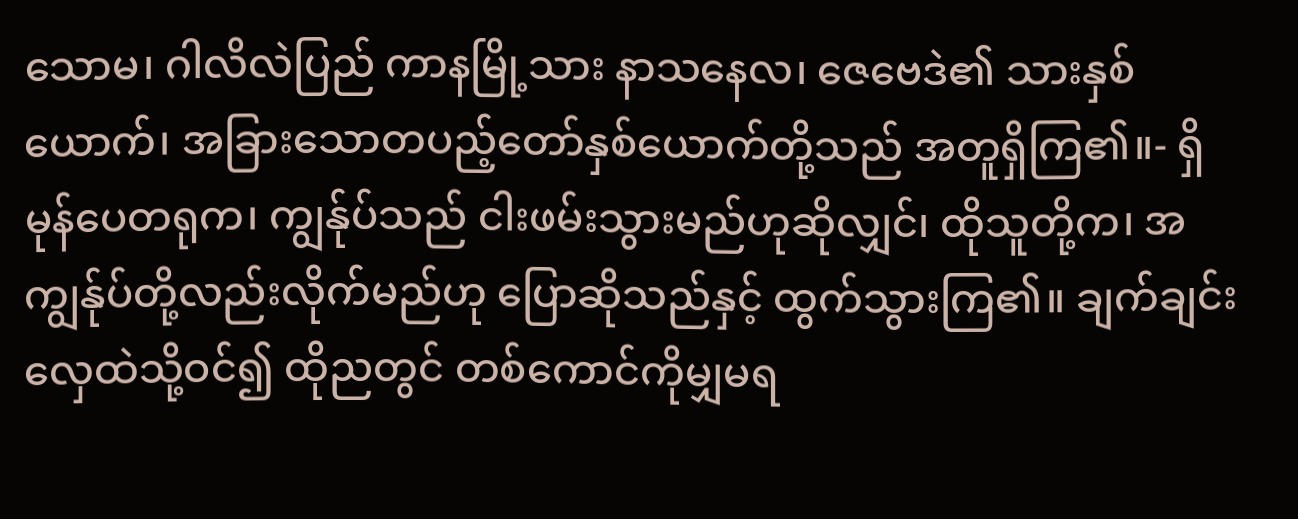သောမ၊ ဂါလိလဲပြည် ကာနမြို့သား နာသနေလ၊ ဇေဗေဒဲ၏ သားနှစ်ယောက်၊ အခြားသောတပည့်တော်နှစ်ယောက်တို့သည် အတူရှိကြ၏။- ရှိမုန်ပေတရုက၊ ကျွန်ုပ်သည် ငါးဖမ်းသွားမည်ဟုဆိုလျှင်၊ ထိုသူတို့က၊ အကျွန်ုပ်တို့လည်းလိုက်မည်ဟု ပြောဆိုသည်နှင့် ထွက်သွားကြ၏။ ချက်ချင်းလှေထဲသို့ဝင်၍ ထိုညတွင် တစ်ကောင်ကိုမျှမရ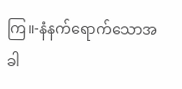ကြ။-နံနက်ရောက်သောအခါ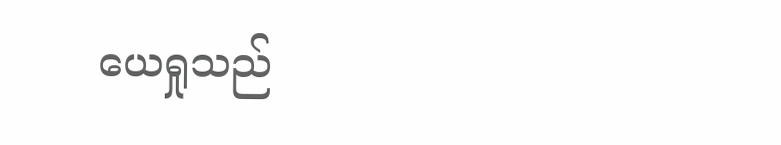ယေရှုသည်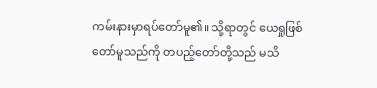ကမ်းနားမှာရပ်တော်မူ၏။ သို့ရာတွင် ယေရှုဖြစ်တော်မူသည်ကို တပည့်တော်တို့သည် မသိ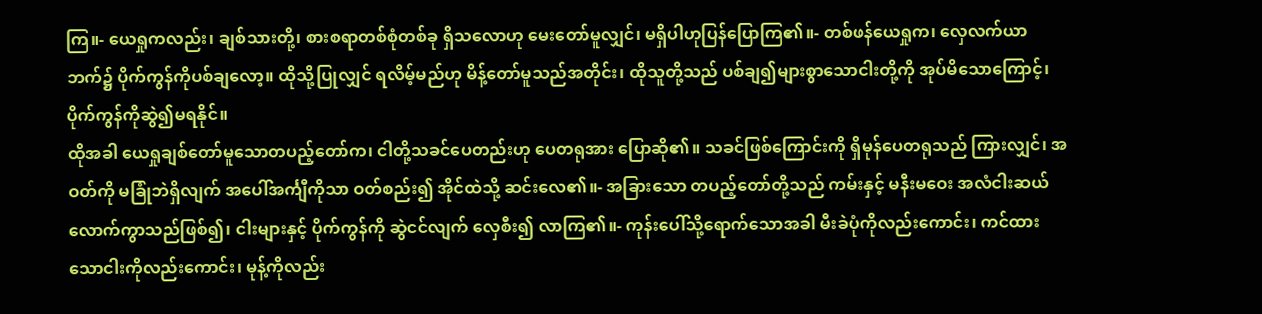ကြ။- ယေရှုကလည်း၊ ချစ်သားတို့၊ စားစရာတစ်စုံတစ်ခု ရှိသလောဟု မေးတော်မူလျှင်၊ မရှိပါဟုပြန်ပြောကြ၏။- တစ်ဖန်ယေရှုက၊ လှေလက်ယာဘက်၌ ပိုက်ကွန်ကိုပစ်ချလော့။ ထိုသို့ပြုလျှင် ရလိမ့်မည်ဟု မိန့်တော်မူသည်အတိုင်း၊ ထိုသူတို့သည် ပစ်ချ၍များစွာသောငါးတို့ကို အုပ်မိသောကြောင့်၊ ပိုက်ကွန်ကိုဆွဲ၍မရနိုင်။
ထိုအခါ ယေရှုချစ်တော်မူသောတပည့်တော်က၊ ငါတို့သခင်ပေတည်းဟု ပေတရုအား ပြောဆို၏။ သခင်ဖြစ်ကြောင်းကို ရှိမုန်ပေတရုသည် ကြားလျှင်၊ အဝတ်ကို မခြုံဘဲရှိလျက် အပေါ်အင်္ကျီကိုသာ ဝတ်စည်း၍ အိုင်ထဲသို့ ဆင်းလေ၏။- အခြားသော တပည့်တော်တို့သည် ကမ်းနှင့် မနီးမဝေး အလံငါးဆယ်လောက်ကွာသည်ဖြစ်၍၊ ငါးများနှင့် ပိုက်ကွန်ကို ဆွဲငင်လျက် လှေစီး၍ လာကြ၏။- ကုန်းပေါ်သို့ရောက်သောအခါ မီးခဲပုံကိုလည်းကောင်း၊ ကင်ထားသောငါးကိုလည်းကောင်း၊ မုန့်ကိုလည်း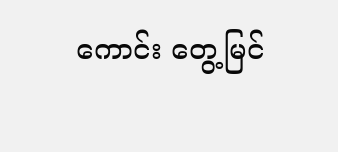ကောင်း တွေ့မြင်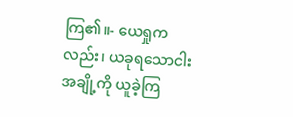ကြ၏။- ယေရှုကလည်း၊ ယခုရသောငါးအချို့ကို ယူခဲ့ကြ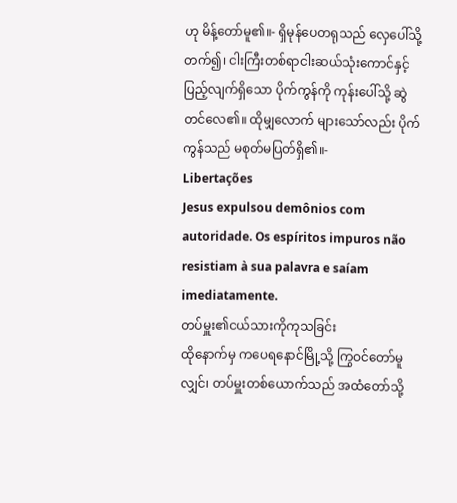ဟု မိန့်တော်မူ၏။- ရှိမုန်ပေတရုသည် လှေပေါ်သို့တက်၍၊ ငါးကြီးတစ်ရာငါးဆယ်သုံးကောင်နှင့် ပြည့်လျက်ရှိသော ပိုက်ကွန်ကို ကုန်းပေါ်သို့ ဆွဲတင်လေ၏။ ထိုမျှလောက် များသော်လည်း ပိုက်ကွန်သည် မစုတ်မပြတ်ရှိ၏။-
Libertações
Jesus expulsou demônios com autoridade. Os espíritos impuros não resistiam à sua palavra e saíam imediatamente.
တပ်မှူး၏ငယ်သားကိုကုသခြင်း
ထိုနောက်မှ ကပေရနောင်မြို့သို့ ကြွဝင်တော်မူလျှင်၊ တပ်မှူးတစ်ယောက်သည် အထံတော်သို့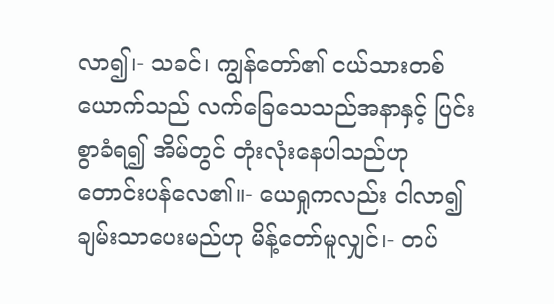လာ၍၊- သခင်၊ ကျွန်တော်၏ ငယ်သားတစ်ယောက်သည် လက်ခြေသေသည်အနာနှင့် ပြင်းစွာခံရ၍ အိမ်တွင် တုံးလုံးနေပါသည်ဟု တောင်းပန်လေ၏။- ယေရှုကလည်း ငါလာ၍ ချမ်းသာပေးမည်ဟု မိန့်တော်မူလျှင်၊- တပ်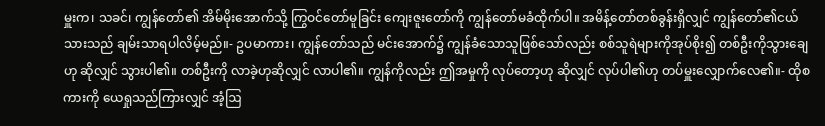မှူးက၊ သခင်၊ ကျွန်တော်၏ အိမ်မိုးအောက်သို့ ကြွဝင်တော်မူခြင်း ကျေးဇူးတော်ကို ကျွန်တော်မခံထိုက်ပါ။ အမိန့်တော်တစ်ခွန်းရှိလျှင် ကျွန်တော်၏ငယ်သားသည် ချမ်းသာရပါလိမ့်မည်။- ဥပမာကား၊ ကျွန်တော်သည် မင်းအောက်၌ ကျွန်ခံသောသူဖြစ်သော်လည်း စစ်သူရဲများကိုအုပ်စိုး၍ တစ်ဦးကိုသွားချေဟု ဆိုလျှင် သွားပါ၏။ တစ်ဦးကို လာခဲ့ဟုဆိုလျှင် လာပါ၏။ ကျွန်ကိုလည်း ဤအမှုကို လုပ်တော့ဟု ဆိုလျှင် လုပ်ပါ၏ဟု တပ်မှူးလျှောက်လေ၏။- ထိုစကားကို ယေရှုသည်ကြားလျှင် အံ့ဩ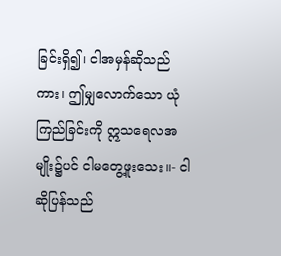ခြင်းရှိ၍၊ ငါအမှန်ဆိုသည်ကား၊ ဤမျှလောက်သော ယုံကြည်ခြင်းကို ဣသရေလအမျိုး၌ပင် ငါမတွေ့ဖူးသေး။- ငါဆိုပြန်သည်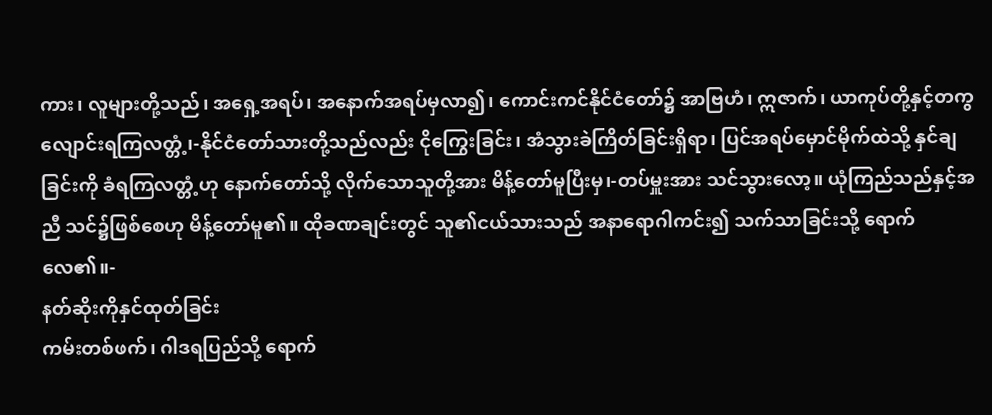ကား၊ လူများတို့သည်၊ အရှေ့အရပ်၊ အနောက်အရပ်မှလာ၍၊ ကောင်းကင်နိုင်ငံတော်၌ အာဗြဟံ၊ ဣဇာက်၊ ယာကုပ်တို့နှင့်တကွ လျောင်းရကြလတ္တံ့၊-နိုင်ငံတော်သားတို့သည်လည်း ငိုကြွေးခြင်း၊ အံသွားခဲကြိတ်ခြင်းရှိရာ၊ ပြင်အရပ်မှောင်မိုက်ထဲသို့ နှင်ချခြင်းကို ခံရကြလတ္တံ့ဟု နောက်တော်သို့ လိုက်သောသူတို့အား မိန့်တော်မူပြီးမှ၊-တပ်မှူးအား သင်သွားလော့။ ယုံကြည်သည်နှင့်အညီ သင်၌ဖြစ်စေဟု မိန့်တော်မူ၏။ ထိုခဏချင်းတွင် သူ၏ငယ်သားသည် အနာရောဂါကင်း၍ သက်သာခြင်းသို့ ရောက်လေ၏။-
နတ်ဆိုးကိုနှင်ထုတ်ခြင်း
ကမ်းတစ်ဖက်၊ ဂါဒရပြည်သို့ ရောက်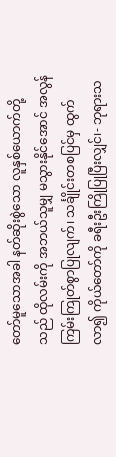တော်မူသောအခါ နတ်ဆိုးစွဲသော လူနှစ်ယောက်တို့သည် ထိုလမ်းကို အဘယ်သူမျှ မသွားနိုင်အောင် အလွန်ကြမ်းကြုတ်စွာပြုလျက်၊ သင်္ချိုင်းတစပြင်မှ ထွက်လာ၍ ကိုယ်တော်ကို ခရီးဦးကြိုပြုပြီးလျှင်၊- ဘုရားသ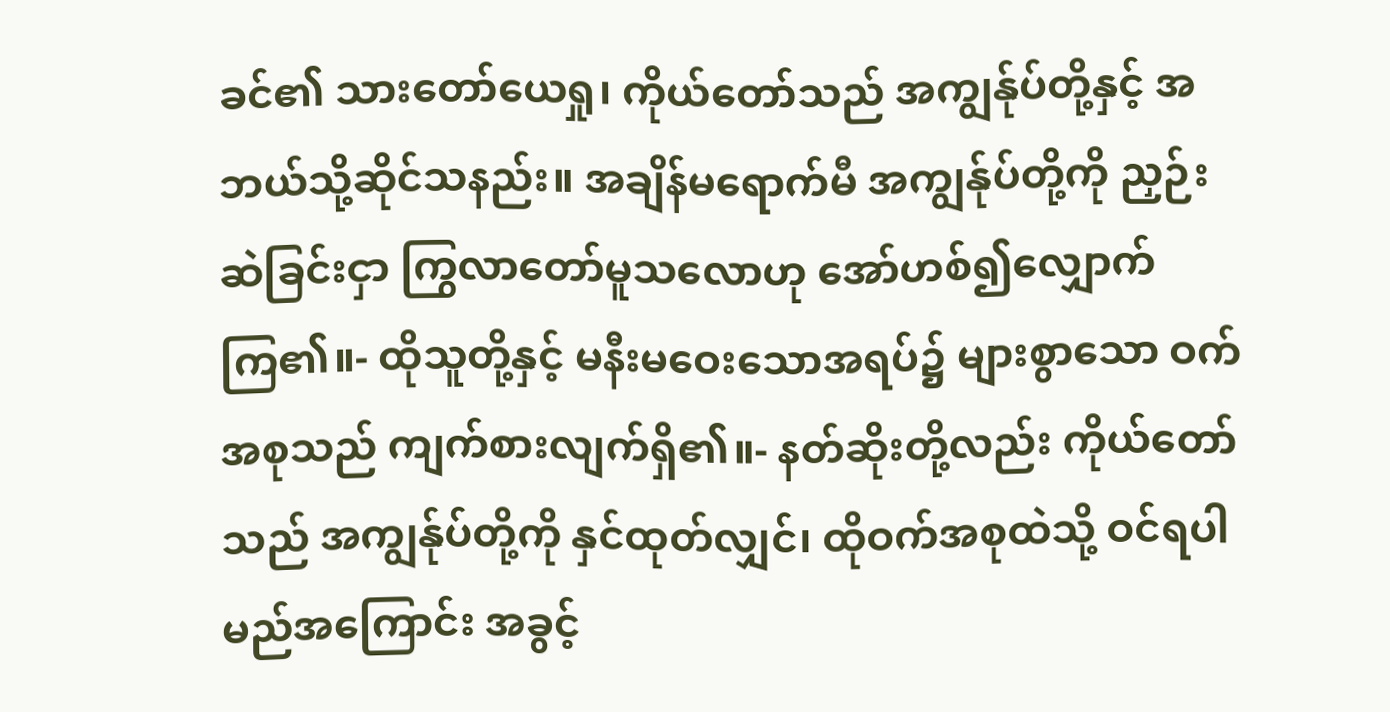ခင်၏ သားတော်ယေရှု၊ ကိုယ်တော်သည် အကျွန်ုပ်တို့နှင့် အဘယ်သို့ဆိုင်သနည်း။ အချိန်မရောက်မီ အကျွန်ုပ်တို့ကို ညှဉ်းဆဲခြင်းငှာ ကြွလာတော်မူသလောဟု အော်ဟစ်၍လျှောက်ကြ၏။- ထိုသူတို့နှင့် မနီးမဝေးသောအရပ်၌ များစွာသော ဝက်အစုသည် ကျက်စားလျက်ရှိ၏။- နတ်ဆိုးတို့လည်း ကိုယ်တော်သည် အကျွန်ုပ်တို့ကို နှင်ထုတ်လျှင်၊ ထိုဝက်အစုထဲသို့ ဝင်ရပါမည်အကြောင်း အခွင့်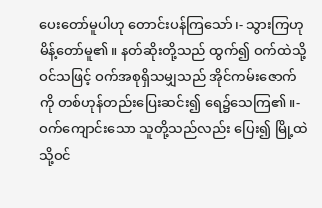ပေးတော်မူပါဟု တောင်းပန်ကြသော်၊- သွားကြဟု မိန့်တော်မူ၏။ နတ်ဆိုးတို့သည် ထွက်၍ ဝက်ထဲသို့ဝင်သဖြင့် ဝက်အစုရှိသမျှသည် အိုင်ကမ်းဇောက်ကို တစ်ဟုန်တည်းပြေးဆင်း၍ ရေ၌သေကြ၏။- ဝက်ကျောင်းသော သူတို့သည်လည်း ပြေး၍ မြို့ထဲသို့ဝင်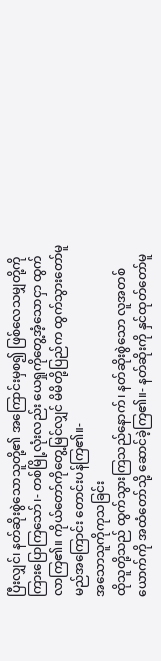ပြီးလျှင်၊ နတ်ဆိုးစွဲသောသူတို့၏ အကြောင်းမှစ၍ ဖြစ်လေသမျှတို့ကို ကြားပြောကြသော်၊- တစ်မြို့လုံးလည်း ယေရှုကိုတွေ့အံ့သောငှာ ထွက်လာကြ၏။ ကိုယ်တော်ကိုတွေ့မြင်လျှင် မိမိတို့ပြည်က ထွက်သွားတော်မူမည်အကြောင်း တောင်းပန်ကြ၏။-
အသောသူကိုကုသခြင်း
ထိုသူတို့သည် ထွက်သွားကြသည်နောက်၊ နတ်ဆိုးစွဲသော လူအတစ်ယောက်ကို အထံတော်သို့ ဆောင်ခဲ့ကြ၏။- နတ်ဆိုးကို နှင်ထုတ်တော်မူ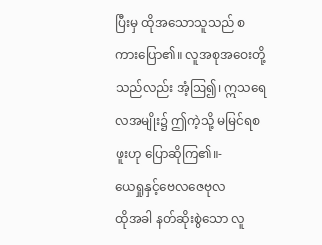ပြီးမှ ထိုအသောသူသည် စကားပြော၏။ လူအစုအဝေးတို့သည်လည်း အံ့ဩ၍၊ ဣသရေလအမျိုး၌ ဤကဲ့သို့ မမြင်ရစဖူးဟု ပြောဆိုကြ၏။-
ယေရှုနှင့်ဗေလဇေဗုလ
ထိုအခါ နတ်ဆိုးစွဲသော လူ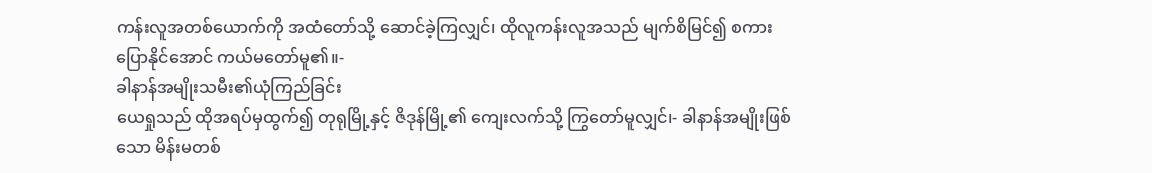ကန်းလူအတစ်ယောက်ကို အထံတော်သို့ ဆောင်ခဲ့ကြလျှင်၊ ထိုလူကန်းလူအသည် မျက်စိမြင်၍ စကားပြောနိုင်အောင် ကယ်မတော်မူ၏။-
ခါနာန်အမျိုးသမီး၏ယုံကြည်ခြင်း
ယေရှုသည် ထိုအရပ်မှထွက်၍ တုရုမြို့နှင့် ဇိဒုန်မြို့၏ ကျေးလက်သို့ ကြွတော်မူလျှင်၊- ခါနာန်အမျိုးဖြစ်သော မိန်းမတစ်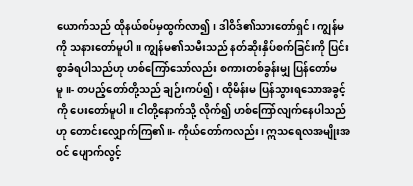ယောက်သည် ထိုနယ်စပ်မှထွက်လာ၍၊ ဒါဝိဒ်၏သားတော်ရှင်၊ ကျွန်မကို သနားတော်မူပါ။ ကျွန်မ၏သမီးသည် နတ်ဆိုးနှိပ်စက်ခြင်းကို ပြင်းစွာခံရပါသည်ဟု ဟစ်ကြော်သော်လည်း စကားတစ်ခွန်းမျှ ပြန်တော်မမူ။- တပည့်တော်တို့သည် ချဉ်းကပ်၍၊ ထိုမိန်းမ ပြန်သွားရသောအခွင့်ကို ပေးတော်မူပါ။ ငါတို့နောက်သို့ လိုက်၍ ဟစ်ကြော်လျက်နေပါသည်ဟု တောင်းလျှောက်ကြ၏။- ကိုယ်တော်ကလည်း၊ ဣသရေလအမျိုးအဝင် ပျောက်လွင့်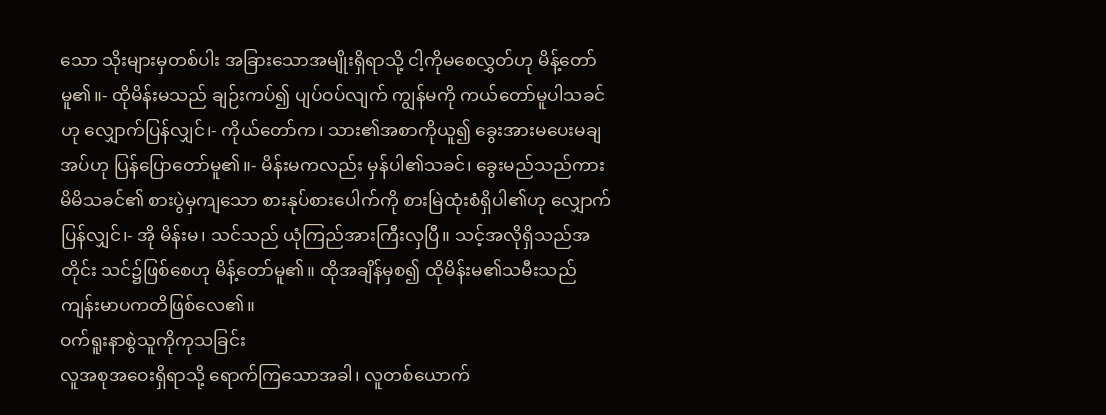သော သိုးများမှတစ်ပါး အခြားသောအမျိုးရှိရာသို့ ငါ့ကိုမစေလွှတ်ဟု မိန့်တော်မူ၏။- ထိုမိန်းမသည် ချဉ်းကပ်၍ ပျပ်ဝပ်လျက် ကျွန်မကို ကယ်တော်မူပါသခင်ဟု လျှောက်ပြန်လျှင်၊- ကိုယ်တော်က၊ သား၏အစာကိုယူ၍ ခွေးအားမပေးမချအပ်ဟု ပြန်ပြောတော်မူ၏။- မိန်းမကလည်း မှန်ပါ၏သခင်၊ ခွေးမည်သည်ကား မိမိသခင်၏ စားပွဲမှကျသော စားနုပ်စားပေါက်ကို စားမြဲထုံးစံရှိပါ၏ဟု လျှောက်ပြန်လျှင်၊- အို မိန်းမ၊ သင်သည် ယုံကြည်အားကြီးလှပြီ။ သင့်အလိုရှိသည်အတိုင်း သင်၌ဖြစ်စေဟု မိန့်တော်မူ၏။ ထိုအချိန်မှစ၍ ထိုမိန်းမ၏သမီးသည် ကျန်းမာပကတိဖြစ်လေ၏။
ဝက်ရူးနာစွဲသူကိုကုသခြင်း
လူအစုအဝေးရှိရာသို့ ရောက်ကြသောအခါ၊ လူတစ်ယောက်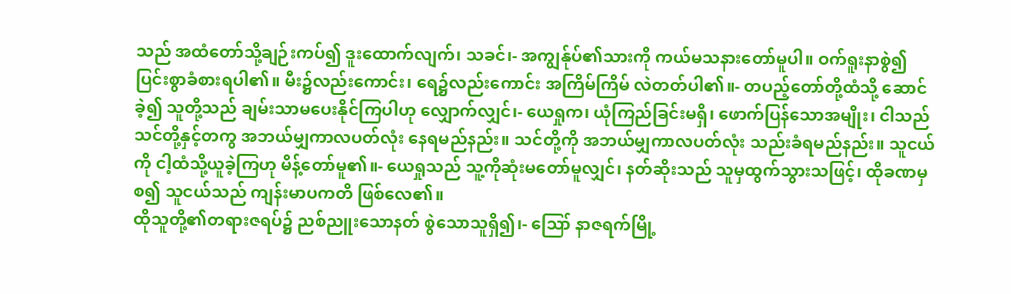သည် အထံတော်သို့ချဉ်းကပ်၍ ဒူးထောက်လျက်၊ သခင်၊- အကျွန်ုပ်၏သားကို ကယ်မသနားတော်မူပါ။ ဝက်ရူးနာစွဲ၍ ပြင်းစွာခံစားရပါ၏။ မီး၌လည်းကောင်း၊ ရေ၌လည်းကောင်း အကြိမ်ကြိမ် လဲတတ်ပါ၏။- တပည့်တော်တို့ထံသို့ ဆောင်ခဲ့၍ သူတို့သည် ချမ်းသာမပေးနိုင်ကြပါဟု လျှောက်လျှင်၊- ယေရှုက၊ ယုံကြည်ခြင်းမရှိ၊ ဖောက်ပြန်သောအမျိုး၊ ငါသည် သင်တို့နှင့်တကွ အဘယ်မျှကာလပတ်လုံး နေရမည်နည်း။ သင်တို့ကို အဘယ်မျှကာလပတ်လုံး သည်းခံရမည်နည်း။ သူငယ်ကို ငါ့ထံသို့ယူခဲ့ကြဟု မိန့်တော်မူ၏။- ယေရှုသည် သူ့ကိုဆုံးမတော်မူလျှင်၊ နတ်ဆိုးသည် သူမှထွက်သွားသဖြင့်၊ ထိုခဏမှစ၍ သူငယ်သည် ကျန်းမာပကတိ ဖြစ်လေ၏။
ထိုသူတို့၏တရားဇရပ်၌ ညစ်ညူးသောနတ် စွဲသောသူရှိ၍၊- ဪ နာဇရက်မြို့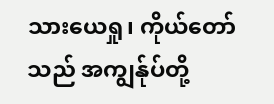သားယေရှု၊ ကိုယ်တော်သည် အကျွန်ုပ်တို့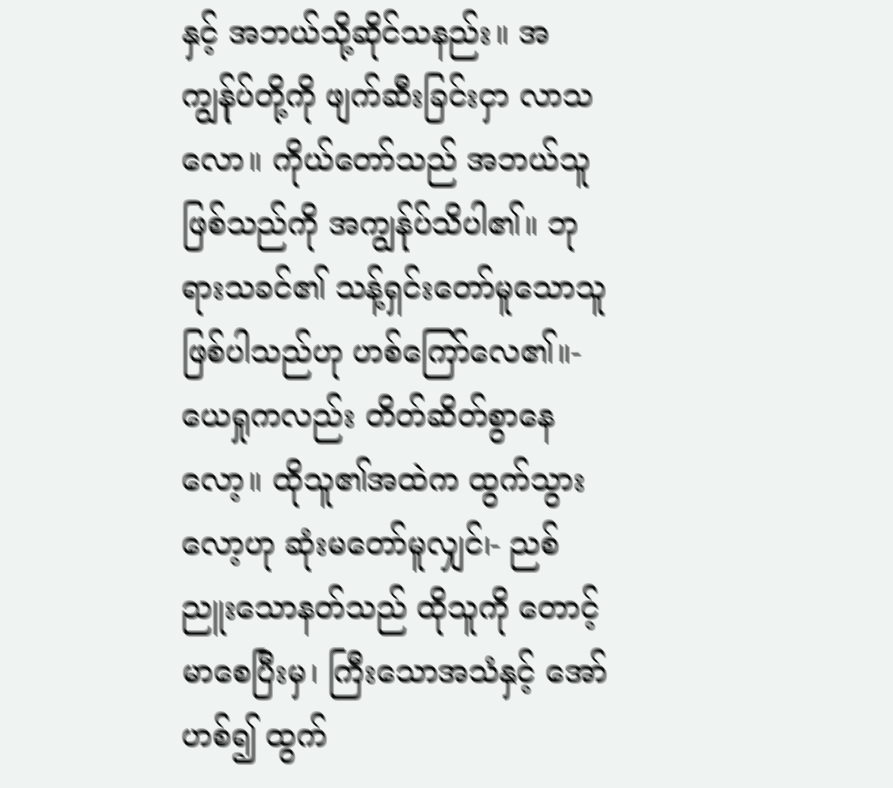နှင့် အဘယ်သို့ဆိုင်သနည်း။ အကျွန်ုပ်တို့ကို ဖျက်ဆီးခြင်းငှာ လာသလော။ ကိုယ်တော်သည် အဘယ်သူဖြစ်သည်ကို အကျွန်ုပ်သိပါ၏။ ဘုရားသခင်၏ သန့်ရှင်းတော်မူသောသူ ဖြစ်ပါသည်ဟု ဟစ်ကြော်လေ၏။- ယေရှုကလည်း တိတ်ဆိတ်စွာနေလော့။ ထိုသူ၏အထဲက ထွက်သွားလော့ဟု ဆုံးမတော်မူလျှင်၊- ညစ်ညူးသောနတ်သည် ထိုသူကို တောင့်မာစေပြီးမှ၊ ကြီးသောအသံနှင့် အော်ဟစ်၍ ထွက်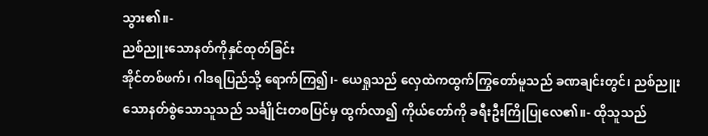သွား၏။-
ညစ်ညူးသောနတ်ကိုနှင်ထုတ်ခြင်း
အိုင်တစ်ဖက်၊ ဂါဒရပြည်သို့ ရောက်ကြ၍၊- ယေရှုသည် လှေထဲကထွက်ကြွတော်မူသည် ခဏချင်းတွင်၊ ညစ်ညူးသောနတ်စွဲသောသူသည် သင်္ချိုင်းတစပြင်မှ ထွက်လာ၍ ကိုယ်တော်ကို ခရီးဦးကြိုပြုလေ၏။- ထိုသူသည်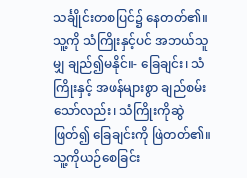သင်္ချိုင်းတစပြင်၌ နေတတ်၏။ သူ့ကို သံကြိုးနှင့်ပင် အဘယ်သူမျှ ချည်၍မနိုင်။- ခြေချင်း၊ သံကြိုးနှင့် အဖန်များစွာ ချည်စမ်းသော်လည်း၊ သံကြိုးကိုဆွဲဖြတ်၍ ခြေချင်းကို ဖြဲတတ်၏။ သူ့ကိုယဉ်စေခြင်း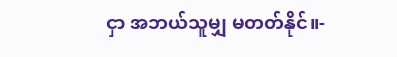ငှာ အဘယ်သူမျှ မတတ်နိုင်။-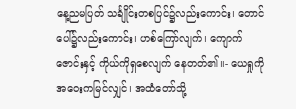နေ့ညမပြတ် သင်္ချိုင်းတစပြင်၌လည်းကောင်း၊ တောင်ပေါ်၌လည်းကောင်း၊ ဟစ်ကြော်လျက်၊ ကျောက်ဇောင်းနှင့် ကိုယ်ကိုရှစေလျက် နေတတ်၏။- ယေရှုကို အဝေးကမြင်လျှင်၊ အထံတော်သို့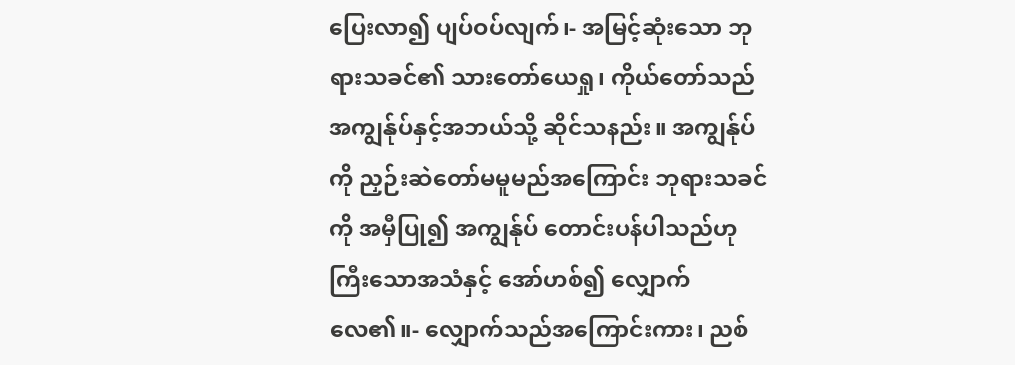ပြေးလာ၍ ပျပ်ဝပ်လျက်၊- အမြင့်ဆုံးသော ဘုရားသခင်၏ သားတော်ယေရှု၊ ကိုယ်တော်သည် အကျွန်ုပ်နှင့်အဘယ်သို့ ဆိုင်သနည်း။ အကျွန်ုပ်ကို ညှဉ်းဆဲတော်မမူမည်အကြောင်း ဘုရားသခင်ကို အမှီပြု၍ အကျွန်ုပ် တောင်းပန်ပါသည်ဟု ကြီးသောအသံနှင့် အော်ဟစ်၍ လျှောက်လေ၏။- လျှောက်သည်အကြောင်းကား၊ ညစ်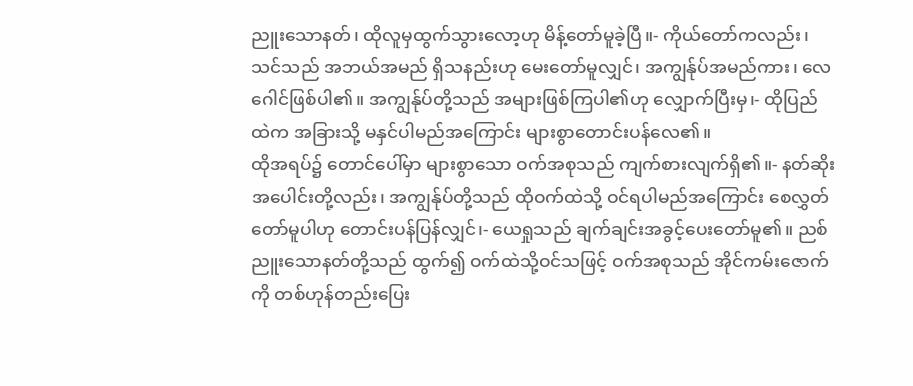ညူးသောနတ်၊ ထိုလူမှထွက်သွားလော့ဟု မိန့်တော်မူခဲ့ပြီ။- ကိုယ်တော်ကလည်း၊ သင်သည် အဘယ်အမည် ရှိသနည်းဟု မေးတော်မူလျှင်၊ အကျွန်ုပ်အမည်ကား၊ လေဂေါင်ဖြစ်ပါ၏။ အကျွန်ုပ်တို့သည် အများဖြစ်ကြပါ၏ဟု လျှောက်ပြီးမှ၊- ထိုပြည်ထဲက အခြားသို့ မနှင်ပါမည်အကြောင်း များစွာတောင်းပန်လေ၏။
ထိုအရပ်၌ တောင်ပေါ်မှာ များစွာသော ဝက်အစုသည် ကျက်စားလျက်ရှိ၏။- နတ်ဆိုးအပေါင်းတို့လည်း၊ အကျွန်ုပ်တို့သည် ထိုဝက်ထဲသို့ ဝင်ရပါမည်အကြောင်း စေလွှတ်တော်မူပါဟု တောင်းပန်ပြန်လျှင်၊- ယေရှုသည် ချက်ချင်းအခွင့်ပေးတော်မူ၏။ ညစ်ညူးသောနတ်တို့သည် ထွက်၍ ဝက်ထဲသို့ဝင်သဖြင့် ဝက်အစုသည် အိုင်ကမ်းဇောက်ကို တစ်ဟုန်တည်းပြေး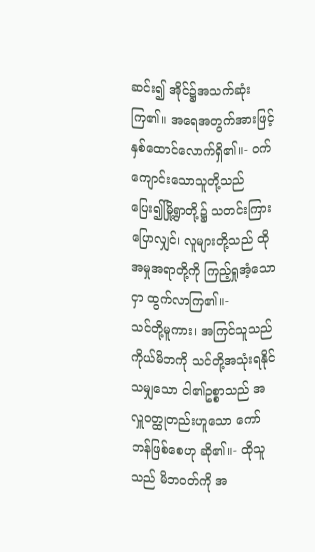ဆင်း၍ အိုင်၌အသက်ဆုံးကြ၏။ အရေအတွက်အားဖြင့် နှစ်ထောင်လောက်ရှိ၏။- ဝက်ကျောင်းသောသူတို့သည် ပြေး၍မြို့ရွာတို့၌ သတင်းကြားပြောလျှင်၊ လူများတို့သည် ထိုအမှုအရာတို့ကို ကြည့်ရှုအံ့သောငှာ ထွက်လာကြ၏။-
သင်တို့မူကား၊ အကြင်သူသည် ကိုယ်မိဘကို သင်တို့အသုံးရနိုင်သမျှသော ငါ၏ဥစ္စာသည် အလှူဝတ္ထုတည်းဟူသော ကော်ဘန်ဖြစ်စေဟု ဆို၏။- ထိုသူသည် မိဘဝတ်ကို အ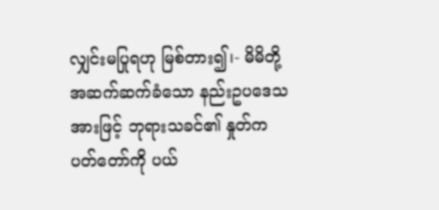လျှင်းမပြုရဟု မြစ်တား၍၊- မိမိတို့ အဆက်ဆက်ခံသော နည်းဥပဒေသအားဖြင့် ဘုရားသခင်၏ နှုတ်ကပတ်တော်ကို ပယ်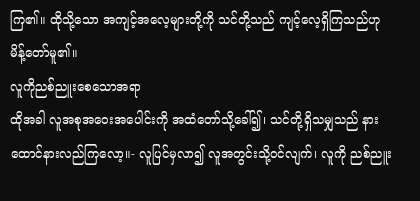ကြ၏။ ထိုသို့သော အကျင့်အလေ့များတို့ကို သင်တို့သည် ကျင့်လေ့ရှိကြသည်ဟု မိန့်တော်မူ၏။
လူကိုညစ်ညူးစေသောအရာ
ထိုအခါ လူအစုအဝေးအပေါင်းကို အထံတော်သို့ခေါ်၍၊ သင်တို့ရှိသမျှသည် နားထောင်နားလည်ကြလော့။- လူပြင်မှလာ၍ လူအတွင်းသို့ဝင်လျက်၊ လူကို ညစ်ညူး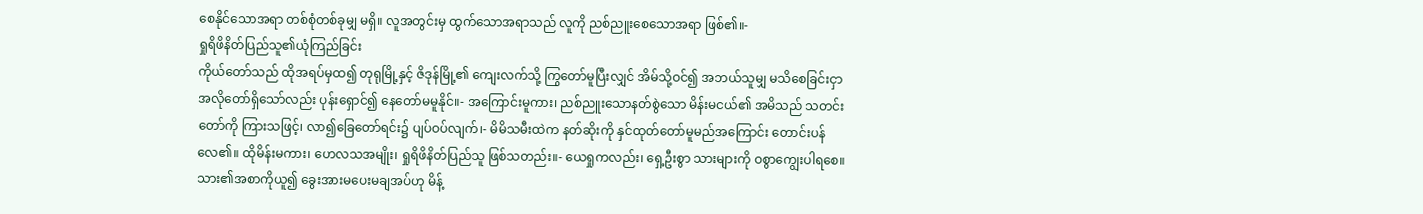စေနိုင်သောအရာ တစ်စုံတစ်ခုမျှ မရှိ။ လူအတွင်းမှ ထွက်သောအရာသည် လူကို ညစ်ညူးစေသောအရာ ဖြစ်၏။-
ရှုရိဖိနိတ်ပြည်သူ၏ယုံကြည်ခြင်း
ကိုယ်တော်သည် ထိုအရပ်မှထ၍ တုရုမြို့နှင့် ဇိဒုန်မြို့၏ ကျေးလက်သို့ ကြွတော်မူပြီးလျှင် အိမ်သို့ဝင်၍ အဘယ်သူမျှ မသိစေခြင်းငှာ အလိုတော်ရှိသော်လည်း ပုန်းရှောင်၍ နေတော်မမူနိုင်။- အကြောင်းမူကား၊ ညစ်ညူးသောနတ်စွဲသော မိန်းမငယ်၏ အမိသည် သတင်းတော်ကို ကြားသဖြင့်၊ လာ၍ခြေတော်ရင်း၌ ပျပ်ဝပ်လျက်၊- မိမိသမီးထဲက နတ်ဆိုးကို နှင်ထုတ်တော်မူမည်အကြောင်း တောင်းပန်လေ၏။ ထိုမိန်းမကား၊ ဟေလသအမျိုး၊ ရှုရိဖိနိတ်ပြည်သူ ဖြစ်သတည်း။- ယေရှုကလည်း၊ ရှေ့ဦးစွာ သားများကို ဝစွာကျွေးပါရစေ။ သား၏အစာကိုယူ၍ ခွေးအားမပေးမချအပ်ဟု မိန့်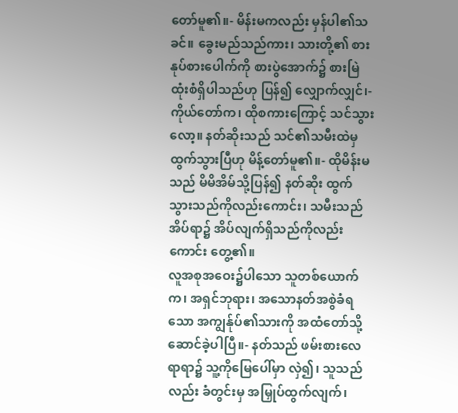တော်မူ၏။- မိန်းမကလည်း မှန်ပါ၏သခင်။ ခွေးမည်သည်ကား၊ သားတို့၏ စားနုပ်စားပေါက်ကို စားပွဲအောက်၌ စားမြဲထုံးစံရှိပါသည်ဟု ပြန်၍ လျှောက်လျှင်၊- ကိုယ်တော်က၊ ထိုစကားကြောင့် သင်သွားလော့။ နတ်ဆိုးသည် သင်၏သမီးထဲမှ ထွက်သွားပြီဟု မိန့်တော်မူ၏။- ထိုမိန်းမသည် မိမိအိမ်သို့ပြန်၍ နတ်ဆိုး ထွက်သွားသည်ကိုလည်းကောင်း၊ သမီးသည် အိပ်ရာ၌ အိပ်လျက်ရှိသည်ကိုလည်းကောင်း တွေ့၏။
လူအစုအဝေး၌ပါသော သူတစ်ယောက်က၊ အရှင်ဘုရား၊ အသောနတ်အစွဲခံရသော အကျွန်ုပ်၏သားကို အထံတော်သို့ ဆောင်ခဲ့ပါပြီ။- နတ်သည် ဖမ်းစားလေရာရာ၌ သူ့ကိုမြေပေါ်မှာ လှဲ၍၊ သူသည်လည်း ခံတွင်းမှ အမြှုပ်ထွက်လျက်၊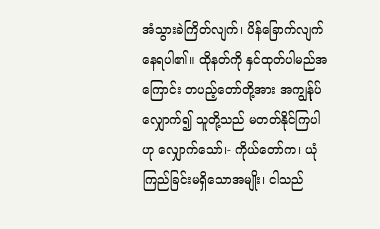အံသွားခဲကြိတ်လျက်၊ ပိန်ခြောက်လျက် နေရပါ၏။ ထိုနတ်ကို နှင်ထုတ်ပါမည်အကြောင်း တပည့်တော်တို့အား အကျွန်ုပ်လျှောက်၍ သူတို့သည် မတတ်နိုင်ကြပါဟု လျှောက်သော်၊- ကိုယ်တော်က၊ ယုံကြည်ခြင်းမရှိသောအမျိုး၊ ငါသည်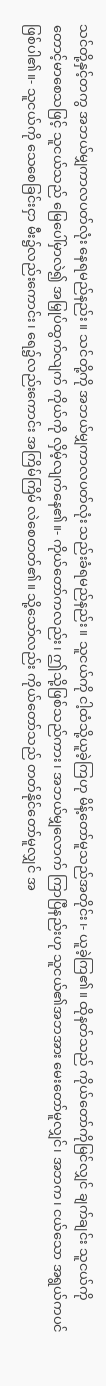သင်တို့နှင့်တကွ အဘယ်မျှကာလပတ်လုံး နေရမည်နည်း။ သင်တို့ကို အဘယ်မျှကာလပတ်လုံး သည်းခံရမည်နည်း။ သူငယ်ကို ငါ့ထံသို့ယူခဲ့ကြဟု မိန့်တော်မူသည်အတိုင်း၊- ယူခဲ့ကြ၏။ ထိုနတ်သည် ကိုယ်တော်ကိုမြင်လျှင် ချက်ချင်း သူငယ်ကို တောင့်မာစေသဖြင့် သူငယ်သည် မြေပေါ်မှာလဲ၍ အမြှုပ်ထွက်လျက် ကိုယ်ကို လှိမ့်လျက်နေ၏။- ကိုယ်တော်ကလည်း၊ ဤသို့ဖြစ်သည်ကား၊ အဘယ်မျှလောက် ကြာပြီနည်းဟု သူငယ်၏အဘအား မေးတော်မူလျှင်၊ အဘက၊ ငယ်သော အရွယ်ကပင် ဖြစ်ပါ၏။- သူငယ်ကို သေစေခြင်းငှာ မီး၌လည်းကောင်း၊ ရေ၌လည်းကောင်း အကြိမ်ကြိမ် လဲစေတတ်၏။ သို့သော်လည်း ကိုယ်တော်သည် တတ်နိုင်တော်မူလျှင် အ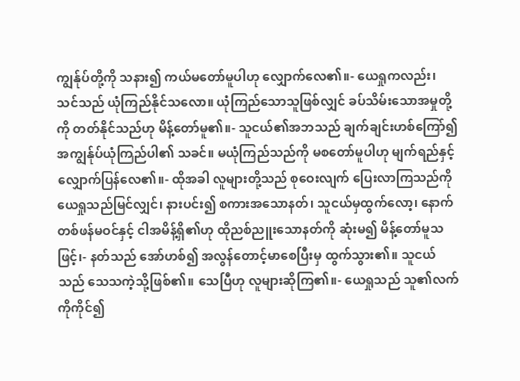ကျွန်ုပ်တို့ကို သနား၍ ကယ်မတော်မူပါဟု လျှောက်လေ၏။- ယေရှုကလည်း၊ သင်သည် ယုံကြည်နိုင်သလော။ ယုံကြည်သောသူဖြစ်လျှင် ခပ်သိမ်းသောအမှုတို့ကို တတ်နိုင်သည်ဟု မိန့်တော်မူ၏။- သူငယ်၏အဘသည် ချက်ချင်းဟစ်ကြော်၍ အကျွန်ုပ်ယုံကြည်ပါ၏ သခင်။ မယုံကြည်သည်ကို မစတော်မူပါဟု မျက်ရည်နှင့် လျှောက်ပြန်လေ၏။- ထိုအခါ လူများတို့သည် စုဝေးလျက် ပြေးလာကြသည်ကို ယေရှုသည်မြင်လျှင်၊ နားပင်း၍ စကားအသောနတ်၊ သူငယ်မှထွက်လော့၊ နောက်တစ်ဖန်မဝင်နှင့် ငါအမိန့်ရှိ၏ဟု ထိုညစ်ညူးသောနတ်ကို ဆုံးမ၍ မိန့်တော်မူသဖြင့်၊- နတ်သည် အော်ဟစ်၍ အလွန်တောင့်မာစေပြီးမှ ထွက်သွား၏။ သူငယ်သည် သေသကဲ့သို့ဖြစ်၏။ သေပြီဟု လူများဆိုကြ၏။- ယေရှုသည် သူ၏လက်ကိုကိုင်၍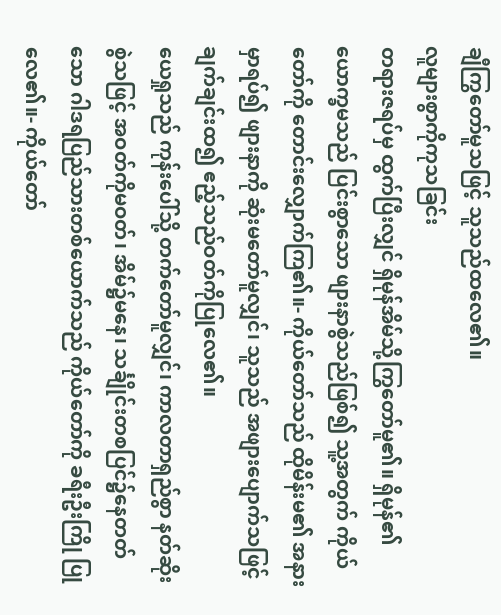ချီကြွတော်မူသဖြင့် သူသည်ထလေ၏။
လူများစွာကိုကုသခြင်း
တရားဇရပ်မှ ထွက်ပြီးလျှင် ရှိမုန်အိမ်သို့ကြွတော်မူ၏။ ရှိမုန်၏ ယောက္ခမသည် ပြင်းစွာသော ဖျားနာစွဲသည်ဖြစ်၍ သူ့အတွက် ကိုယ်တော်ကို တောင်းလျှောက်ကြ၏။- ကိုယ်တော်သည် ထိုမိန်းမ၏ အနားမှာရပ်၍ ဖျားနာကို ဆုံးမတော်မူလျှင်၊ သူသည် အဖျားပျောက်သဖြင့် ချက်ချင်းထ၍ ဧည့်သည်ဝတ်ကိုပြုလေ၏။
ယေရှုသည် ကုန်းပေါ်သို့ တက်တော်မူလျှင်၊ ကာလတာရှည်စွာ နတ်ဆိုးစွဲသဖြင့် အဝတ်ကိုမဝတ်၊ အိမ်၌မနေ၊ သင်္ချိုင်းတစပြင်၌နေတတ်သော ဂါဒရပြည်သားတစ်ယောက်သည် ကိုယ်တော်ကို ခရီးဦးကြို ပြုလေ၏။- ကိုယ်တော်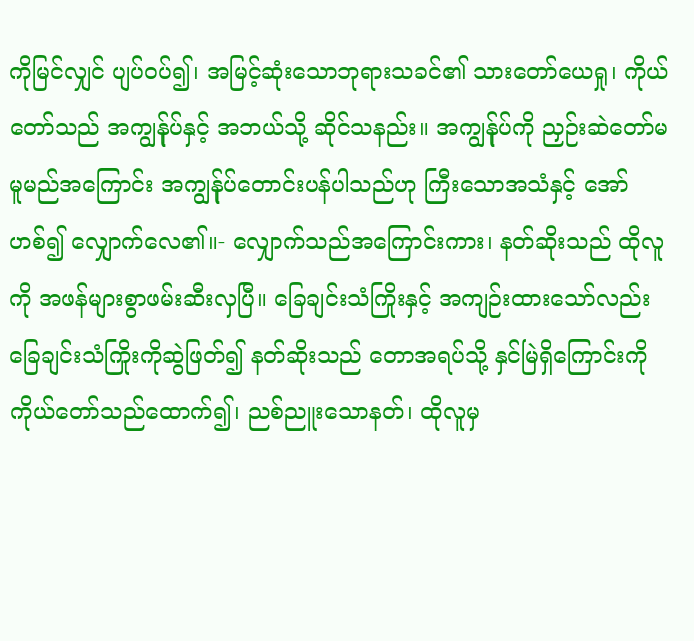ကိုမြင်လျှင် ပျပ်ဝပ်၍၊ အမြင့်ဆုံးသောဘုရားသခင်၏ သားတော်ယေရှု၊ ကိုယ်တော်သည် အကျွန်ုပ်နှင့် အဘယ်သို့ ဆိုင်သနည်း။ အကျွန်ုပ်ကို ညှဉ်းဆဲတော်မမူမည်အကြောင်း အကျွန်ုပ်တောင်းပန်ပါသည်ဟု ကြီးသောအသံနှင့် အော်ဟစ်၍ လျှောက်လေ၏။- လျှောက်သည်အကြောင်းကား၊ နတ်ဆိုးသည် ထိုလူကို အဖန်များစွာဖမ်းဆီးလှပြီ။ ခြေချင်းသံကြိုးနှင့် အကျဉ်းထားသော်လည်း ခြေချင်းသံကြိုးကိုဆွဲဖြတ်၍ နတ်ဆိုးသည် တောအရပ်သို့ နှင်မြဲရှိကြောင်းကို ကိုယ်တော်သည်ထောက်၍၊ ညစ်ညူးသောနတ်၊ ထိုလူမှ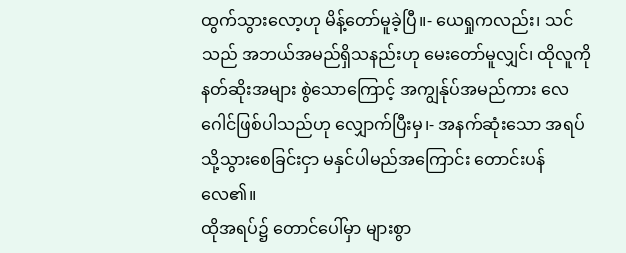ထွက်သွားလော့ဟု မိန့်တော်မူခဲ့ပြီ။- ယေရှုကလည်း၊ သင်သည် အဘယ်အမည်ရှိသနည်းဟု မေးတော်မူလျှင်၊ ထိုလူကို နတ်ဆိုးအများ စွဲသောကြောင့် အကျွန်ုပ်အမည်ကား လေဂေါင်ဖြစ်ပါသည်ဟု လျှောက်ပြီးမှ၊- အနက်ဆုံးသော အရပ်သို့သွားစေခြင်းငှာ မနှင်ပါမည်အကြောင်း တောင်းပန်လေ၏။
ထိုအရပ်၌ တောင်ပေါ်မှာ များစွာ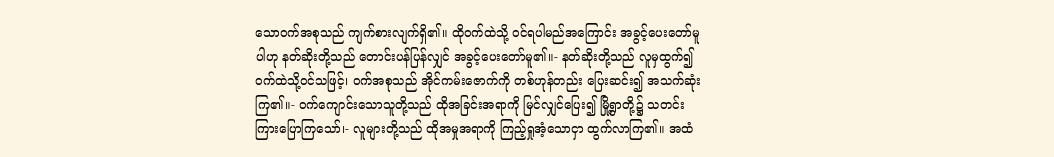သောဝက်အစုသည် ကျက်စားလျက်ရှိ၏။ ထိုဝက်ထဲသို့ ဝင်ရပါမည်အကြောင်း အခွင့်ပေးတော်မူပါဟု နတ်ဆိုးတို့သည် တောင်းပန်ပြန်လျှင် အခွင့်ပေးတော်မူ၏။- နတ်ဆိုးတို့သည် လူမှထွက်၍ ဝက်ထဲသို့ဝင်သဖြင့်၊ ဝက်အစုသည် အိုင်ကမ်းဇောက်ကို တစ်ဟုန်တည်း ပြေးဆင်း၍ အသက်ဆုံးကြ၏။- ဝက်ကျောင်းသောသူတို့သည် ထိုအခြင်းအရာကို မြင်လျှင်ပြေး၍ မြို့ရွာတို့၌ သတင်းကြားပြောကြသော်၊- လူများတို့သည် ထိုအမှုအရာကို ကြည့်ရှုအံ့သောငှာ ထွက်လာကြ၏။ အထံ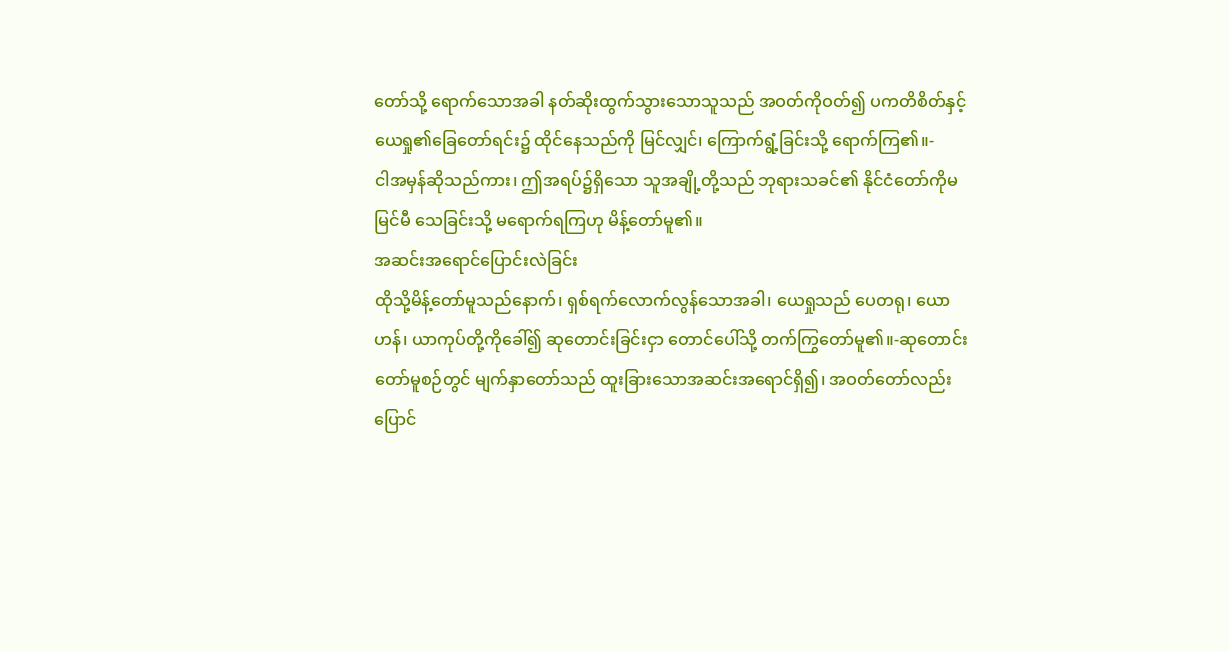တော်သို့ ရောက်သောအခါ နတ်ဆိုးထွက်သွားသောသူသည် အဝတ်ကိုဝတ်၍ ပကတိစိတ်နှင့် ယေရှု၏ခြေတော်ရင်း၌ ထိုင်နေသည်ကို မြင်လျှင်၊ ကြောက်ရွံ့ခြင်းသို့ ရောက်ကြ၏။-
ငါအမှန်ဆိုသည်ကား၊ ဤအရပ်၌ရှိသော သူအချို့တို့သည် ဘုရားသခင်၏ နိုင်ငံတော်ကိုမမြင်မီ သေခြင်းသို့ မရောက်ရကြဟု မိန့်တော်မူ၏။
အဆင်းအရောင်ပြောင်းလဲခြင်း
ထိုသို့မိန့်တော်မူသည်နောက်၊ ရှစ်ရက်လောက်လွန်သောအခါ၊ ယေရှုသည် ပေတရု၊ ယောဟန်၊ ယာကုပ်တို့ကိုခေါ်၍ ဆုတောင်းခြင်းငှာ တောင်ပေါ်သို့ တက်ကြွတော်မူ၏။-ဆုတောင်းတော်မူစဉ်တွင် မျက်နှာတော်သည် ထူးခြားသောအဆင်းအရောင်ရှိ၍၊ အဝတ်တော်လည်း ပြောင်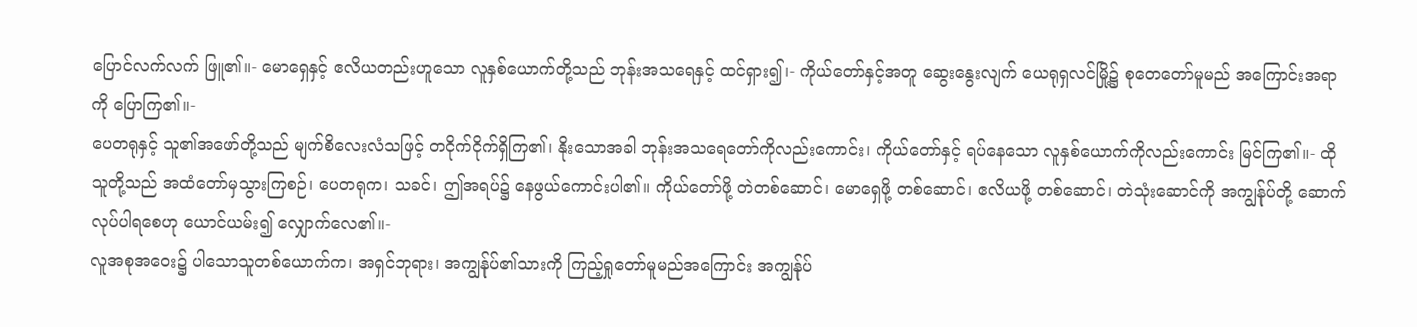ပြောင်လက်လက် ဖြူ၏။- မောရှေနှင့် ဧလိယတည်းဟူသော လူနှစ်ယောက်တို့သည် ဘုန်းအသရေနှင့် ထင်ရှား၍၊- ကိုယ်တော်နှင့်အတူ ဆွေးနွေးလျက် ယေရုရှလင်မြို့၌ စုတေတော်မူမည် အကြောင်းအရာကို ပြောကြ၏။-
ပေတရုနှင့် သူ၏အဖော်တို့သည် မျက်စိလေးလံသဖြင့် တငိုက်ငိုက်ရှိကြ၏၊ နိုးသောအခါ ဘုန်းအသရေတော်ကိုလည်းကောင်း၊ ကိုယ်တော်နှင့် ရပ်နေသော လူနှစ်ယောက်ကိုလည်းကောင်း မြင်ကြ၏။- ထိုသူတို့သည် အထံတော်မှသွားကြစဉ်၊ ပေတရုက၊ သခင်၊ ဤအရပ်၌ နေဖွယ်ကောင်းပါ၏။ ကိုယ်တော်ဖို့ တဲတစ်ဆောင်၊ မောရှေဖို့ တစ်ဆောင်၊ ဧလိယဖို့ တစ်ဆောင်၊ တဲသုံးဆောင်ကို အကျွန်ုပ်တို့ ဆောက်လုပ်ပါရစေဟု ယောင်ယမ်း၍ လျှောက်လေ၏။-
လူအစုအဝေး၌ ပါသောသူတစ်ယောက်က၊ အရှင်ဘုရား၊ အကျွန်ုပ်၏သားကို ကြည့်ရှုတော်မူမည်အကြောင်း အကျွန်ုပ်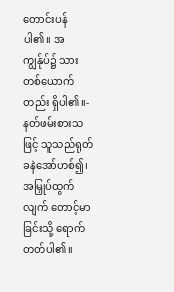တောင်းပန်ပါ၏။ အကျွန်ုပ်၌ သားတစ်ယောက်တည်း ရှိပါ၏။- နတ်ဖမ်းစားသဖြင့် သူသည်ရုတ်ခနဲအော်ဟစ်၍၊ အမြှုပ်ထွက်လျက် တောင့်မာခြင်းသို့ ရောက်တတ်ပါ၏။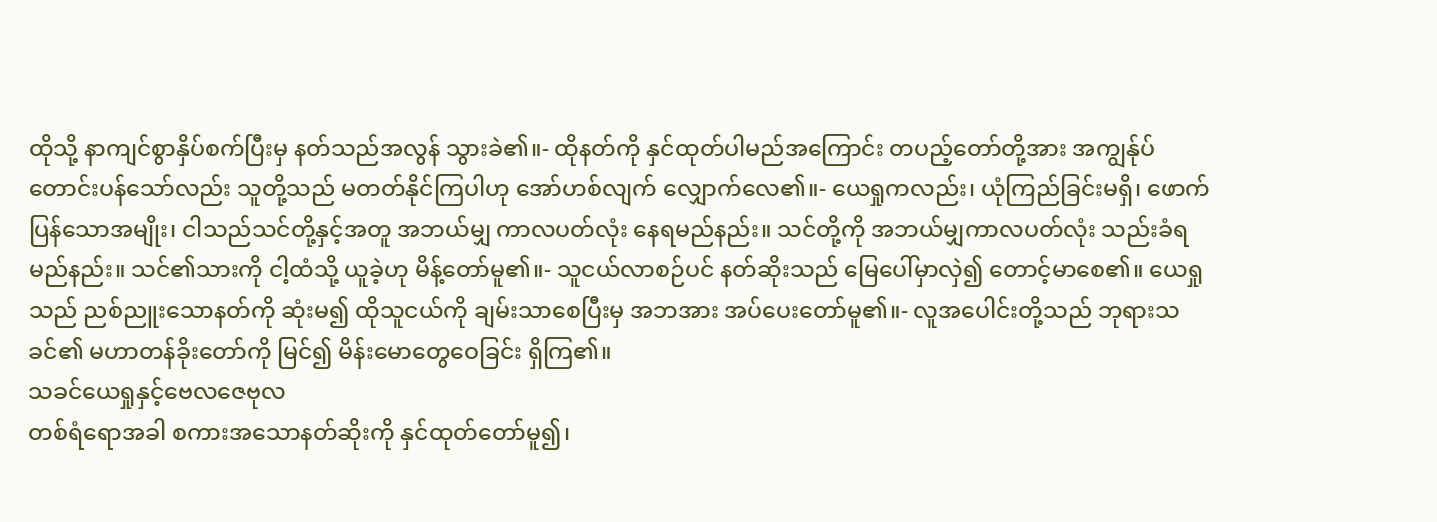ထိုသို့ နာကျင်စွာနှိပ်စက်ပြီးမှ နတ်သည်အလွန် သွားခဲ၏။- ထိုနတ်ကို နှင်ထုတ်ပါမည်အကြောင်း တပည့်တော်တို့အား အကျွန်ုပ်တောင်းပန်သော်လည်း သူတို့သည် မတတ်နိုင်ကြပါဟု အော်ဟစ်လျက် လျှောက်လေ၏။- ယေရှုကလည်း၊ ယုံကြည်ခြင်းမရှိ၊ ဖောက်ပြန်သောအမျိုး၊ ငါသည်သင်တို့နှင့်အတူ အဘယ်မျှ ကာလပတ်လုံး နေရမည်နည်း။ သင်တို့ကို အဘယ်မျှကာလပတ်လုံး သည်းခံရမည်နည်း။ သင်၏သားကို ငါ့ထံသို့ ယူခဲ့ဟု မိန့်တော်မူ၏။- သူငယ်လာစဉ်ပင် နတ်ဆိုးသည် မြေပေါ်မှာလှဲ၍ တောင့်မာစေ၏။ ယေရှုသည် ညစ်ညူးသောနတ်ကို ဆုံးမ၍ ထိုသူငယ်ကို ချမ်းသာစေပြီးမှ အဘအား အပ်ပေးတော်မူ၏။- လူအပေါင်းတို့သည် ဘုရားသခင်၏ မဟာတန်ခိုးတော်ကို မြင်၍ မိန်းမောတွေဝေခြင်း ရှိကြ၏။
သခင်ယေရှုနှင့်ဗေလဇေဗုလ
တစ်ရံရောအခါ စကားအသောနတ်ဆိုးကို နှင်ထုတ်တော်မူ၍၊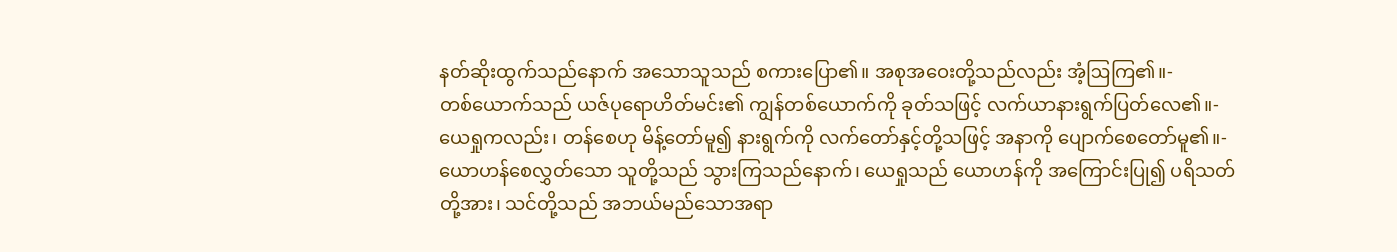နတ်ဆိုးထွက်သည်နောက် အသောသူသည် စကားပြော၏။ အစုအဝေးတို့သည်လည်း အံ့ဩကြ၏။-
တစ်ယောက်သည် ယဇ်ပုရောဟိတ်မင်း၏ ကျွန်တစ်ယောက်ကို ခုတ်သဖြင့် လက်ယာနားရွက်ပြတ်လေ၏။- ယေရှုကလည်း၊ တန်စေဟု မိန့်တော်မူ၍ နားရွက်ကို လက်တော်နှင့်တို့သဖြင့် အနာကို ပျောက်စေတော်မူ၏။-
ယောဟန်စေလွှတ်သော သူတို့သည် သွားကြသည်နောက်၊ ယေရှုသည် ယောဟန်ကို အကြောင်းပြု၍ ပရိသတ်တို့အား၊ သင်တို့သည် အဘယ်မည်သောအရာ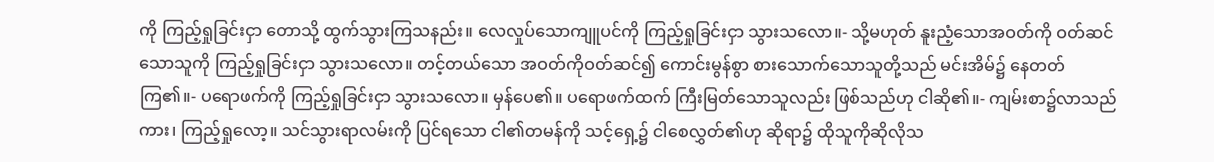ကို ကြည့်ရှုခြင်းငှာ တောသို့ ထွက်သွားကြသနည်း။ လေလှုပ်သောကျူပင်ကို ကြည့်ရှုခြင်းငှာ သွားသလော။- သို့မဟုတ် နူးညံ့သောအဝတ်ကို ဝတ်ဆင်သောသူကို ကြည့်ရှုခြင်းငှာ သွားသလော။ တင့်တယ်သော အဝတ်ကိုဝတ်ဆင်၍ ကောင်းမွန်စွာ စားသောက်သောသူတို့သည် မင်းအိမ်၌ နေတတ်ကြ၏။- ပရောဖက်ကို ကြည့်ရှုခြင်းငှာ သွားသလော။ မှန်ပေ၏။ ပရောဖက်ထက် ကြီးမြတ်သောသူလည်း ဖြစ်သည်ဟု ငါဆို၏။- ကျမ်းစာ၌လာသည်ကား၊ ကြည့်ရှုလော့။ သင်သွားရာလမ်းကို ပြင်ရသော ငါ၏တမန်ကို သင့်ရှေ့၌ ငါစေလွှတ်၏ဟု ဆိုရာ၌ ထိုသူကိုဆိုလိုသ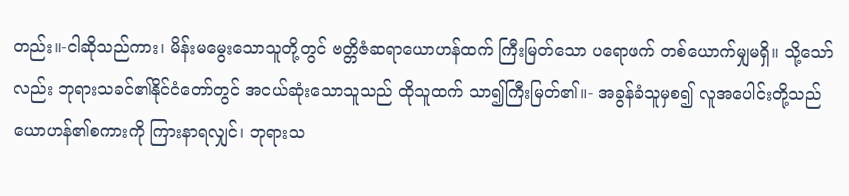တည်း။-ငါဆိုသည်ကား၊ မိန်းမမွေးသောသူတို့တွင် ဗတ္တိဇံဆရာယောဟန်ထက် ကြီးမြတ်သော ပရောဖက် တစ်ယောက်မျှမရှိ။ သို့သော်လည်း ဘုရားသခင်၏နိုင်ငံတော်တွင် အငယ်ဆုံးသောသူသည် ထိုသူထက် သာ၍ကြီးမြတ်၏။- အခွန်ခံသူမှစ၍ လူအပေါင်းတို့သည် ယောဟန်၏စကားကို ကြားနာရလျှင်၊ ဘုရားသ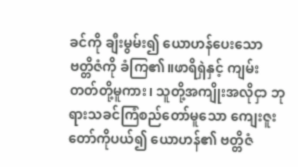ခင်ကို ချီးမွမ်း၍ ယောဟန်ပေးသော ဗတ္တိဇံကို ခံကြ၏။ဖာရိရှဲနှင့် ကျမ်းတတ်တို့မူကား၊ သူတို့အကျိုးအလိုငှာ ဘုရားသခင်ကြံစည်တော်မူသော ကျေးဇူးတော်ကိုပယ်၍ ယောဟန်၏ ဗတ္တိဇံ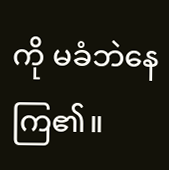ကို မခံဘဲနေကြ၏။